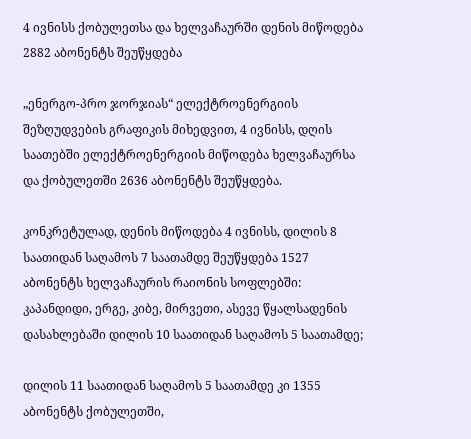4 ივნისს ქობულეთსა და ხელვაჩაურში დენის მიწოდება 2882 აბონენტს შეუწყდება

„ენერგო-პრო ჯორჯიას“ ელექტროენერგიის შეზღუდვების გრაფიკის მიხედვით, 4 ივნისს, დღის საათებში ელექტროენერგიის მიწოდება ხელვაჩაურსა და ქობულეთში 2636 აბონენტს შეუწყდება.

კონკრეტულად, დენის მიწოდება 4 ივნისს, დილის 8 საათიდან საღამოს 7 საათამდე შეუწყდება 1527 აბონენტს ხელვაჩაურის რაიონის სოფლებში: კაპანდიდი, ერგე, კიბე, მირვეთი, ასევე წყალსადენის დასახლებაში დილის 10 საათიდან საღამოს 5 საათამდე;

დილის 11 საათიდან საღამოს 5 საათამდე კი 1355 აბონენტს ქობულეთში,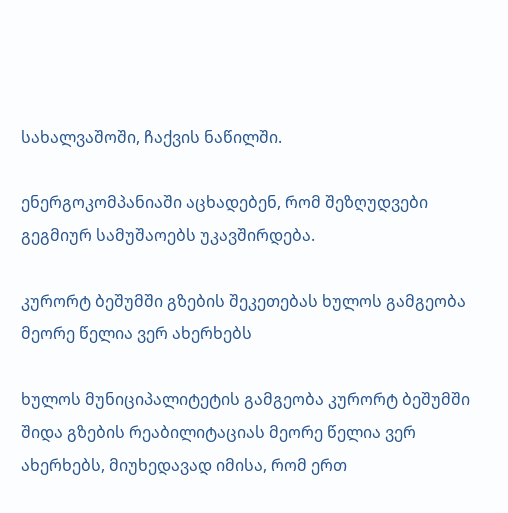სახალვაშოში, ჩაქვის ნაწილში.

ენერგოკომპანიაში აცხადებენ, რომ შეზღუდვები გეგმიურ სამუშაოებს უკავშირდება.

კურორტ ბეშუმში გზების შეკეთებას ხულოს გამგეობა მეორე წელია ვერ ახერხებს

ხულოს მუნიციპალიტეტის გამგეობა კურორტ ბეშუმში შიდა გზების რეაბილიტაციას მეორე წელია ვერ ახერხებს, მიუხედავად იმისა, რომ ერთ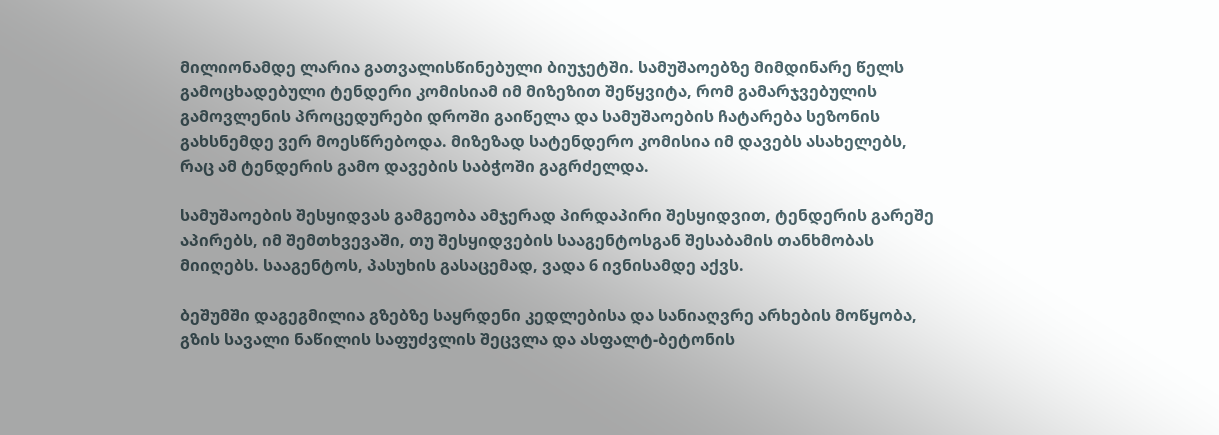მილიონამდე ლარია გათვალისწინებული ბიუჯეტში. სამუშაოებზე მიმდინარე წელს გამოცხადებული ტენდერი კომისიამ იმ მიზეზით შეწყვიტა, რომ გამარჯვებულის გამოვლენის პროცედურები დროში გაიწელა და სამუშაოების ჩატარება სეზონის გახსნემდე ვერ მოესწრებოდა. მიზეზად სატენდერო კომისია იმ დავებს ასახელებს, რაც ამ ტენდერის გამო დავების საბჭოში გაგრძელდა.

სამუშაოების შესყიდვას გამგეობა ამჯერად პირდაპირი შესყიდვით, ტენდერის გარეშე აპირებს, იმ შემთხვევაში, თუ შესყიდვების სააგენტოსგან შესაბამის თანხმობას მიიღებს. სააგენტოს, პასუხის გასაცემად, ვადა 6 ივნისამდე აქვს.

ბეშუმში დაგეგმილია გზებზე საყრდენი კედლებისა და სანიაღვრე არხების მოწყობა, გზის სავალი ნაწილის საფუძვლის შეცვლა და ასფალტ-ბეტონის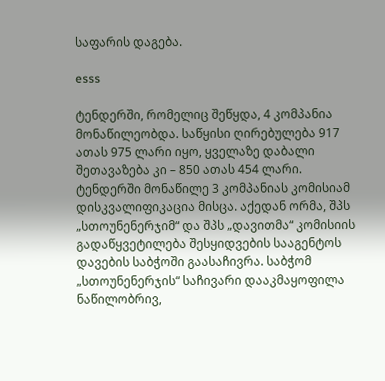საფარის დაგება.

esss

ტენდერში, რომელიც შეწყდა, 4 კომპანია მონაწილეობდა. საწყისი ღირებულება 917 ათას 975 ლარი იყო, ყველაზე დაბალი შეთავაზება კი – 850 ათას 454 ლარი. ტენდერში მონაწილე 3 კომპანიას კომისიამ დისკვალიფიკაცია მისცა. აქედან ორმა, შპს „სთოუნენერჯიმ“ და შპს „დავითმა“ კომისიის გადაწყვეტილება შესყიდვების სააგენტოს დავების საბჭოში გაასაჩივრა. საბჭომ „სთოუნენერჯის“ საჩივარი დააკმაყოფილა ნაწილობრივ,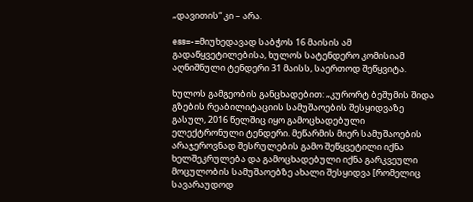„დავითის“ კი – არა.

ess=-=მიუხედავად საბჭოს 16 მაისის ამ გადაწყვეტილებისა, ხულოს სატენდერო კომისიამ აღნიშნული ტენდერი 31 მაისს, საერთოდ შეწყვიტა.

ხულოს გამგეობის განცხადებით: „კურორტ ბეშუმის შიდა გზების რეაბილიტაციის სამუშაოების შესყიდვაზე გასულ, 2016 წელშიც იყო გამოცხადებული ელექტრონული ტენდერი. მეწარმის მიერ სამუშაოების არაჯეროვნად შესრულების გამო შეწყვეტილი იქნა ხელშეკრულება და გამოცხადებული იქნა გარკვეული მოცულობის სამუშაოებზე ახალი შესყიდვა [რომელიც სავარაუდოდ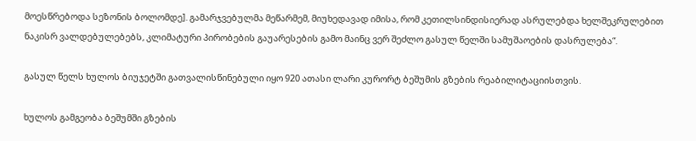მოესწრებოდა სეზონის ბოლომდე]. გამარჯვებულმა მეწარმემ, მიუხედავად იმისა, რომ კეთილსინდისიერად ასრულებდა ხელშეკრულებით ნაკისრ ვალდებულებებს, კლიმატური პირობების გაუარესების გამო მაინც ვერ შეძლო გასულ წელში სამუშაოების დასრულება“.

გასულ წელს ხულოს ბიუჯეტში გათვალისწინებული იყო 920 ათასი ლარი კურორტ ბეშუმის გზების რეაბილიტაციისთვის.

ხულოს გამგეობა ბეშუმში გზების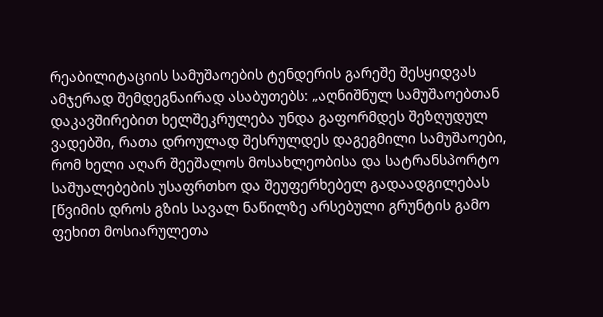რეაბილიტაციის სამუშაოების ტენდერის გარეშე შესყიდვას ამჯერად შემდეგნაირად ასაბუთებს: „აღნიშნულ სამუშაოებთან დაკავშირებით ხელშეკრულება უნდა გაფორმდეს შეზღუდულ ვადებში, რათა დროულად შესრულდეს დაგეგმილი სამუშაოები, რომ ხელი აღარ შეეშალოს მოსახლეობისა და სატრანსპორტო საშუალებების უსაფრთხო და შეუფერხებელ გადაადგილებას [წვიმის დროს გზის სავალ ნაწილზე არსებული გრუნტის გამო ფეხით მოსიარულეთა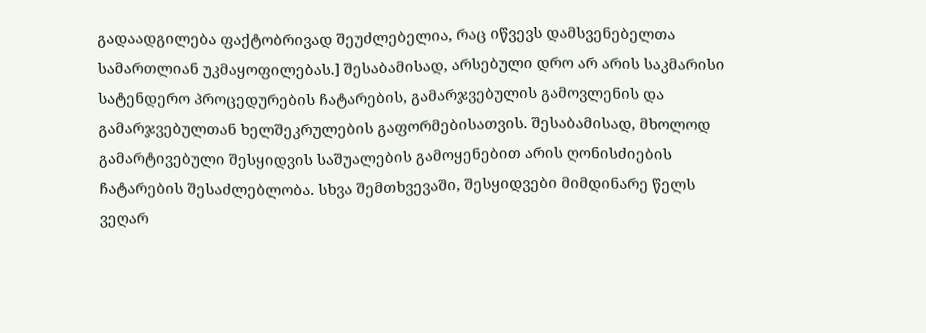გადაადგილება ფაქტობრივად შეუძლებელია, რაც იწვევს დამსვენებელთა სამართლიან უკმაყოფილებას.] შესაბამისად, არსებული დრო არ არის საკმარისი სატენდერო პროცედურების ჩატარების, გამარჯვებულის გამოვლენის და გამარჯვებულთან ხელშეკრულების გაფორმებისათვის. შესაბამისად, მხოლოდ გამარტივებული შესყიდვის საშუალების გამოყენებით არის ღონისძიების ჩატარების შესაძლებლობა. სხვა შემთხვევაში, შესყიდვები მიმდინარე წელს ვეღარ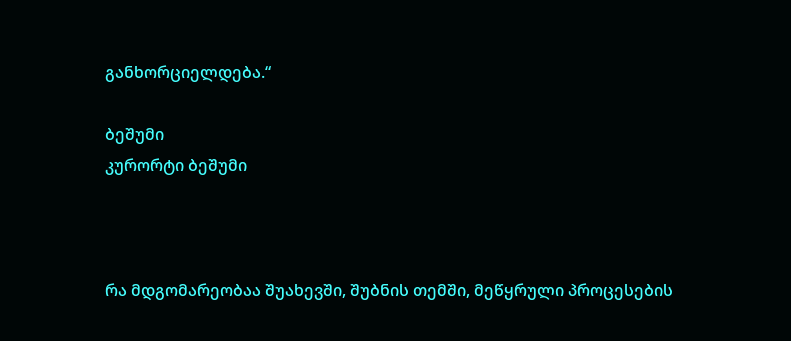განხორციელდება.“

ბეშუმი
კურორტი ბეშუმი



რა მდგომარეობაა შუახევში, შუბნის თემში, მეწყრული პროცესების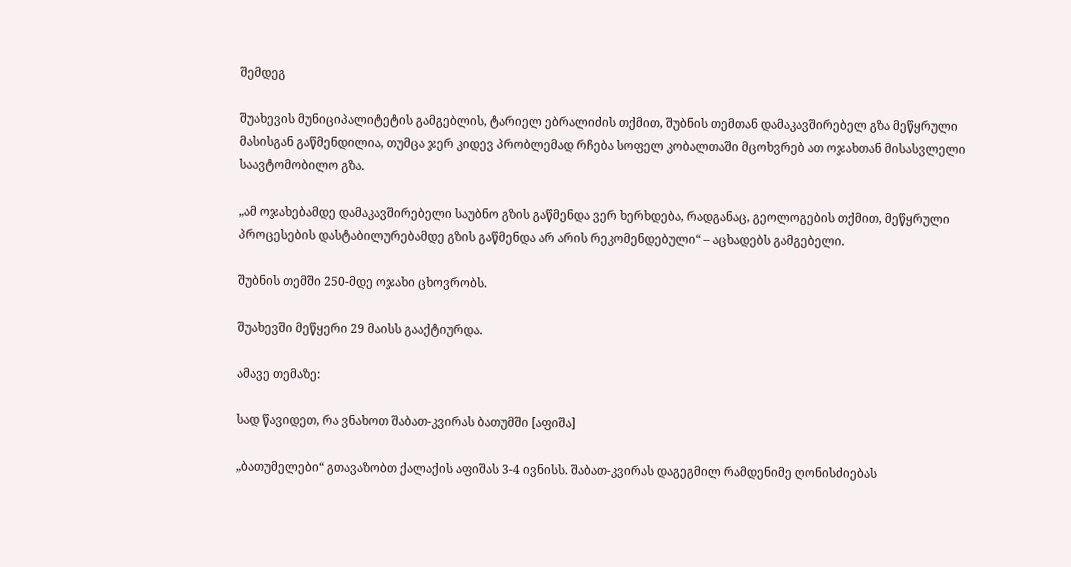შემდეგ

შუახევის მუნიციპალიტეტის გამგებლის, ტარიელ ებრალიძის თქმით, შუბნის თემთან დამაკავშირებელ გზა მეწყრული მასისგან გაწმენდილია, თუმცა ჯერ კიდევ პრობლემად რჩება სოფელ კობალთაში მცოხვრებ ათ ოჯახთან მისასვლელი საავტომობილო გზა.

„ამ ოჯახებამდე დამაკავშირებელი საუბნო გზის გაწმენდა ვერ ხერხდება, რადგანაც, გეოლოგების თქმით, მეწყრული პროცესების დასტაბილურებამდე გზის გაწმენდა არ არის რეკომენდებული“ – აცხადებს გამგებელი.

შუბნის თემში 250-მდე ოჯახი ცხოვრობს.

შუახევში მეწყერი 29 მაისს გააქტიურდა.

ამავე თემაზე:

სად წავიდეთ, რა ვნახოთ შაბათ-კვირას ბათუმში [აფიშა]

„ბათუმელები“ გთავაზობთ ქალაქის აფიშას 3-4 ივნისს. შაბათ-კვირას დაგეგმილ რამდენიმე ღონისძიებას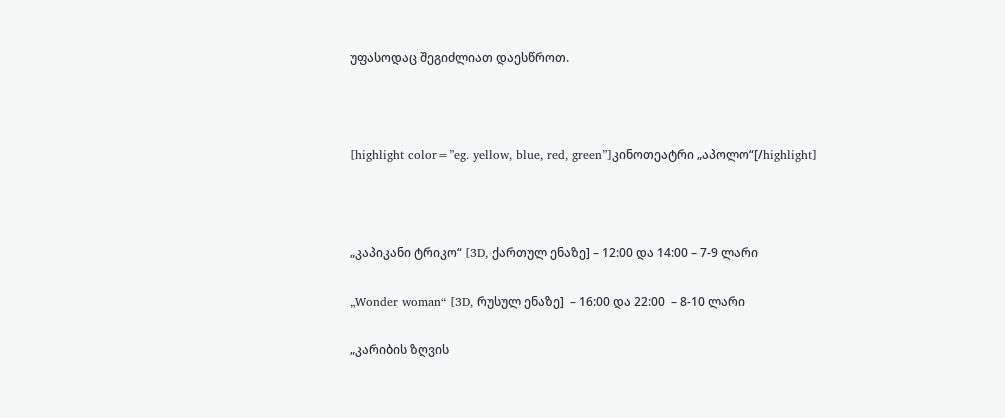უფასოდაც შეგიძლიათ დაესწროთ.



[highlight color=”eg. yellow, blue, red, green”]კინოთეატრი „აპოლო“[/highlight]



„კაპიკანი ტრიკო“ [3D, ქართულ ენაზე] – 12:00 და 14:00 – 7-9 ლარი

„Wonder woman“ [3D, რუსულ ენაზე]  – 16:00 და 22:00  – 8-10 ლარი

„კარიბის ზღვის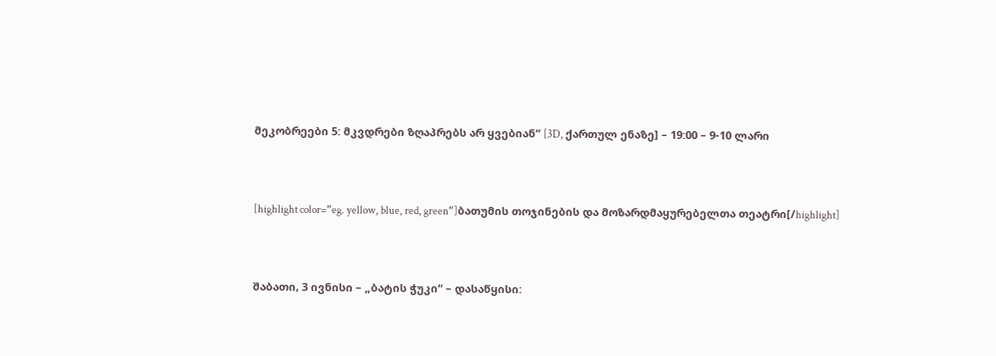მეკობრეები 5: მკვდრები ზღაპრებს არ ყვებიან“ [3D, ქართულ ენაზე] – 19:00 – 9-10 ლარი



[highlight color=”eg. yellow, blue, red, green”]ბათუმის თოჯინების და მოზარდმაყურებელთა თეატრი[/highlight]



შაბათი, 3 ივნისი – „ბატის ჭუკი“ – დასაწყისი: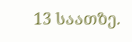13 საათზე.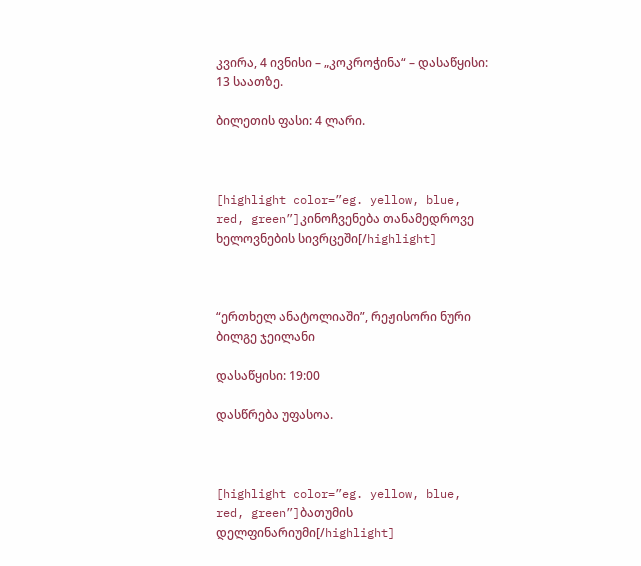კვირა, 4 ივნისი – „კოკროჭინა“ – დასაწყისი: 13 საათზე.

ბილეთის ფასი: 4 ლარი.



[highlight color=”eg. yellow, blue, red, green”]კინოჩვენება თანამედროვე ხელოვნების სივრცეში[/highlight]



“ერთხელ ანატოლიაში”, რეჟისორი ნური ბილგე ჯეილანი

დასაწყისი: 19:00

დასწრება უფასოა.



[highlight color=”eg. yellow, blue, red, green”]ბათუმის დელფინარიუმი[/highlight]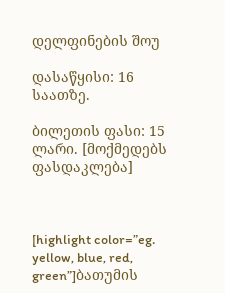დელფინების შოუ

დასაწყისი: 16 საათზე.

ბილეთის ფასი: 15 ლარი. [მოქმედებს ფასდაკლება]



[highlight color=”eg. yellow, blue, red, green”]ბათუმის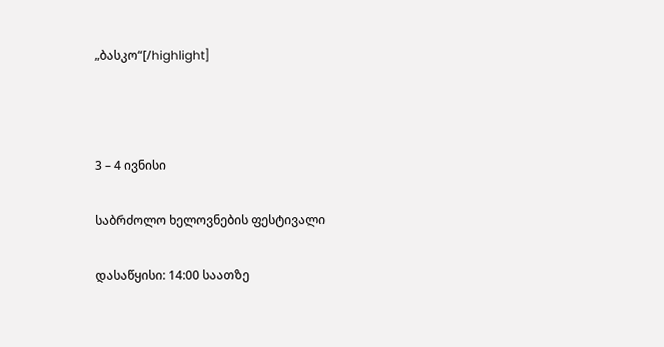„ბასკო“[/highlight]



3 – 4 ივნისი

საბრძოლო ხელოვნების ფესტივალი

დასაწყისი: 14:00 საათზე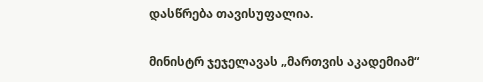დასწრება თავისუფალია.

მინისტრ ჯეჯელავას „მართვის აკადემიამ“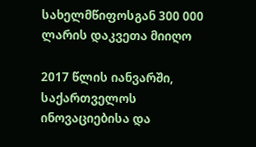სახელმწიფოსგან 300 000 ლარის დაკვეთა მიიღო

2017 წლის იანვარში, საქართველოს ინოვაციებისა და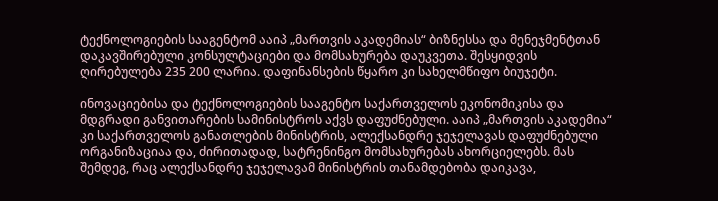ტექნოლოგიების სააგენტომ ააიპ „მართვის აკადემიას“ ბიზნესსა და მენეჯმენტთან დაკავშირებული კონსულტაციები და მომსახურება დაუკვეთა. შესყიდვის ღირებულება 235 200 ლარია. დაფინანსების წყარო კი სახელმწიფო ბიუჯეტი.

ინოვაციებისა და ტექნოლოგიების სააგენტო საქართველოს ეკონომიკისა და მდგრადი განვითარების სამინისტროს აქვს დაფუძნებული. ააიპ „მართვის აკადემია“ კი საქართველოს განათლების მინისტრის, ალექსანდრე ჯეჯელავას დაფუძნებული ორგანიზაციაა და, ძირითადად, სატრენინგო მომსახურებას ახორციელებს. მას შემდეგ, რაც ალექსანდრე ჯეჯელავამ მინისტრის თანამდებობა დაიკავა,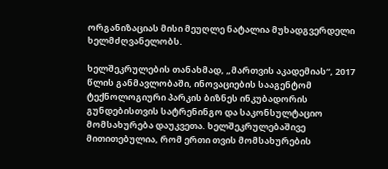ორგანიზაციას მისი მეუღლე ნატალია მუხადგვერდელი ხელმძღვანელობს.

ხელშეკრულების თანახმად, „მართვის აკადემიას“, 2017 წლის განმავლობაში, ინოვაციების სააგენტომ ტექნოლოგიური პარკის ბიზნეს ინკუბადორის გუნდებისთვის სატრენინგო და საკონსულტაციო მომსახურება დაუკვეთა. ხელშეკრულებაშივე მითითებულია, რომ ერთი თვის მომსახურების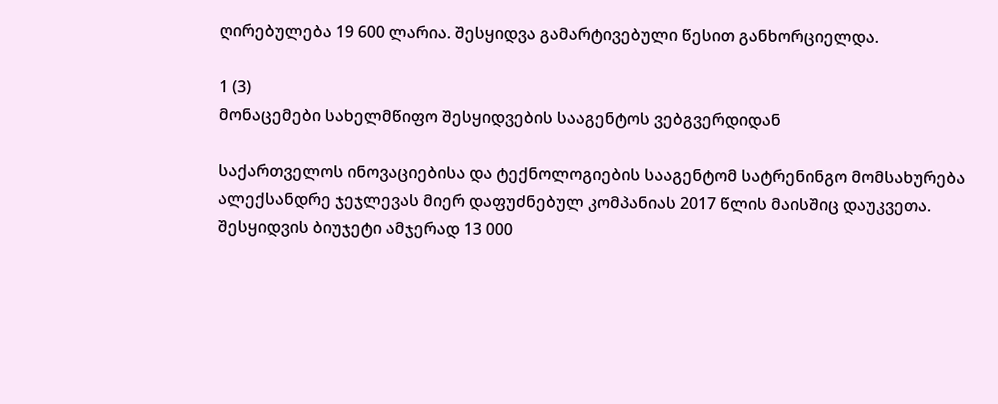ღირებულება 19 600 ლარია. შესყიდვა გამარტივებული წესით განხორციელდა.

1 (3)
მონაცემები სახელმწიფო შესყიდვების სააგენტოს ვებგვერდიდან

საქართველოს ინოვაციებისა და ტექნოლოგიების სააგენტომ სატრენინგო მომსახურება ალექსანდრე ჯეჯლევას მიერ დაფუძნებულ კომპანიას 2017 წლის მაისშიც დაუკვეთა. შესყიდვის ბიუჯეტი ამჯერად 13 000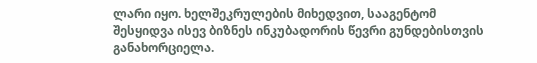ლარი იყო. ხელშეკრულების მიხედვით, სააგენტომ შესყიდვა ისევ ბიზნეს ინკუბადორის წევრი გუნდებისთვის განახორციელა.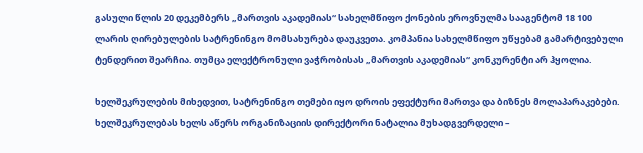გასული წლის 20 დეკემბერს „მართვის აკადემიას“ სახელმწიფო ქონების ეროვნულმა სააგენტომ 18 100 ლარის ღირებულების სატრენინგო მომსახურება დაუკვეთა. კომპანია სახელმწიფო უწყებამ გამარტივებული ტენდერით შეარჩია. თუმცა ელექტრონული ვაჭრობისას „მართვის აკადემიას“ კონკურენტი არ ჰყოლია.

ხელშეკრულების მიხედვით, სატრენინგო თემები იყო დროის ეფექტური მართვა და ბიზნეს მოლაპარაკებები. ხელშეკრულებას ხელს აწერს ორგანიზაციის დირექტორი ნატალია მუხადგვერდელი –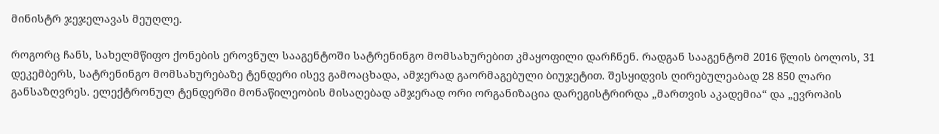მინისტრ ჯეჯელავას მეუღლე.

როგორც ჩანს, სახელმწიფო ქონების ეროვნულ სააგენტოში სატრენინგო მომსახურებით კმაყოფილი დარჩნენ. რადგან სააგენტომ 2016 წლის ბოლოს, 31 დეკემბერს, სატრენინგო მომსახურებაზე ტენდერი ისევ გამოაცხადა, ამჯერად გაორმაგებული ბიუჯეტით. შესყიდვის ღირებულეაბად 28 850 ლარი განსაზღვრეს. ელექტრონულ ტენდერში მონაწილეობის მისაღებად ამჯერად ორი ორგანიზაცია დარეგისტრირდა „მართვის აკადემია“ და „ევროპის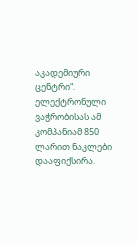აკადემიური ცენტრი“. ელექტრონული ვაჭრობისას ამ კომპანიამ 850 ლარით ნაკლები დააფიქსირა.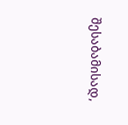შესაბამისად,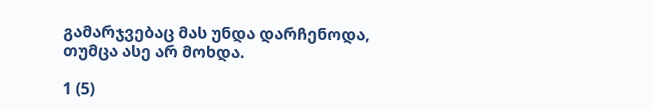გამარჯვებაც მას უნდა დარჩენოდა, თუმცა ასე არ მოხდა.

1 (5)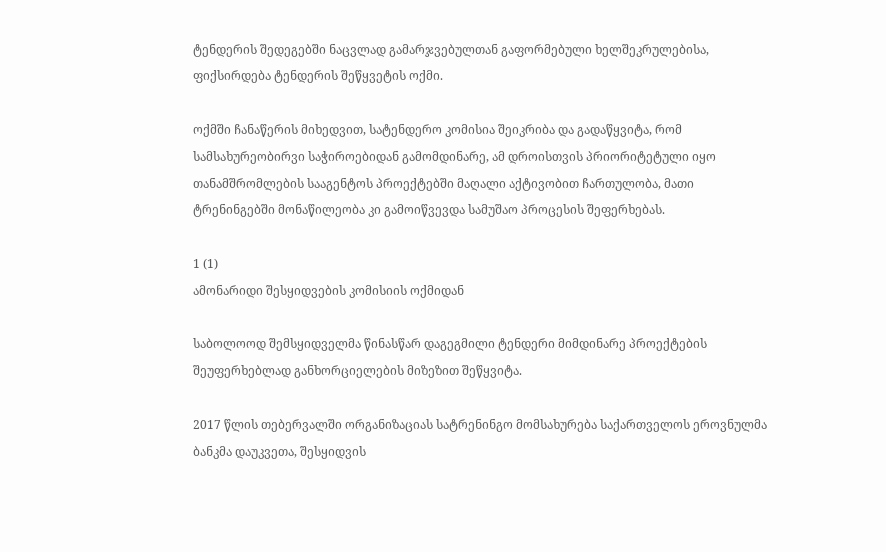ტენდერის შედეგებში ნაცვლად გამარჯვებულთან გაფორმებული ხელშეკრულებისა, ფიქსირდება ტენდერის შეწყვეტის ოქმი.

ოქმში ჩანაწერის მიხედვით, სატენდერო კომისია შეიკრიბა და გადაწყვიტა, რომ სამსახურეობირვი საჭიროებიდან გამომდინარე, ამ დროისთვის პრიორიტეტული იყო თანამშრომლების სააგენტოს პროექტებში მაღალი აქტივობით ჩართულობა, მათი ტრენინგებში მონაწილეობა კი გამოიწვევდა სამუშაო პროცესის შეფერხებას.

1 (1)
ამონარიდი შესყიდვების კომისიის ოქმიდან

საბოლოოდ შემსყიდველმა წინასწარ დაგეგმილი ტენდერი მიმდინარე პროექტების შეუფერხებლად განხორციელების მიზეზით შეწყვიტა.

2017 წლის თებერვალში ორგანიზაციას სატრენინგო მომსახურება საქართველოს ეროვნულმა ბანკმა დაუკვეთა, შესყიდვის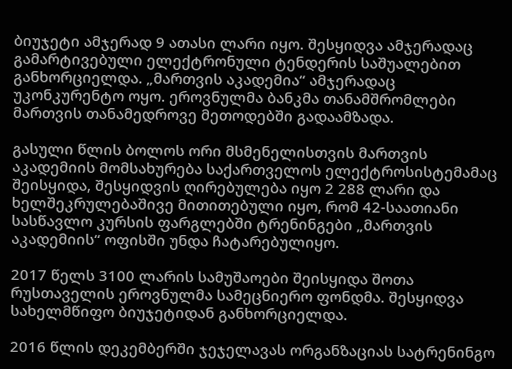ბიუჯეტი ამჯერად 9 ათასი ლარი იყო. შესყიდვა ამჯერადაც გამარტივებული ელექტრონული ტენდერის საშუალებით განხორციელდა. „მართვის აკადემია“ ამჯერადაც უკონკურენტო ოყო. ეროვნულმა ბანკმა თანამშრომლები მართვის თანამედროვე მეთოდებში გადაამზადა.

გასული წლის ბოლოს ორი მსმენელისთვის მართვის აკადემიის მომსახურება საქართველოს ელექტროსისტემამაც შეისყიდა, შესყიდვის ღირებულება იყო 2 288 ლარი და ხელშეკრულებაშივე მითითებული იყო, რომ 42-საათიანი სასწავლო კურსის ფარგლებში ტრენინგები „მართვის აკადემიის“ ოფისში უნდა ჩატარებულიყო.

2017 წელს 3100 ლარის სამუშაოები შეისყიდა შოთა რუსთაველის ეროვნულმა სამეცნიერო ფონდმა. შესყიდვა სახელმწიფო ბიუჯეტიდან განხორციელდა.

2016 წლის დეკემბერში ჯეჯელავას ორგანზაციას სატრენინგო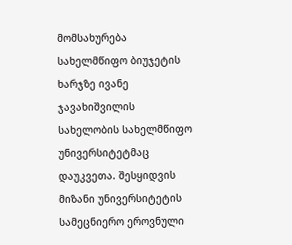მომსახურება სახელმწიფო ბიუჯეტის ხარჯზე ივანე ჯავახიშვილის სახელობის სახელმწიფო უნივერსიტეტმაც დაუკვეთა. შესყიდვის მიზანი უნივერსიტეტის სამეცნიერო ეროვნული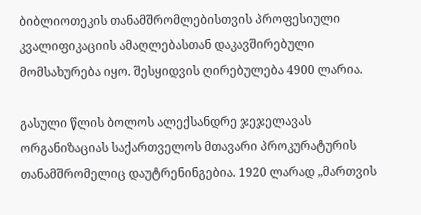ბიბლიოთეკის თანამშრომლებისთვის პროფესიული კვალიფიკაციის ამაღლებასთან დაკავშირებული მომსახურება იყო. შესყიდვის ღირებულება 4900 ლარია.

გასული წლის ბოლოს ალექსანდრე ჯეჯელავას ორგანიზაციას საქართველოს მთავარი პროკურატურის თანამშრომელიც დაუტრენინგებია. 1920 ლარად „მართვის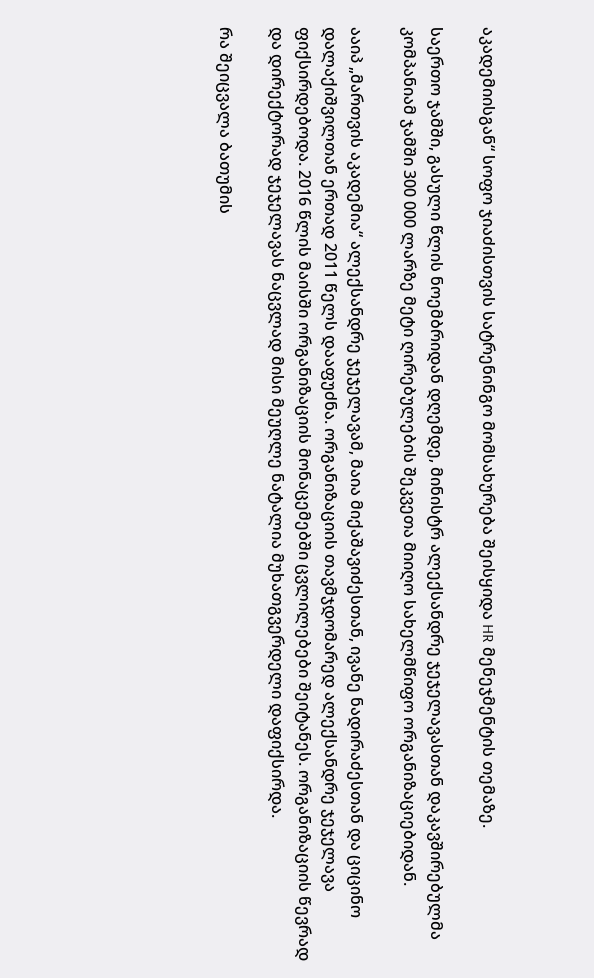აკადემიისგან“ სოფო ჯიაძისთვის სატრენინგო მომსახურება შეისყიდა HR მენეჯმენტის თემაზე.

საერთო ჯამში, გასული წლის ნოემბრიდან დღემდე, მინისტრ ალექსანდრე ჯეჯელავასთან დაკავშირებულმა კომპანიამ ჯამში 300 000 ლარზე მეტი ღირებულების შეკვეთა მიიღო სახელმწიფო ორგანიზაციებიდან.

ააიპ „მართვის აკადემია“ ალექსანდრე ჯეჯელავამ, მაია მიქაშავიძესთან, ივანე ნადირაძესთან და ციცინო დალაქიშვილთან ერთად 2011 წელს დააფუძნა. ორგანიზაციის თავმჯდომარედ ალექსანდრე ჯეჯელავა ფიქსირდებოდა. 2016 წლის მაისში ორგანიზაციის მონაცემებში ცვლილებები შეიტანეს. ორგანიზაციის წევრად და დირექტორად ჯეჯელავას ნაცვლად მისი მეუღლე ნატალია მუხათგვერდელი დაფიქსირდა.

რა შეიცვალა ბათუმის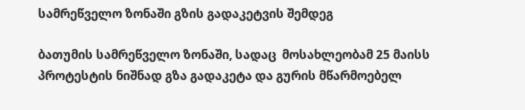სამრეწველო ზონაში გზის გადაკეტვის შემდეგ

ბათუმის სამრეწველო ზონაში, სადაც  მოსახლეობამ 25 მაისს პროტესტის ნიშნად გზა გადაკეტა და გურის მწარმოებელ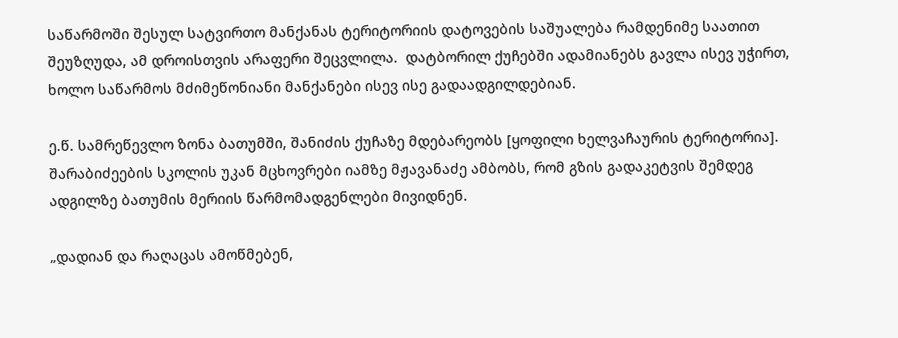საწარმოში შესულ სატვირთო მანქანას ტერიტორიის დატოვების საშუალება რამდენიმე საათით შეუზღუდა, ამ დროისთვის არაფერი შეცვლილა.  დატბორილ ქუჩებში ადამიანებს გავლა ისევ უჭირთ, ხოლო საწარმოს მძიმეწონიანი მანქანები ისევ ისე გადაადგილდებიან.

ე.წ. სამრეწევლო ზონა ბათუმში, შანიძის ქუჩაზე მდებარეობს [ყოფილი ხელვაჩაურის ტერიტორია]. შარაბიძეების სკოლის უკან მცხოვრები იამზე მჟავანაძე ამბობს, რომ გზის გადაკეტვის შემდეგ ადგილზე ბათუმის მერიის წარმომადგენლები მივიდნენ.

„დადიან და რაღაცას ამოწმებენ,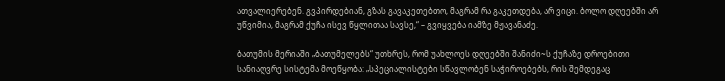ათვალიერებენ. გვპირდებიან, გზას გავაკეთებთო, მაგრამ რა გაკეთდება, არ ვიცი. ბოლო დღეებში არ უწვიმია, მაგრამ ქუჩა ისევ წყლითაა სავსე,“ – გვიყვება იამზე მჟავანაძე.

ბათუმის მერიაში „ბათუმელებს“ უთხრეს, რომ უახლოეს დღეებში შანიძი~ს ქუჩაზე დროებითი სანიაღვრე სისტემა მოეწყობა: „სპეციალისტები სწავლობენ საჭიროებებს, რის შემდეგაც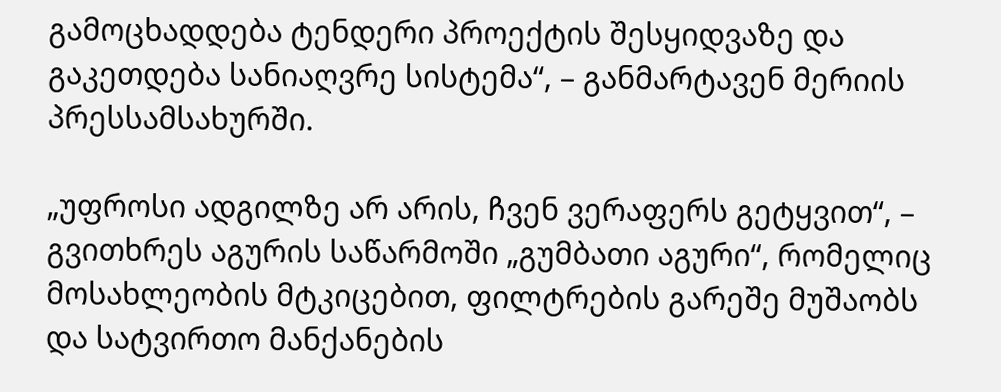გამოცხადდება ტენდერი პროექტის შესყიდვაზე და გაკეთდება სანიაღვრე სისტემა“, – განმარტავენ მერიის პრესსამსახურში.

„უფროსი ადგილზე არ არის, ჩვენ ვერაფერს გეტყვით“, – გვითხრეს აგურის საწარმოში „გუმბათი აგური“, რომელიც მოსახლეობის მტკიცებით, ფილტრების გარეშე მუშაობს და სატვირთო მანქანების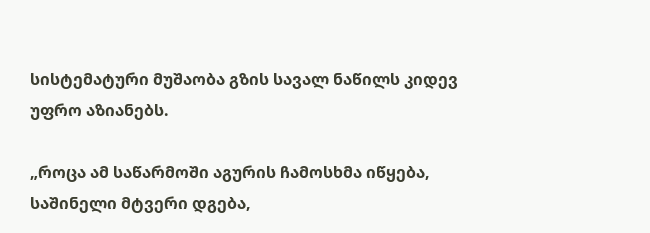სისტემატური მუშაობა გზის სავალ ნაწილს კიდევ უფრო აზიანებს.

„როცა ამ საწარმოში აგურის ჩამოსხმა იწყება, საშინელი მტვერი დგება,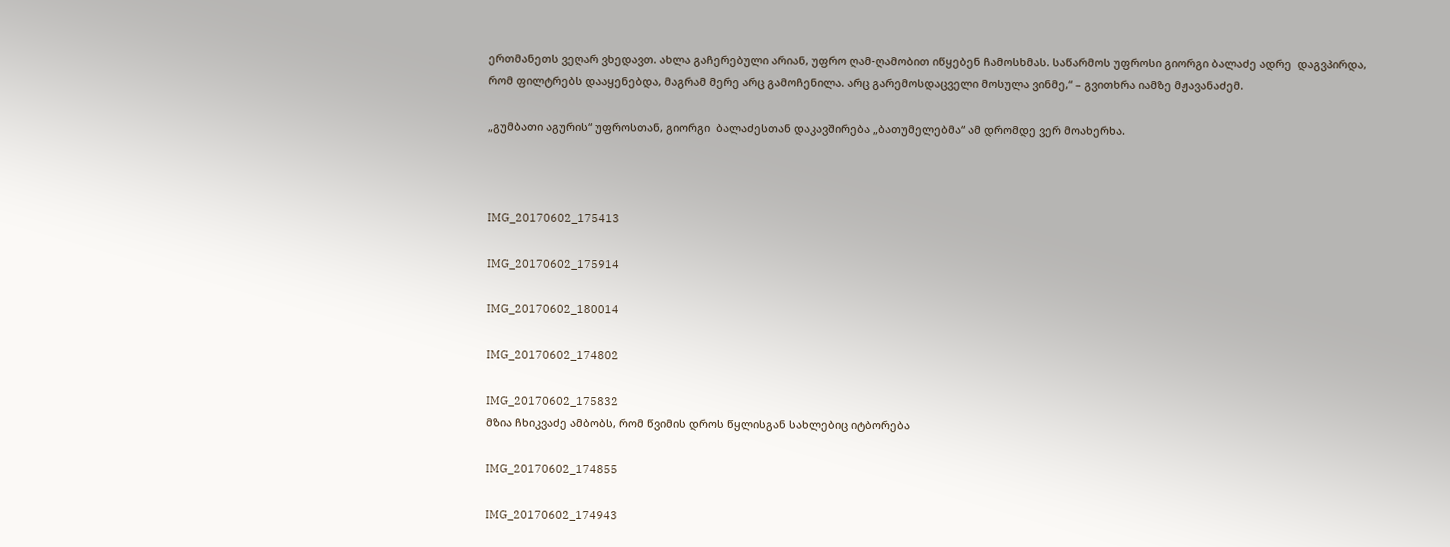ერთმანეთს ვეღარ ვხედავთ. ახლა გაჩერებული არიან, უფრო ღამ-ღამობით იწყებენ ჩამოსხმას. საწარმოს უფროსი გიორგი ბალაძე ადრე  დაგვპირდა, რომ ფილტრებს დააყენებდა, მაგრამ მერე არც გამოჩენილა. არც გარემოსდაცველი მოსულა ვინმე,“ – გვითხრა იამზე მჟავანაძემ.

„გუმბათი აგურის“ უფროსთან, გიორგი  ბალაძესთან დაკავშირება „ბათუმელებმა“ ამ დრომდე ვერ მოახერხა.



IMG_20170602_175413

IMG_20170602_175914

IMG_20170602_180014

IMG_20170602_174802

IMG_20170602_175832
მზია ჩხიკვაძე ამბობს, რომ წვიმის დროს წყლისგან სახლებიც იტბორება

IMG_20170602_174855

IMG_20170602_174943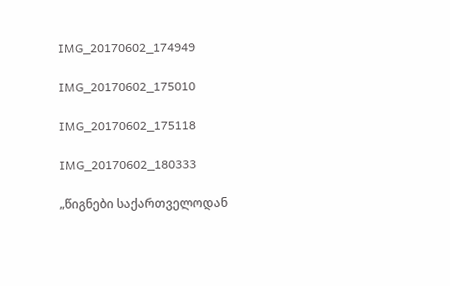IMG_20170602_174949

IMG_20170602_175010

IMG_20170602_175118

IMG_20170602_180333

„წიგნები საქართველოდან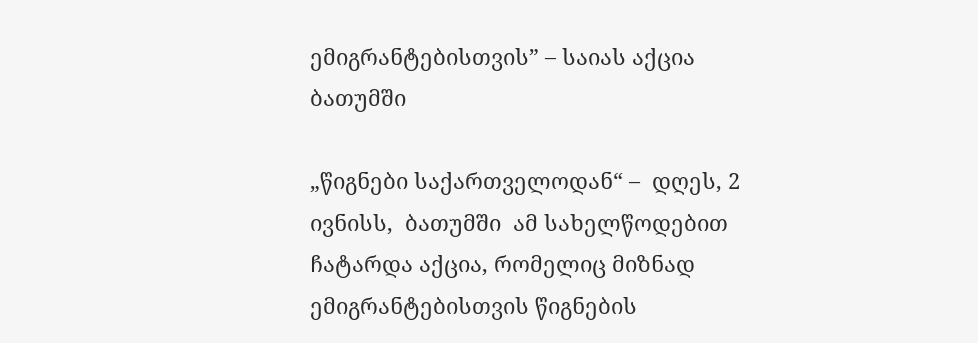ემიგრანტებისთვის” – საიას აქცია ბათუმში

„წიგნები საქართველოდან“ –  დღეს, 2 ივნისს,  ბათუმში  ამ სახელწოდებით ჩატარდა აქცია, რომელიც მიზნად ემიგრანტებისთვის წიგნების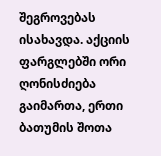შეგროვებას ისახავდა. აქციის ფარგლებში ორი ღონისძიება გაიმართა, ერთი ბათუმის შოთა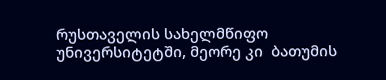რუსთაველის სახელმწიფო უნივერსიტეტში, მეორე კი  ბათუმის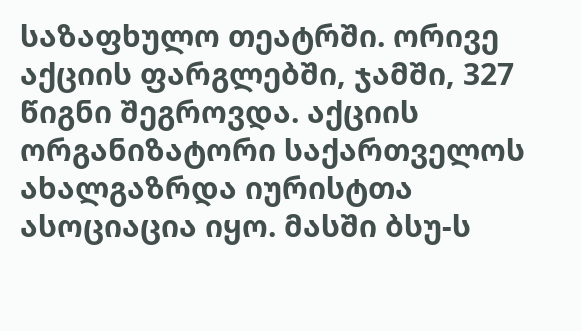საზაფხულო თეატრში. ორივე აქციის ფარგლებში, ჯამში, 327 წიგნი შეგროვდა. აქციის ორგანიზატორი საქართველოს ახალგაზრდა იურისტთა ასოციაცია იყო. მასში ბსუ-ს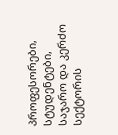პროფესორები, სტუდენტები, საჯარო და კერძო სექტორის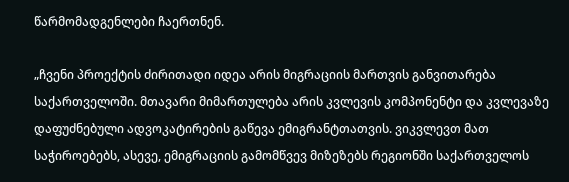წარმომადგენლები ჩაერთნენ.

„ჩვენი პროექტის ძირითადი იდეა არის მიგრაციის მართვის განვითარება საქართველოში. მთავარი მიმართულება არის კვლევის კომპონენტი და კვლევაზე დაფუძნებული ადვოკატირების გაწევა ემიგრანტთათვის. ვიკვლევთ მათ საჭიროებებს, ასევე, ემიგრაციის გამომწვევ მიზეზებს რეგიონში საქართველოს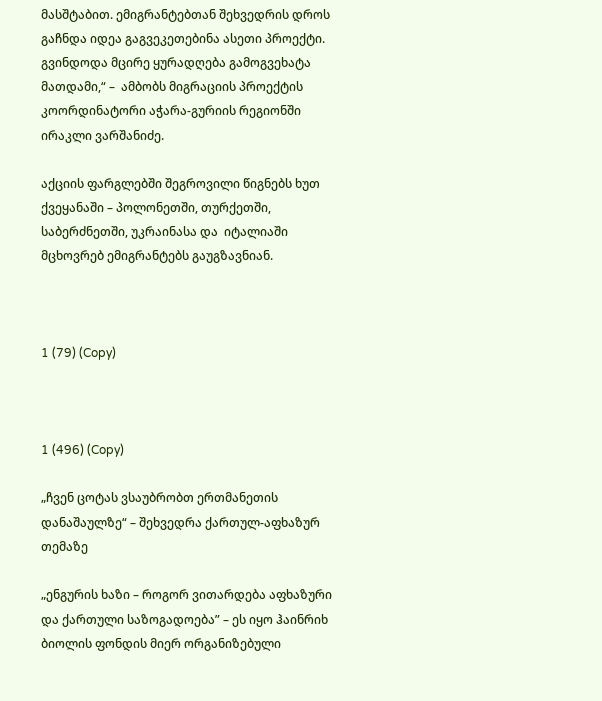მასშტაბით. ემიგრანტებთან შეხვედრის დროს გაჩნდა იდეა გაგვეკეთებინა ასეთი პროექტი. გვინდოდა მცირე ყურადღება გამოგვეხატა მათდამი,“ –  ამბობს მიგრაციის პროექტის კოორდინატორი აჭარა-გურიის რეგიონში ირაკლი ვარშანიძე.

აქციის ფარგლებში შეგროვილი წიგნებს ხუთ ქვეყანაში – პოლონეთში, თურქეთში, საბერძნეთში, უკრაინასა და  იტალიაში მცხოვრებ ემიგრანტებს გაუგზავნიან.



1 (79) (Copy)



1 (496) (Copy)

„ჩვენ ცოტას ვსაუბრობთ ერთმანეთის დანაშაულზე“ – შეხვედრა ქართულ-აფხაზურ თემაზე

„ენგურის ხაზი – როგორ ვითარდება აფხაზური და ქართული საზოგადოება” – ეს იყო ჰაინრიხ ბიოლის ფონდის მიერ ორგანიზებული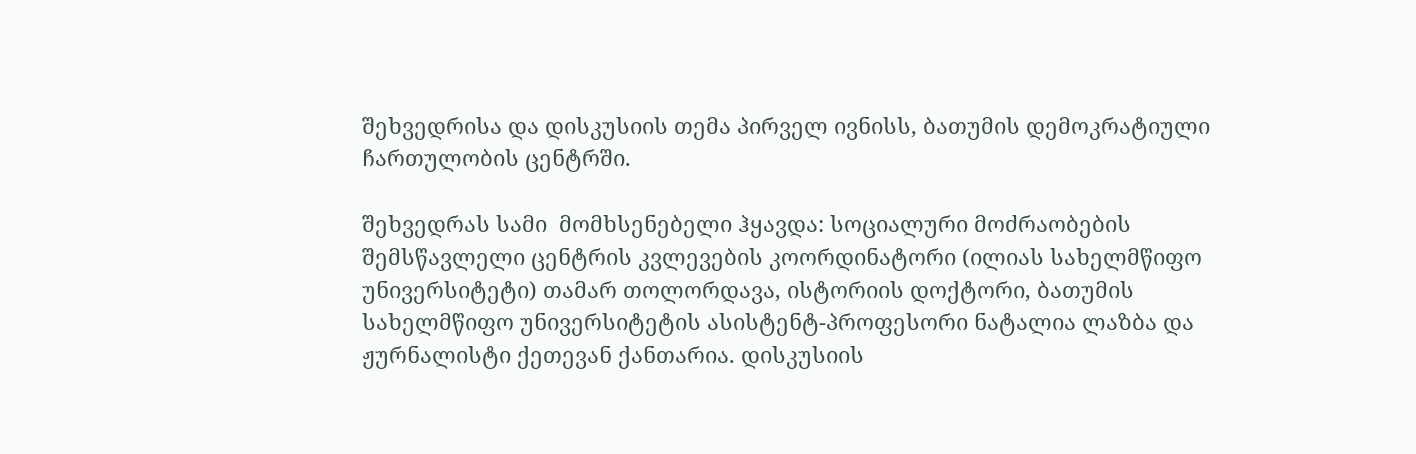შეხვედრისა და დისკუსიის თემა პირველ ივნისს, ბათუმის დემოკრატიული ჩართულობის ცენტრში.

შეხვედრას სამი  მომხსენებელი ჰყავდა: სოციალური მოძრაობების შემსწავლელი ცენტრის კვლევების კოორდინატორი (ილიას სახელმწიფო უნივერსიტეტი) თამარ თოლორდავა, ისტორიის დოქტორი, ბათუმის სახელმწიფო უნივერსიტეტის ასისტენტ-პროფესორი ნატალია ლაზბა და ჟურნალისტი ქეთევან ქანთარია. დისკუსიის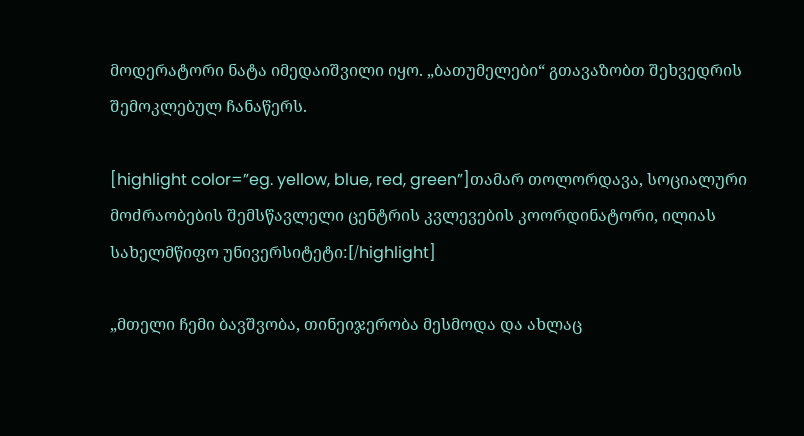მოდერატორი ნატა იმედაიშვილი იყო. „ბათუმელები“ გთავაზობთ შეხვედრის შემოკლებულ ჩანაწერს.

[highlight color=”eg. yellow, blue, red, green”]თამარ თოლორდავა, სოციალური მოძრაობების შემსწავლელი ცენტრის კვლევების კოორდინატორი, ილიას სახელმწიფო უნივერსიტეტი:[/highlight]

„მთელი ჩემი ბავშვობა, თინეიჯერობა მესმოდა და ახლაც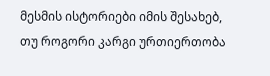მესმის ისტორიები იმის შესახებ, თუ როგორი კარგი ურთიერთობა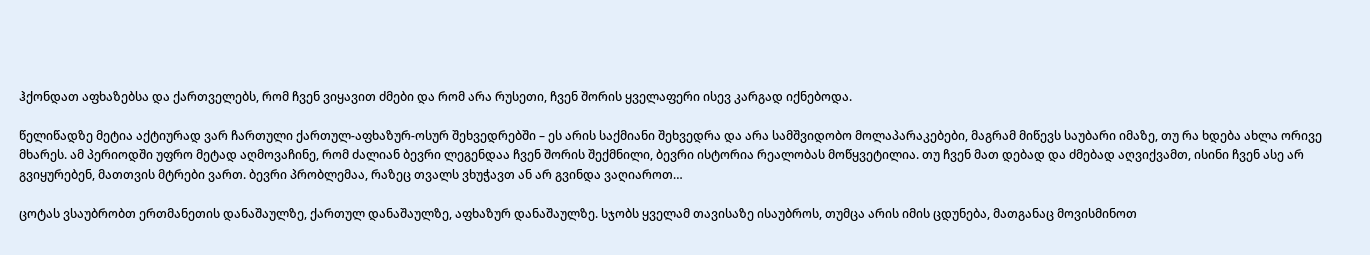ჰქონდათ აფხაზებსა და ქართველებს, რომ ჩვენ ვიყავით ძმები და რომ არა რუსეთი, ჩვენ შორის ყველაფერი ისევ კარგად იქნებოდა.

წელიწადზე მეტია აქტიურად ვარ ჩართული ქართულ-აფხაზურ-ოსურ შეხვედრებში – ეს არის საქმიანი შეხვედრა და არა სამშვიდობო მოლაპარაკებები, მაგრამ მიწევს საუბარი იმაზე, თუ რა ხდება ახლა ორივე მხარეს. ამ პერიოდში უფრო მეტად აღმოვაჩინე, რომ ძალიან ბევრი ლეგენდაა ჩვენ შორის შექმნილი, ბევრი ისტორია რეალობას მოწყვეტილია. თუ ჩვენ მათ დებად და ძმებად აღვიქვამთ, ისინი ჩვენ ასე არ გვიყურებენ, მათთვის მტრები ვართ. ბევრი პრობლემაა, რაზეც თვალს ვხუჭავთ ან არ გვინდა ვაღიაროთ…

ცოტას ვსაუბრობთ ერთმანეთის დანაშაულზე, ქართულ დანაშაულზე, აფხაზურ დანაშაულზე. სჯობს ყველამ თავისაზე ისაუბროს, თუმცა არის იმის ცდუნება, მათგანაც მოვისმინოთ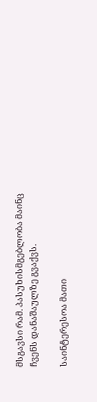მსგავსი რამ. პასუხისმგებლობა მაინც ჩვენს დანაშაულზე გვაქვს.

საინტერესოა მათი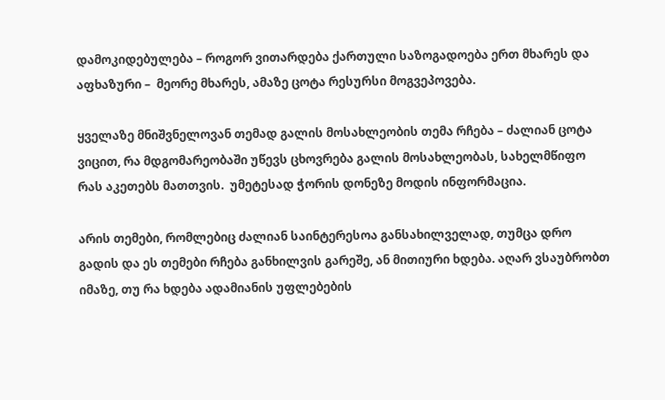დამოკიდებულება – როგორ ვითარდება ქართული საზოგადოება ერთ მხარეს და აფხაზური –  მეორე მხარეს, ამაზე ცოტა რესურსი მოგვეპოვება.

ყველაზე მნიშვნელოვან თემად გალის მოსახლეობის თემა რჩება – ძალიან ცოტა ვიცით, რა მდგომარეობაში უწევს ცხოვრება გალის მოსახლეობას, სახელმწიფო რას აკეთებს მათთვის.  უმეტესად ჭორის დონეზე მოდის ინფორმაცია.

არის თემები, რომლებიც ძალიან საინტერესოა განსახილველად, თუმცა დრო გადის და ეს თემები რჩება განხილვის გარეშე, ან მითიური ხდება. აღარ ვსაუბრობთ იმაზე, თუ რა ხდება ადამიანის უფლებების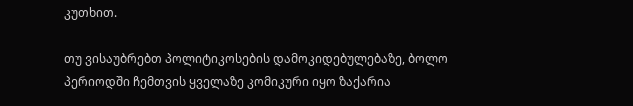კუთხით.

თუ ვისაუბრებთ პოლიტიკოსების დამოკიდებულებაზე, ბოლო პერიოდში ჩემთვის ყველაზე კომიკური იყო ზაქარია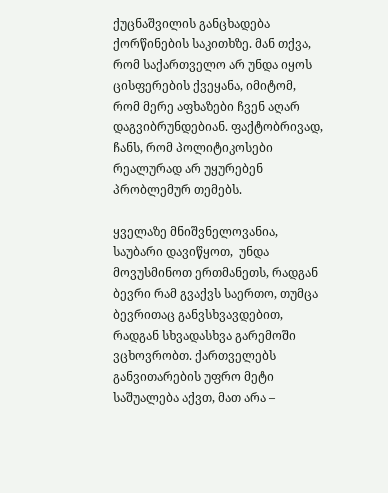ქუცნაშვილის განცხადება ქორწინების საკითხზე. მან თქვა, რომ საქართველო არ უნდა იყოს ცისფერების ქვეყანა, იმიტომ, რომ მერე აფხაზები ჩვენ აღარ დაგვიბრუნდებიან. ფაქტობრივად, ჩანს, რომ პოლიტიკოსები რეალურად არ უყურებენ პრობლემურ თემებს.

ყველაზე მნიშვნელოვანია, საუბარი დავიწყოთ,  უნდა მოვუსმინოთ ერთმანეთს, რადგან ბევრი რამ გვაქვს საერთო, თუმცა ბევრითაც განვსხვავდებით, რადგან სხვადასხვა გარემოში ვცხოვრობთ. ქართველებს განვითარების უფრო მეტი  საშუალება აქვთ, მათ არა –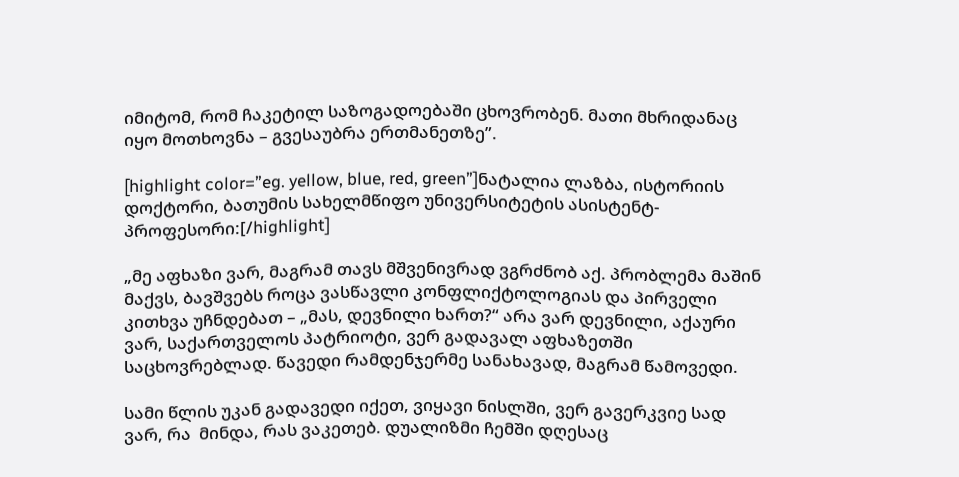იმიტომ, რომ ჩაკეტილ საზოგადოებაში ცხოვრობენ. მათი მხრიდანაც იყო მოთხოვნა – გვესაუბრა ერთმანეთზე”.

[highlight color=”eg. yellow, blue, red, green”]ნატალია ლაზბა, ისტორიის დოქტორი, ბათუმის სახელმწიფო უნივერსიტეტის ასისტენტ-პროფესორი:[/highlight]

„მე აფხაზი ვარ, მაგრამ თავს მშვენივრად ვგრძნობ აქ. პრობლემა მაშინ მაქვს, ბავშვებს როცა ვასწავლი კონფლიქტოლოგიას და პირველი კითხვა უჩნდებათ – „მას, დევნილი ხართ?“ არა ვარ დევნილი, აქაური ვარ, საქართველოს პატრიოტი, ვერ გადავალ აფხაზეთში საცხოვრებლად. წავედი რამდენჯერმე სანახავად, მაგრამ წამოვედი.

სამი წლის უკან გადავედი იქეთ, ვიყავი ნისლში, ვერ გავერკვიე სად ვარ, რა  მინდა, რას ვაკეთებ. დუალიზმი ჩემში დღესაც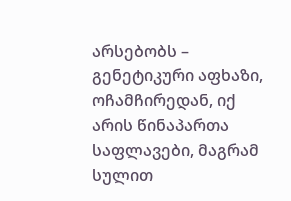არსებობს – გენეტიკური აფხაზი, ოჩამჩირედან, იქ არის წინაპართა საფლავები, მაგრამ სულით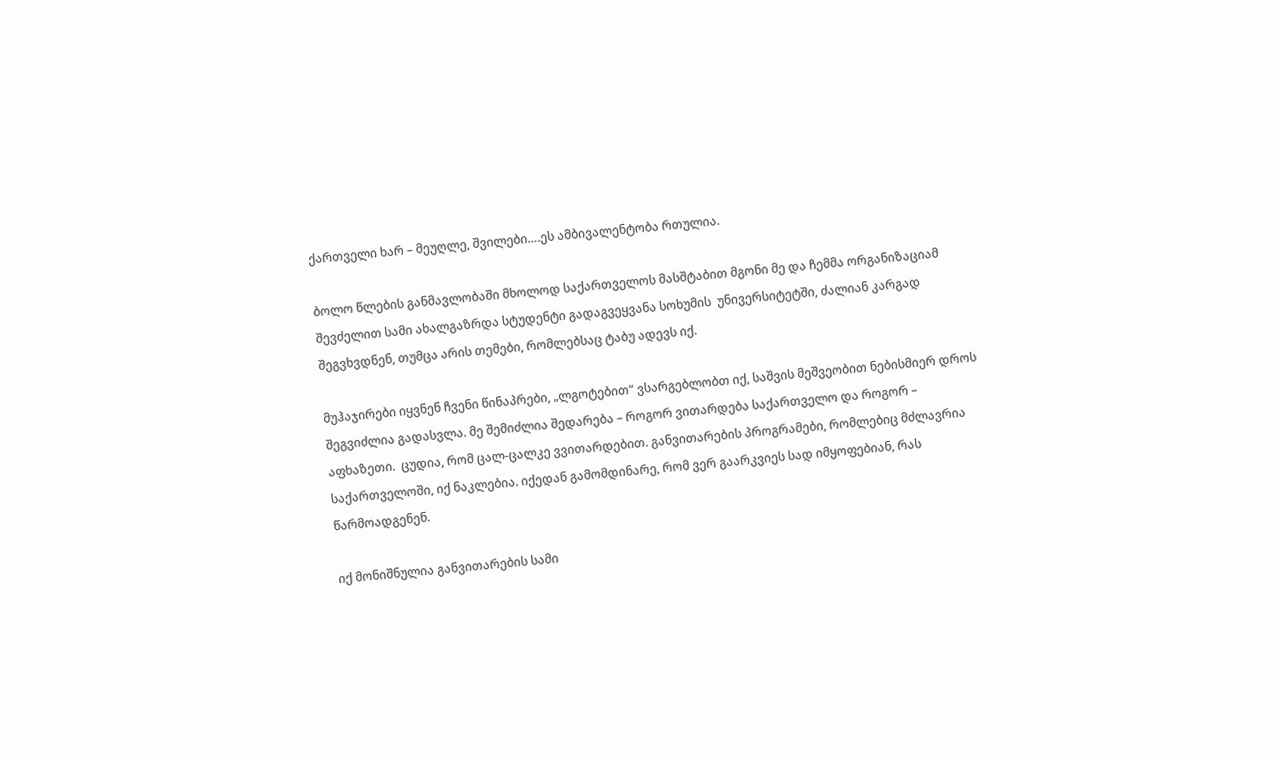ქართველი ხარ – მეუღლე, შვილები….ეს ამბივალენტობა რთულია.

ბოლო წლების განმავლობაში მხოლოდ საქართველოს მასშტაბით მგონი მე და ჩემმა ორგანიზაციამ შევძელით სამი ახალგაზრდა სტუდენტი გადაგვეყვანა სოხუმის  უნივერსიტეტში, ძალიან კარგად შეგვხვდნენ, თუმცა არის თემები, რომლებსაც ტაბუ ადევს იქ.

მუჰაჯირები იყვნენ ჩვენი წინაპრები, „ლგოტებით“ ვსარგებლობთ იქ, საშვის მეშვეობით ნებისმიერ დროს შეგვიძლია გადასვლა. მე შემიძლია შედარება – როგორ ვითარდება საქართველო და როგორ – აფხაზეთი.  ცუდია, რომ ცალ-ცალკე ვვითარდებით. განვითარების პროგრამები, რომლებიც მძლავრია საქართველოში, იქ ნაკლებია. იქედან გამომდინარე, რომ ვერ გაარკვიეს სად იმყოფებიან, რას წარმოადგენენ.

იქ მონიშნულია განვითარების სამი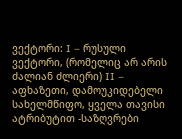ვექტორი: I – რუსული ვექტორი, (რომელიც არ არის ძალიან ძლიერი) II –  აფხაზეთი, დამოუკიდებელი სახელმწიფო, ყველა თავისი ატრიბუტით -საზღვრები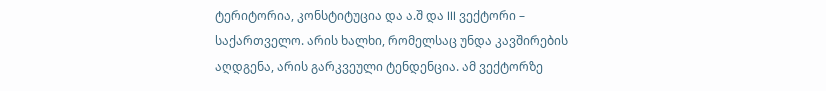ტერიტორია, კონსტიტუცია და ა.შ და III ვექტორი – საქართველო. არის ხალხი, რომელსაც უნდა კავშირების აღდგენა, არის გარკვეული ტენდენცია. ამ ვექტორზე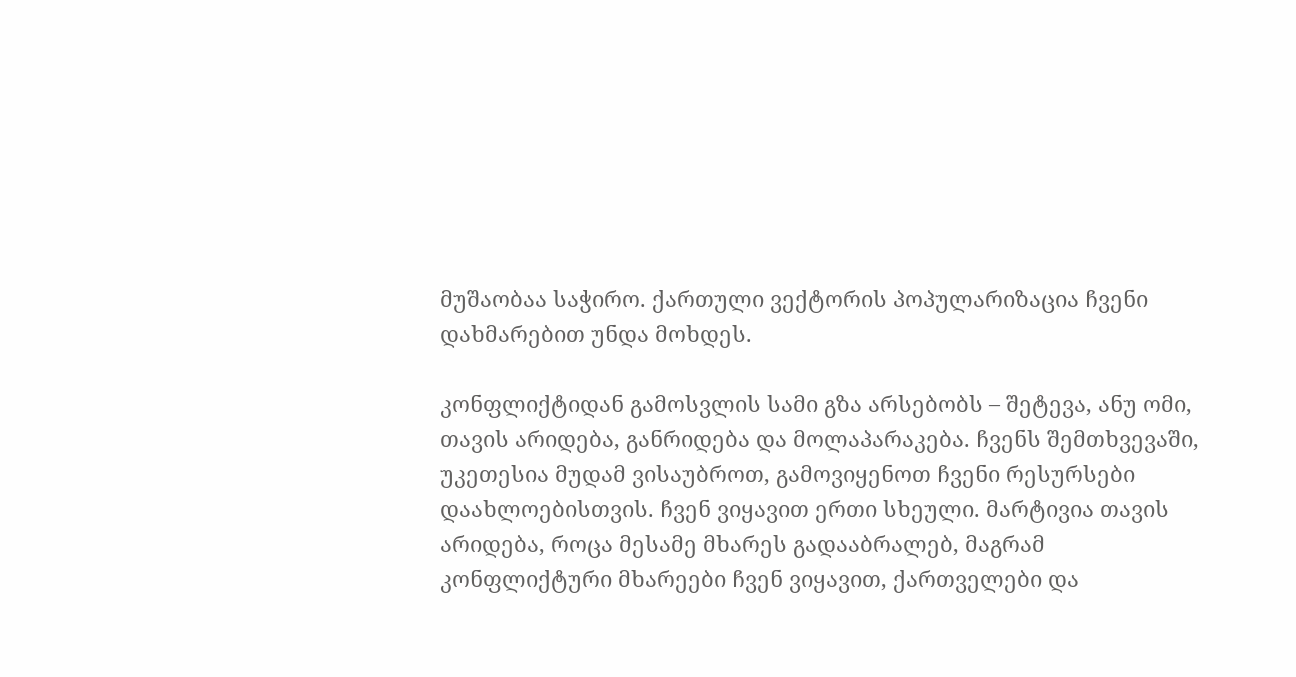მუშაობაა საჭირო. ქართული ვექტორის პოპულარიზაცია ჩვენი დახმარებით უნდა მოხდეს.

კონფლიქტიდან გამოსვლის სამი გზა არსებობს – შეტევა, ანუ ომი, თავის არიდება, განრიდება და მოლაპარაკება. ჩვენს შემთხვევაში, უკეთესია მუდამ ვისაუბროთ, გამოვიყენოთ ჩვენი რესურსები დაახლოებისთვის. ჩვენ ვიყავით ერთი სხეული. მარტივია თავის არიდება, როცა მესამე მხარეს გადააბრალებ, მაგრამ კონფლიქტური მხარეები ჩვენ ვიყავით, ქართველები და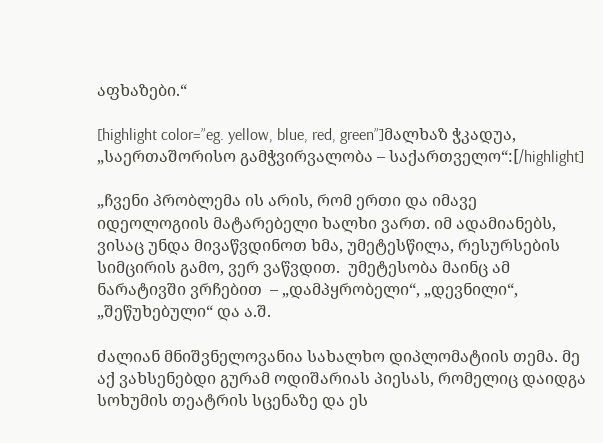აფხაზები.“

[highlight color=”eg. yellow, blue, red, green”]მალხაზ ჭკადუა, „საერთაშორისო გამჭვირვალობა – საქართველო“:[/highlight]

„ჩვენი პრობლემა ის არის, რომ ერთი და იმავე იდეოლოგიის მატარებელი ხალხი ვართ. იმ ადამიანებს, ვისაც უნდა მივაწვდინოთ ხმა, უმეტესწილა, რესურსების სიმცირის გამო, ვერ ვაწვდით.  უმეტესობა მაინც ამ ნარატივში ვრჩებით  – „დამპყრობელი“, „დევნილი“, „შეწუხებული“ და ა.შ.

ძალიან მნიშვნელოვანია სახალხო დიპლომატიის თემა. მე აქ ვახსენებდი გურამ ოდიშარიას პიესას, რომელიც დაიდგა სოხუმის თეატრის სცენაზე და ეს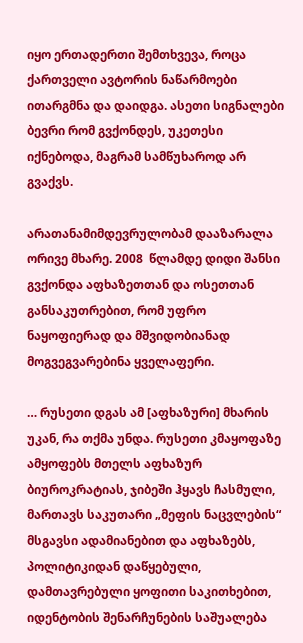იყო ერთადერთი შემთხვევა, როცა ქართველი ავტორის ნაწარმოები ითარგმნა და დაიდგა. ასეთი სიგნალები ბევრი რომ გვქონდეს, უკეთესი იქნებოდა, მაგრამ სამწუხაროდ არ გვაქვს.

არათანამიმდევრულობამ დააზარალა ორივე მხარე. 2008  წლამდე დიდი შანსი გვქონდა აფხაზეთთან და ოსეთთან განსაკუთრებით, რომ უფრო ნაყოფიერად და მშვიდობიანად მოგვეგვარებინა ყველაფერი.

… რუსეთი დგას ამ [აფხაზური] მხარის უკან, რა თქმა უნდა. რუსეთი კმაყოფაზე ამყოფებს მთელს აფხაზურ ბიუროკრატიას, ჯიბეში ჰყავს ჩასმული, მართავს საკუთარი „მეფის ნაცვლების“ მსგავსი ადამიანებით და აფხაზებს, პოლიტიკიდან დაწყებული, დამთავრებული ყოფითი საკითხებით, იდენტობის შენარჩუნების საშუალება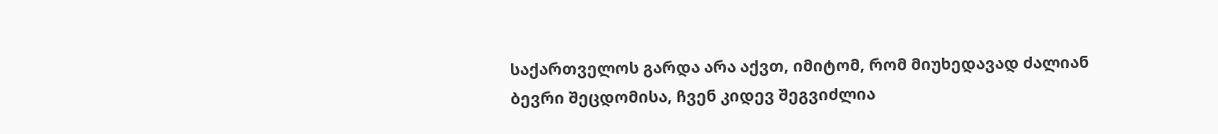საქართველოს გარდა არა აქვთ, იმიტომ, რომ მიუხედავად ძალიან ბევრი შეცდომისა, ჩვენ კიდევ შეგვიძლია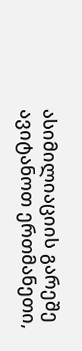ასიმილიაციის გარეშე ავიტანოთ ერთმანეთი,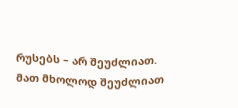რუსებს – არ შეუძლიათ. მათ მხოლოდ შეუძლიათ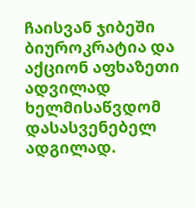ჩაისვან ჯიბეში ბიუროკრატია და აქციონ აფხაზეთი  ადვილად ხელმისაწვდომ დასასვენებელ ადგილად.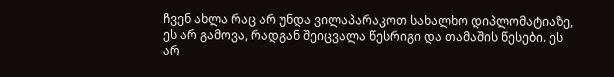ჩვენ ახლა რაც არ უნდა ვილაპარაკოთ სახალხო დიპლომატიაზე, ეს არ გამოვა, რადგან შეიცვალა წესრიგი და თამაშის წესები. ეს არ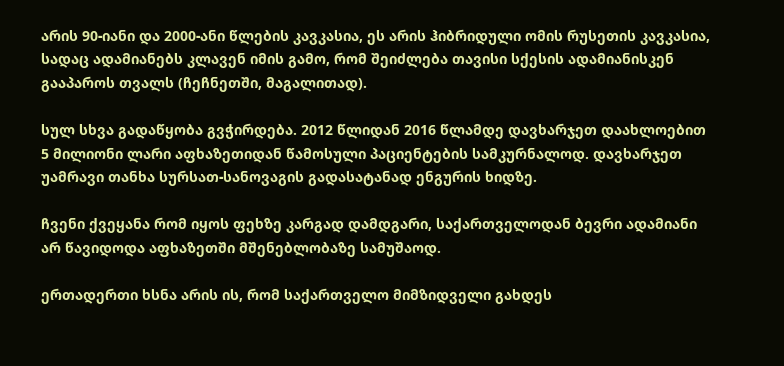არის 90-იანი და 2000-ანი წლების კავკასია, ეს არის ჰიბრიდული ომის რუსეთის კავკასია, სადაც ადამიანებს კლავენ იმის გამო, რომ შეიძლება თავისი სქესის ადამიანისკენ გააპაროს თვალს (ჩეჩნეთში, მაგალითად).

სულ სხვა გადაწყობა გვჭირდება. 2012 წლიდან 2016 წლამდე დავხარჯეთ დაახლოებით  5 მილიონი ლარი აფხაზეთიდან წამოსული პაციენტების სამკურნალოდ. დავხარჯეთ უამრავი თანხა სურსათ-სანოვაგის გადასატანად ენგურის ხიდზე.

ჩვენი ქვეყანა რომ იყოს ფეხზე კარგად დამდგარი, საქართველოდან ბევრი ადამიანი არ წავიდოდა აფხაზეთში მშენებლობაზე სამუშაოდ.

ერთადერთი ხსნა არის ის, რომ საქართველო მიმზიდველი გახდეს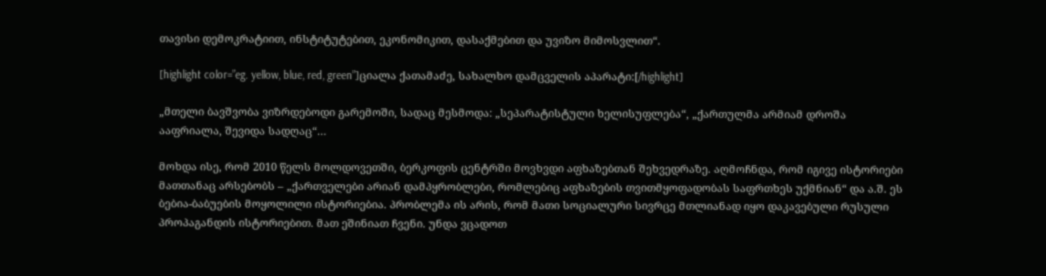თავისი დემოკრატიით, ინსტიტუტებით, ეკონომიკით, დასაქმებით და უვიზო მიმოსვლით“.

[highlight color=”eg. yellow, blue, red, green”]ციალა ქათამაძე, სახალხო დამცველის აპარატი:[/highlight]

„მთელი ბავშვობა ვიზრდებოდი გარემოში, სადაც მესმოდა: „სეპარატისტული ხელისუფლება“, „ქართულმა არმიამ დროშა ააფრიალა, შევიდა სადღაც“…

მოხდა ისე, რომ 2010 წელს მოლდოვეთში, ბერკოფის ცენტრში მოვხვდი აფხაზებთან შეხვედრაზე. აღმოჩნდა, რომ იგივე ისტორიები მათთანაც არსებობს – „ქართველები არიან დამპყრობლები, რომლებიც აფხაზების თვითმყოფადობას საფრთხეს უქმნიან“ და ა.შ. ეს  ბებია-ბაბუების მოყოლილი ისტორიებია. პრობლემა ის არის, რომ მათი სოციალური სივრცე მთლიანად იყო დაკავებული რუსული პროპაგანდის ისტორიებით. მათ ეშინიათ ჩვენი. უნდა ვცადოთ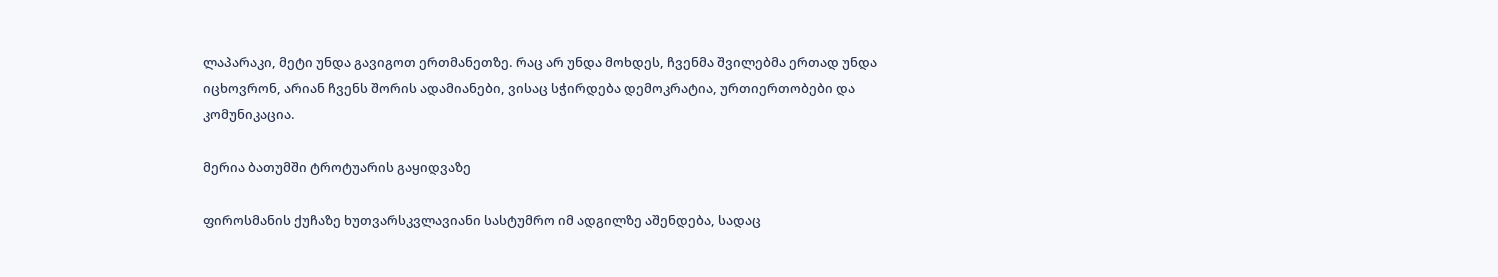ლაპარაკი, მეტი უნდა გავიგოთ ერთმანეთზე. რაც არ უნდა მოხდეს, ჩვენმა შვილებმა ერთად უნდა იცხოვრონ, არიან ჩვენს შორის ადამიანები, ვისაც სჭირდება დემოკრატია, ურთიერთობები და კომუნიკაცია.

მერია ბათუმში ტროტუარის გაყიდვაზე

ფიროსმანის ქუჩაზე ხუთვარსკვლავიანი სასტუმრო იმ ადგილზე აშენდება, სადაც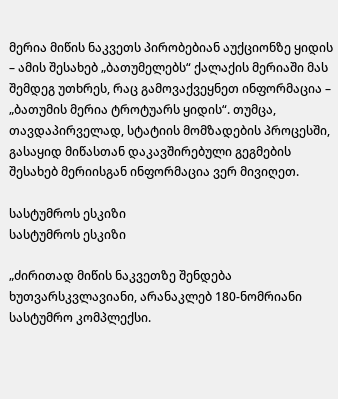მერია მიწის ნაკვეთს პირობებიან აუქციონზე ყიდის – ამის შესახებ „ბათუმელებს“ ქალაქის მერიაში მას შემდეგ უთხრეს, რაც გამოვაქვეყნეთ ინფორმაცია – „ბათუმის მერია ტროტუარს ყიდის“. თუმცა, თავდაპირველად, სტატიის მომზადების პროცესში, გასაყიდ მიწასთან დაკავშირებული გეგმების შესახებ მერიისგან ინფორმაცია ვერ მივიღეთ.

სასტუმროს ესკიზი
სასტუმროს ესკიზი

„ძირითად მიწის ნაკვეთზე შენდება ხუთვარსკვლავიანი, არანაკლებ 180-ნომრიანი სასტუმრო კომპლექსი.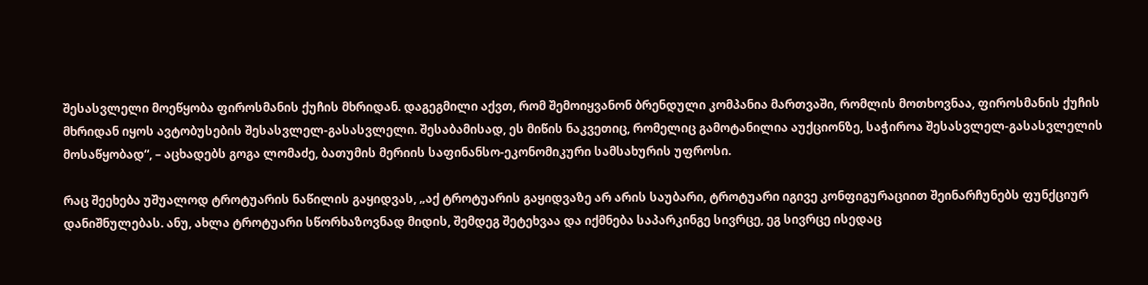შესასვლელი მოეწყობა ფიროსმანის ქუჩის მხრიდან. დაგეგმილი აქვთ, რომ შემოიყვანონ ბრენდული კომპანია მართვაში, რომლის მოთხოვნაა, ფიროსმანის ქუჩის მხრიდან იყოს ავტობუსების შესასვლელ-გასასვლელი. შესაბამისად, ეს მიწის ნაკვეთიც, რომელიც გამოტანილია აუქციონზე, საჭიროა შესასვლელ-გასასვლელის მოსაწყობად“, – აცხადებს გოგა ლომაძე, ბათუმის მერიის საფინანსო-ეკონომიკური სამსახურის უფროსი.

რაც შეეხება უშუალოდ ტროტუარის ნაწილის გაყიდვას, „აქ ტროტუარის გაყიდვაზე არ არის საუბარი, ტროტუარი იგივე კონფიგურაციით შეინარჩუნებს ფუნქციურ დანიშნულებას. ანუ, ახლა ტროტუარი სწორხაზოვნად მიდის, შემდეგ შეტეხვაა და იქმნება საპარკინგე სივრცე, ეგ სივრცე ისედაც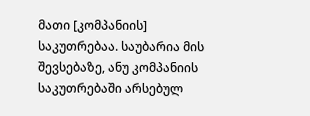მათი [კომპანიის] საკუთრებაა. საუბარია მის შევსებაზე, ანუ კომპანიის საკუთრებაში არსებულ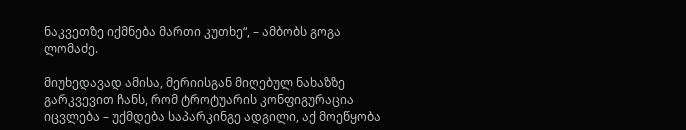ნაკვეთზე იქმნება მართი კუთხე“, – ამბობს გოგა ლომაძე.

მიუხედავად ამისა, მერიისგან მიღებულ ნახაზზე გარკვევით ჩანს, რომ ტროტუარის კონფიგურაცია იცვლება – უქმდება საპარკინგე ადგილი, აქ მოეწყობა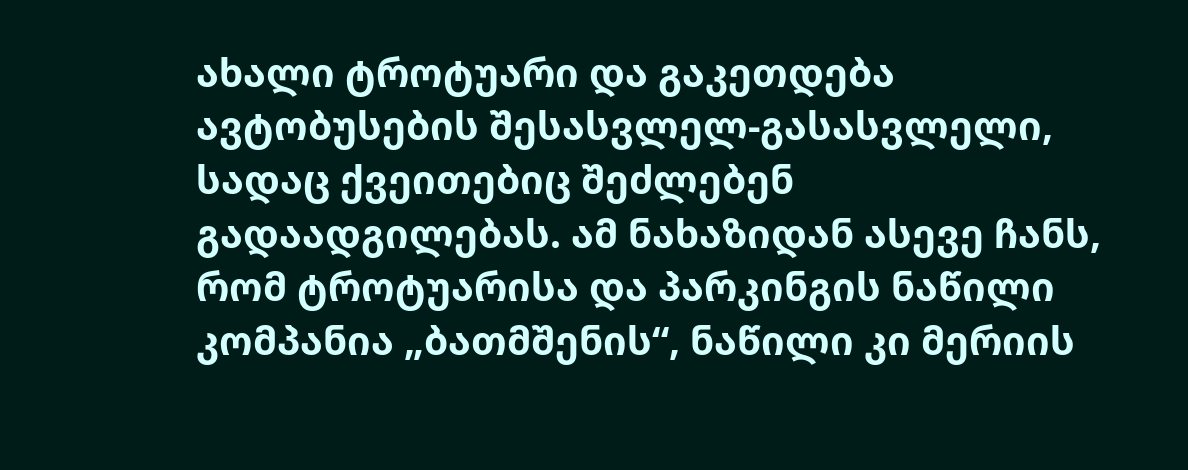ახალი ტროტუარი და გაკეთდება ავტობუსების შესასვლელ-გასასვლელი, სადაც ქვეითებიც შეძლებენ გადაადგილებას. ამ ნახაზიდან ასევე ჩანს, რომ ტროტუარისა და პარკინგის ნაწილი კომპანია „ბათმშენის“, ნაწილი კი მერიის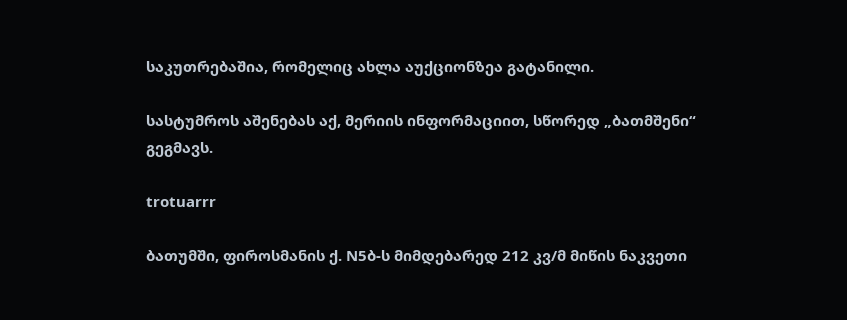საკუთრებაშია, რომელიც ახლა აუქციონზეა გატანილი.

სასტუმროს აშენებას აქ, მერიის ინფორმაციით, სწორედ „ბათმშენი“ გეგმავს.

trotuarrr

ბათუმში, ფიროსმანის ქ. N5ბ-ს მიმდებარედ 212 კვ/მ მიწის ნაკვეთი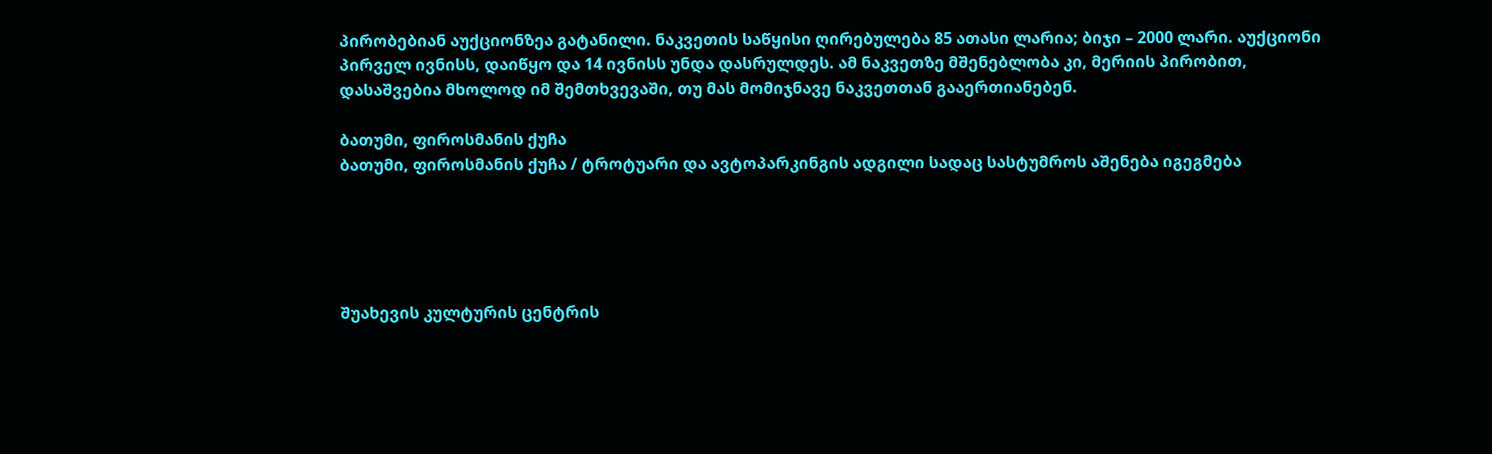პირობებიან აუქციონზეა გატანილი. ნაკვეთის საწყისი ღირებულება 85 ათასი ლარია; ბიჯი – 2000 ლარი. აუქციონი პირველ ივნისს, დაიწყო და 14 ივნისს უნდა დასრულდეს. ამ ნაკვეთზე მშენებლობა კი, მერიის პირობით, დასაშვებია მხოლოდ იმ შემთხვევაში, თუ მას მომიჯნავე ნაკვეთთან გააერთიანებენ.

ბათუმი, ფიროსმანის ქუჩა
ბათუმი, ფიროსმანის ქუჩა / ტროტუარი და ავტოპარკინგის ადგილი სადაც სასტუმროს აშენება იგეგმება





შუახევის კულტურის ცენტრის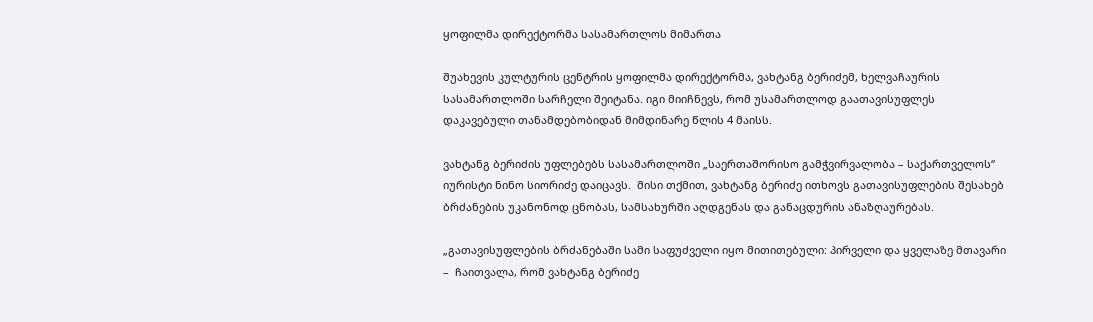ყოფილმა დირექტორმა სასამართლოს მიმართა

შუახევის კულტურის ცენტრის ყოფილმა დირექტორმა, ვახტანგ ბერიძემ, ხელვაჩაურის სასამართლოში სარჩელი შეიტანა. იგი მიიჩნევს, რომ უსამართლოდ გაათავისუფლეს დაკავებული თანამდებობიდან მიმდინარე წლის 4 მაისს.

ვახტანგ ბერიძის უფლებებს სასამართლოში „საერთაშორისო გამჭვირვალობა – საქართველოს“ იურისტი ნინო სიორიძე დაიცავს.  მისი თქმით, ვახტანგ ბერიძე ითხოვს გათავისუფლების შესახებ ბრძანების უკანონოდ ცნობას, სამსახურში აღდგენას და განაცდურის ანაზღაურებას.

„გათავისუფლების ბრძანებაში სამი საფუძველი იყო მითითებული: პირველი და ყველაზე მთავარი –  ჩაითვალა, რომ ვახტანგ ბერიძე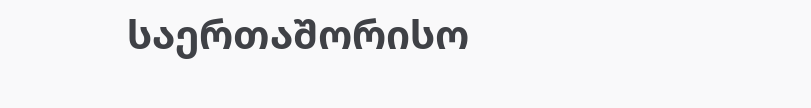საერთაშორისო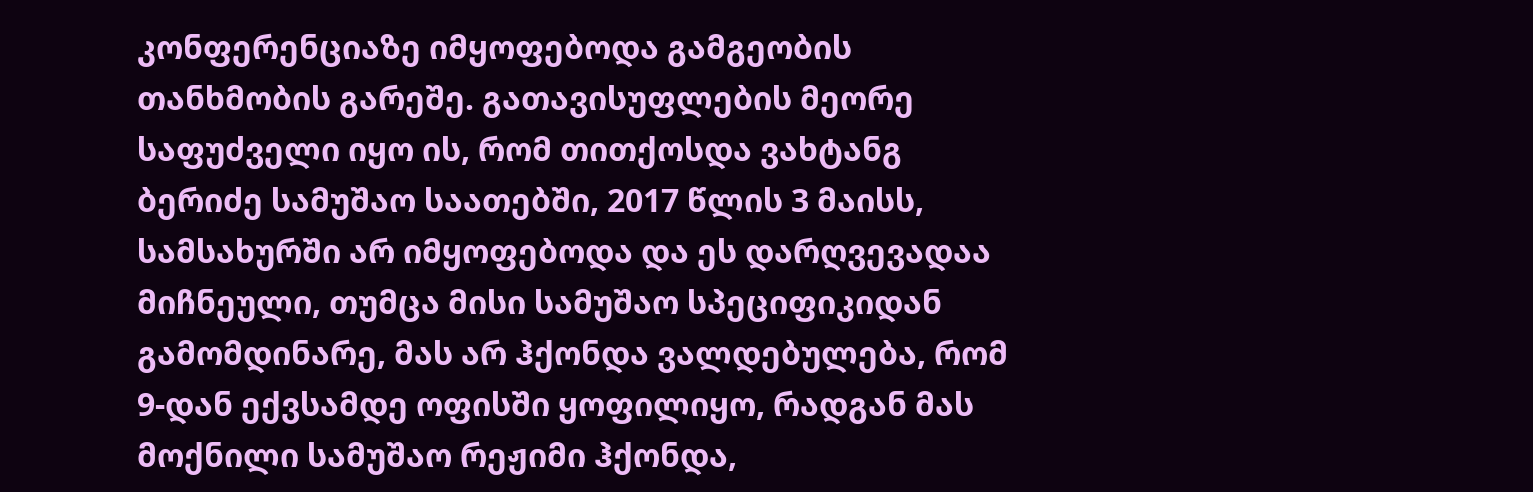კონფერენციაზე იმყოფებოდა გამგეობის თანხმობის გარეშე. გათავისუფლების მეორე საფუძველი იყო ის, რომ თითქოსდა ვახტანგ ბერიძე სამუშაო საათებში, 2017 წლის 3 მაისს, სამსახურში არ იმყოფებოდა და ეს დარღვევადაა მიჩნეული, თუმცა მისი სამუშაო სპეციფიკიდან გამომდინარე, მას არ ჰქონდა ვალდებულება, რომ 9-დან ექვსამდე ოფისში ყოფილიყო, რადგან მას მოქნილი სამუშაო რეჟიმი ჰქონდა,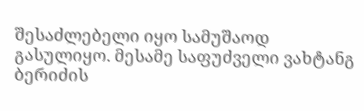შესაძლებელი იყო სამუშაოდ გასულიყო. მესამე საფუძველი ვახტანგ ბერიძის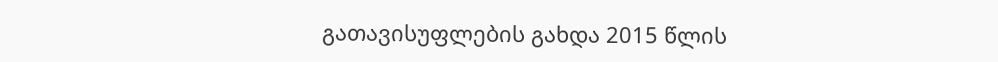გათავისუფლების გახდა 2015 წლის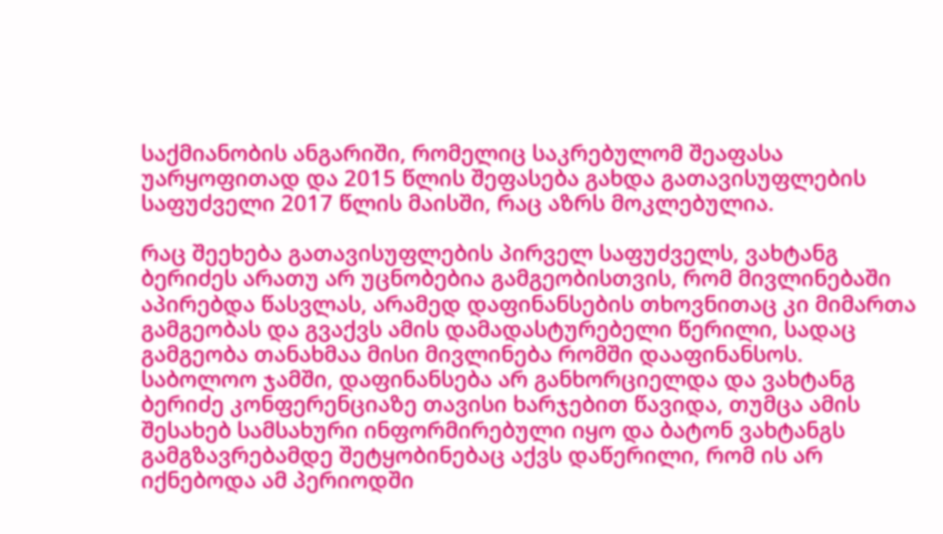საქმიანობის ანგარიში, რომელიც საკრებულომ შეაფასა უარყოფითად და 2015 წლის შეფასება გახდა გათავისუფლების საფუძველი 2017 წლის მაისში, რაც აზრს მოკლებულია.

რაც შეეხება გათავისუფლების პირველ საფუძველს, ვახტანგ ბერიძეს არათუ არ უცნობებია გამგეობისთვის, რომ მივლინებაში აპირებდა წასვლას, არამედ დაფინანსების თხოვნითაც კი მიმართა გამგეობას და გვაქვს ამის დამადასტურებელი წერილი, სადაც გამგეობა თანახმაა მისი მივლინება რომში დააფინანსოს. საბოლოო ჯამში, დაფინანსება არ განხორციელდა და ვახტანგ ბერიძე კონფერენციაზე თავისი ხარჯებით წავიდა, თუმცა ამის შესახებ სამსახური ინფორმირებული იყო და ბატონ ვახტანგს გამგზავრებამდე შეტყობინებაც აქვს დაწერილი, რომ ის არ იქნებოდა ამ პერიოდში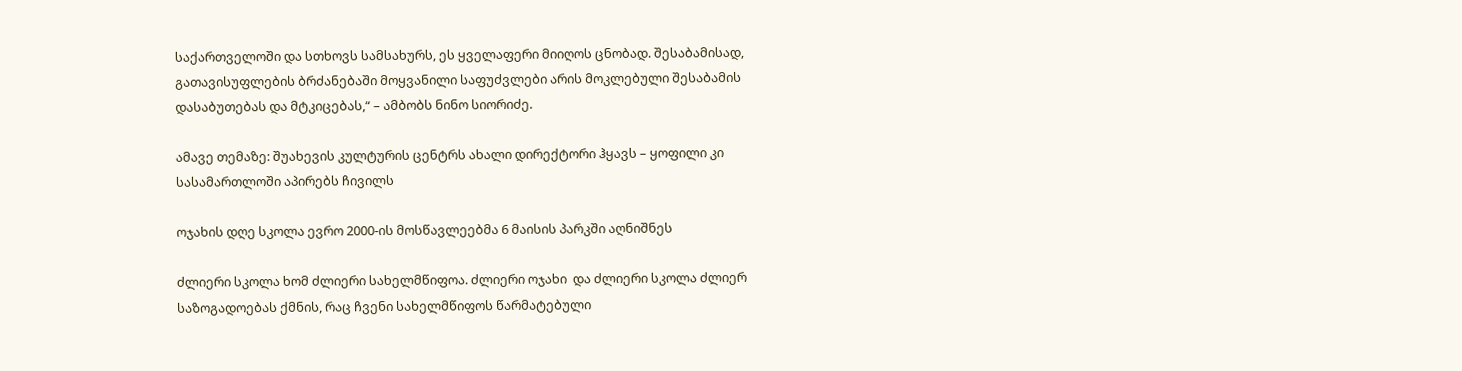საქართველოში და სთხოვს სამსახურს, ეს ყველაფერი მიიღოს ცნობად. შესაბამისად, გათავისუფლების ბრძანებაში მოყვანილი საფუძვლები არის მოკლებული შესაბამის დასაბუთებას და მტკიცებას,“ – ამბობს ნინო სიორიძე.

ამავე თემაზე: შუახევის კულტურის ცენტრს ახალი დირექტორი ჰყავს – ყოფილი კი სასამართლოში აპირებს ჩივილს

ოჯახის დღე სკოლა ევრო 2000-ის მოსწავლეებმა 6 მაისის პარკში აღნიშნეს

ძლიერი სკოლა ხომ ძლიერი სახელმწიფოა. ძლიერი ოჯახი  და ძლიერი სკოლა ძლიერ საზოგადოებას ქმნის, რაც ჩვენი სახელმწიფოს წარმატებული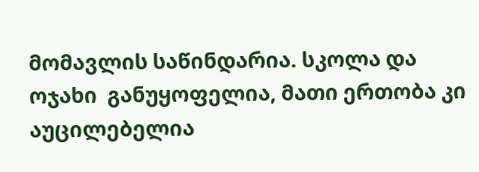მომავლის საწინდარია. სკოლა და ოჯახი  განუყოფელია, მათი ერთობა კი აუცილებელია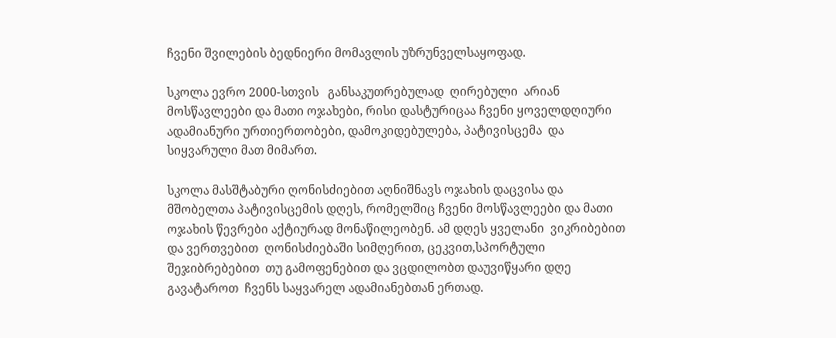ჩვენი შვილების ბედნიერი მომავლის უზრუნველსაყოფად.

სკოლა ევრო 2000-სთვის   განსაკუთრებულად  ღირებული  არიან მოსწავლეები და მათი ოჯახები, რისი დასტურიცაა ჩვენი ყოველდღიური ადამიანური ურთიერთობები, დამოკიდებულება, პატივისცემა  და სიყვარული მათ მიმართ.

სკოლა მასშტაბური ღონისძიებით აღნიშნავს ოჯახის დაცვისა და მშობელთა პატივისცემის დღეს, რომელშიც ჩვენი მოსწავლეები და მათი ოჯახის წევრები აქტიურად მონაწილეობენ. ამ დღეს ყველანი  ვიკრიბებით და ვერთვებით  ღონისძიებაში სიმღერით, ცეკვით,სპორტული შეჯიბრებებით  თუ გამოფენებით და ვცდილობთ დაუვიწყარი დღე გავატაროთ  ჩვენს საყვარელ ადამიანებთან ერთად.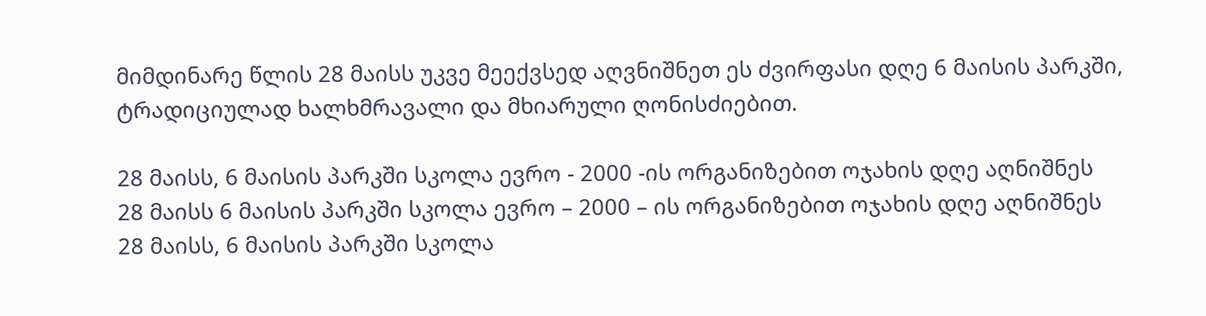მიმდინარე წლის 28 მაისს უკვე მეექვსედ აღვნიშნეთ ეს ძვირფასი დღე 6 მაისის პარკში, ტრადიციულად ხალხმრავალი და მხიარული ღონისძიებით.

28 მაისს, 6 მაისის პარკში სკოლა ევრო - 2000 -ის ორგანიზებით ოჯახის დღე აღნიშნეს
28 მაისს 6 მაისის პარკში სკოლა ევრო – 2000 – ის ორგანიზებით ოჯახის დღე აღნიშნეს
28 მაისს, 6 მაისის პარკში სკოლა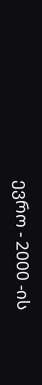ევრო - 2000 -ის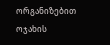ორგანიზებით ოჯახის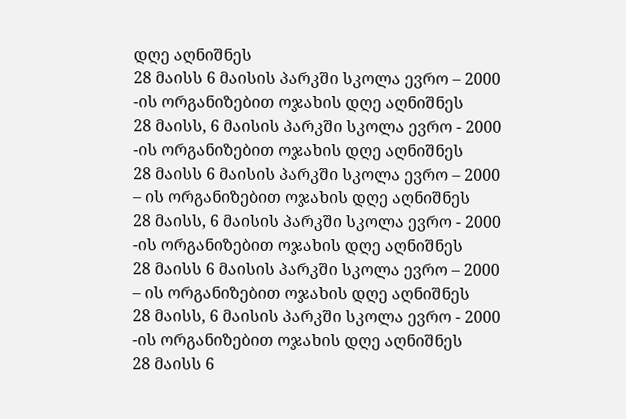დღე აღნიშნეს
28 მაისს 6 მაისის პარკში სკოლა ევრო – 2000 -ის ორგანიზებით ოჯახის დღე აღნიშნეს
28 მაისს, 6 მაისის პარკში სკოლა ევრო - 2000 -ის ორგანიზებით ოჯახის დღე აღნიშნეს
28 მაისს 6 მაისის პარკში სკოლა ევრო – 2000 – ის ორგანიზებით ოჯახის დღე აღნიშნეს
28 მაისს, 6 მაისის პარკში სკოლა ევრო - 2000 -ის ორგანიზებით ოჯახის დღე აღნიშნეს
28 მაისს 6 მაისის პარკში სკოლა ევრო – 2000 – ის ორგანიზებით ოჯახის დღე აღნიშნეს
28 მაისს, 6 მაისის პარკში სკოლა ევრო - 2000 -ის ორგანიზებით ოჯახის დღე აღნიშნეს
28 მაისს 6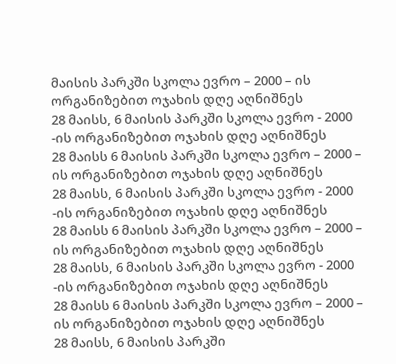მაისის პარკში სკოლა ევრო – 2000 – ის ორგანიზებით ოჯახის დღე აღნიშნეს
28 მაისს, 6 მაისის პარკში სკოლა ევრო - 2000 -ის ორგანიზებით ოჯახის დღე აღნიშნეს
28 მაისს 6 მაისის პარკში სკოლა ევრო – 2000 – ის ორგანიზებით ოჯახის დღე აღნიშნეს
28 მაისს, 6 მაისის პარკში სკოლა ევრო - 2000 -ის ორგანიზებით ოჯახის დღე აღნიშნეს
28 მაისს 6 მაისის პარკში სკოლა ევრო – 2000 – ის ორგანიზებით ოჯახის დღე აღნიშნეს
28 მაისს, 6 მაისის პარკში სკოლა ევრო - 2000 -ის ორგანიზებით ოჯახის დღე აღნიშნეს
28 მაისს 6 მაისის პარკში სკოლა ევრო – 2000 – ის ორგანიზებით ოჯახის დღე აღნიშნეს
28 მაისს, 6 მაისის პარკში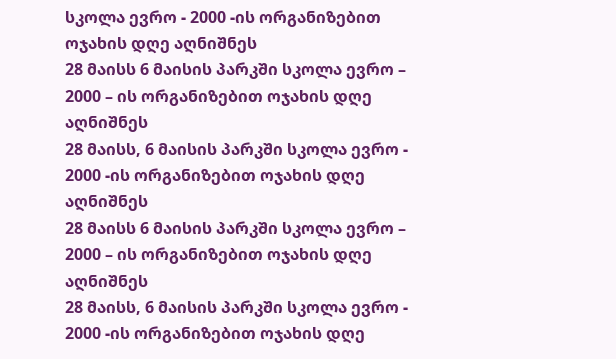სკოლა ევრო - 2000 -ის ორგანიზებით ოჯახის დღე აღნიშნეს
28 მაისს 6 მაისის პარკში სკოლა ევრო – 2000 – ის ორგანიზებით ოჯახის დღე აღნიშნეს
28 მაისს, 6 მაისის პარკში სკოლა ევრო - 2000 -ის ორგანიზებით ოჯახის დღე აღნიშნეს
28 მაისს 6 მაისის პარკში სკოლა ევრო – 2000 – ის ორგანიზებით ოჯახის დღე აღნიშნეს
28 მაისს, 6 მაისის პარკში სკოლა ევრო - 2000 -ის ორგანიზებით ოჯახის დღე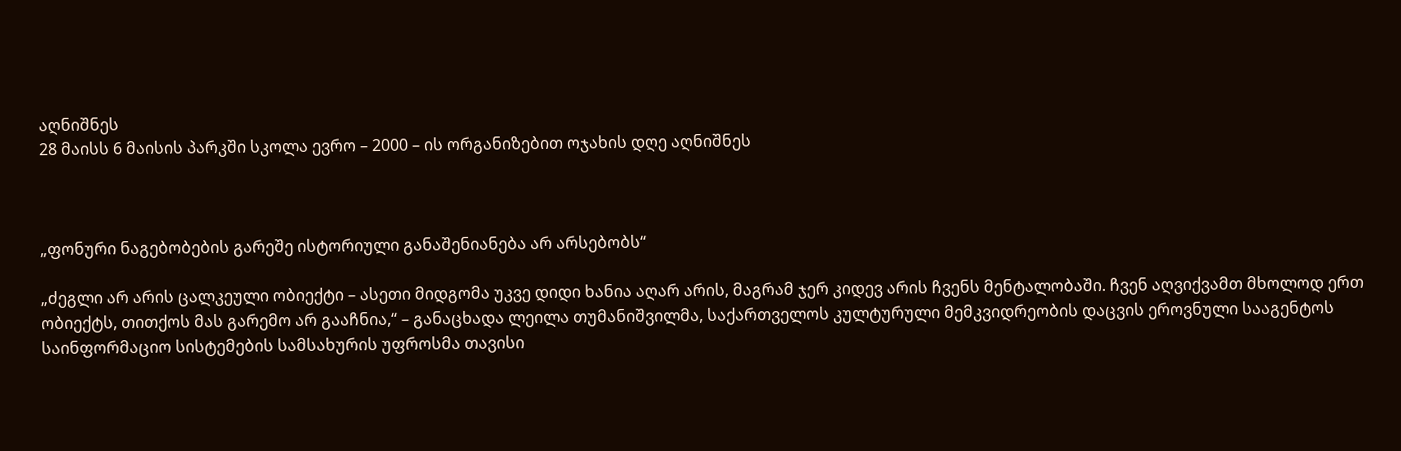აღნიშნეს
28 მაისს 6 მაისის პარკში სკოლა ევრო – 2000 – ის ორგანიზებით ოჯახის დღე აღნიშნეს



„ფონური ნაგებობების გარეშე ისტორიული განაშენიანება არ არსებობს“

„ძეგლი არ არის ცალკეული ობიექტი – ასეთი მიდგომა უკვე დიდი ხანია აღარ არის, მაგრამ ჯერ კიდევ არის ჩვენს მენტალობაში. ჩვენ აღვიქვამთ მხოლოდ ერთ ობიექტს, თითქოს მას გარემო არ გააჩნია,“ – განაცხადა ლეილა თუმანიშვილმა, საქართველოს კულტურული მემკვიდრეობის დაცვის ეროვნული სააგენტოს საინფორმაციო სისტემების სამსახურის უფროსმა თავისი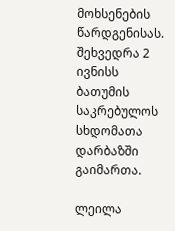მოხსენების წარდგენისას. შეხვედრა 2 ივნისს ბათუმის საკრებულოს სხდომათა დარბაზში გაიმართა.

ლეილა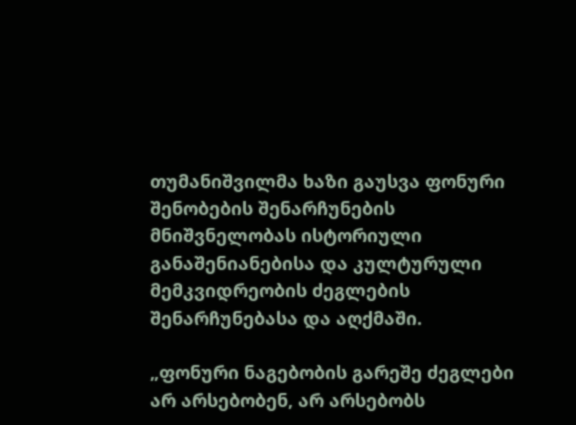თუმანიშვილმა ხაზი გაუსვა ფონური შენობების შენარჩუნების მნიშვნელობას ისტორიული განაშენიანებისა და კულტურული მემკვიდრეობის ძეგლების შენარჩუნებასა და აღქმაში.

„ფონური ნაგებობის გარეშე ძეგლები არ არსებობენ, არ არსებობს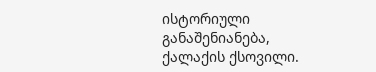ისტორიული განაშენიანება, ქალაქის ქსოვილი.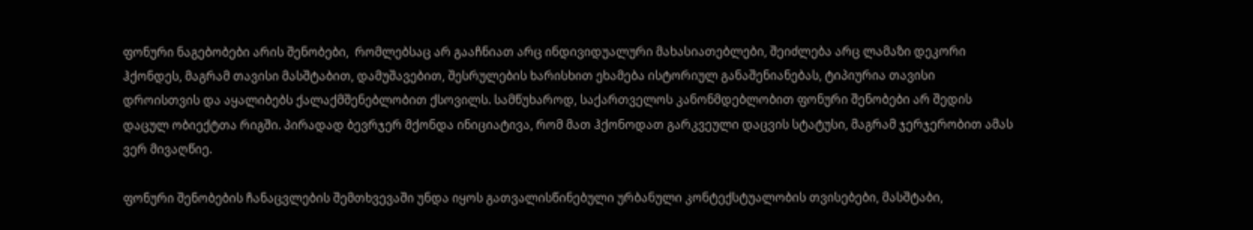ფონური ნაგებობები არის შენობები,  რომლებსაც არ გააჩნიათ არც ინდივიდუალური მახასიათებლები, შეიძლება არც ლამაზი დეკორი ჰქონდეს, მაგრამ თავისი მასშტაბით, დამუშავებით, შესრულების ხარისხით ეხამება ისტორიულ განაშენიანებას, ტიპიურია თავისი დროისთვის და აყალიბებს ქალაქმშენებლობით ქსოვილს. სამწუხაროდ, საქართველოს კანონმდებლობით ფონური შენობები არ შედის დაცულ ობიექტთა რიგში. პირადად ბევრჯერ მქონდა ინიციატივა, რომ მათ ჰქონოდათ გარკვეული დაცვის სტატუსი, მაგრამ ჯერჯერობით ამას ვერ მივაღწიე.

ფონური შენობების ჩანაცვლების შემთხვევაში უნდა იყოს გათვალისწინებული ურბანული კონტექსტუალობის თვისებები, მასშტაბი,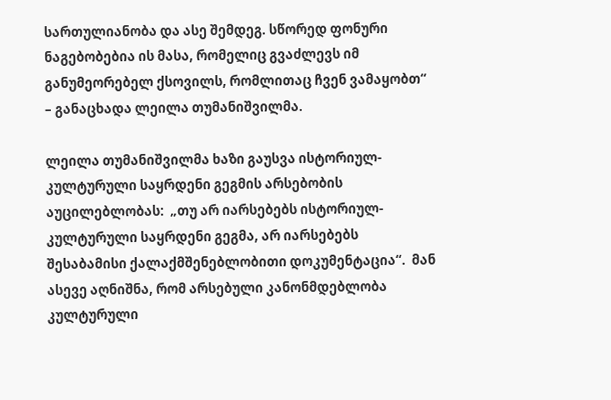სართულიანობა და ასე შემდეგ. სწორედ ფონური ნაგებობებია ის მასა, რომელიც გვაძლევს იმ განუმეორებელ ქსოვილს, რომლითაც ჩვენ ვამაყობთ“ – განაცხადა ლეილა თუმანიშვილმა.

ლეილა თუმანიშვილმა ხაზი გაუსვა ისტორიულ-კულტურული საყრდენი გეგმის არსებობის აუცილებლობას:  „თუ არ იარსებებს ისტორიულ-კულტურული საყრდენი გეგმა, არ იარსებებს შესაბამისი ქალაქმშენებლობითი დოკუმენტაცია“.  მან ასევე აღნიშნა, რომ არსებული კანონმდებლობა კულტურული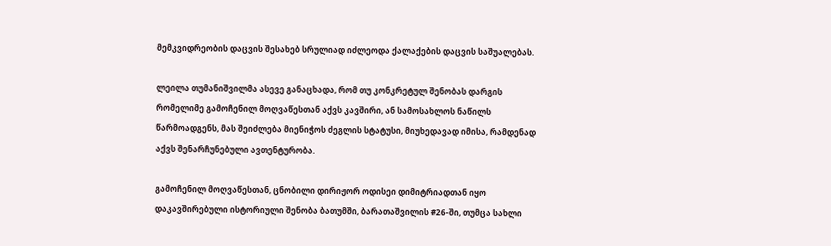მემკვიდრეობის დაცვის შესახებ სრულიად იძლეოდა ქალაქების დაცვის საშუალებას.

ლეილა თუმანიშვილმა ასევე განაცხადა, რომ თუ კონკრეტულ შენობას დარგის რომელიმე გამოჩენილ მოღვაწესთან აქვს კავშირი, ან სამოსახლოს ნაწილს წარმოადგენს, მას შეიძლება მიენიჭოს ძეგლის სტატუსი, მიუხედავად იმისა, რამდენად აქვს შენარჩუნებული ავთენტურობა.

გამოჩენილ მოღვაწესთან, ცნობილი დირიჟორ ოდისეი დიმიტრიადთან იყო დაკავშირებული ისტორიული შენობა ბათუმში, ბარათაშვილის #26-ში, თუმცა სახლი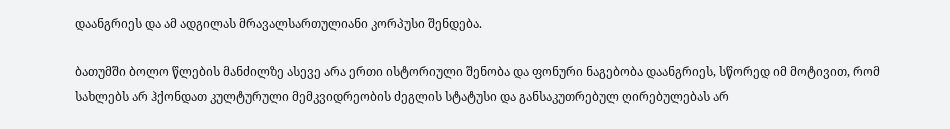დაანგრიეს და ამ ადგილას მრავალსართულიანი კორპუსი შენდება.

ბათუმში ბოლო წლების მანძილზე ასევე არა ერთი ისტორიული შენობა და ფონური ნაგებობა დაანგრიეს, სწორედ იმ მოტივით, რომ სახლებს არ ჰქონდათ კულტურული მემკვიდრეობის ძეგლის სტატუსი და განსაკუთრებულ ღირებულებას არ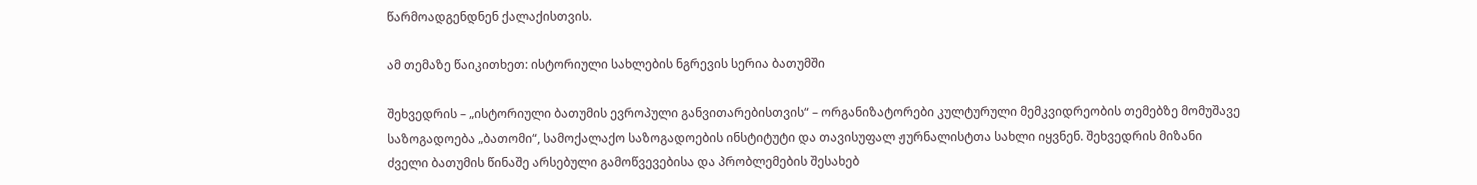წარმოადგენდნენ ქალაქისთვის.

ამ თემაზე წაიკითხეთ: ისტორიული სახლების ნგრევის სერია ბათუმში

შეხვედრის – „ისტორიული ბათუმის ევროპული განვითარებისთვის“ – ორგანიზატორები კულტურული მემკვიდრეობის თემებზე მომუშავე საზოგადოება „ბათომი“, სამოქალაქო საზოგადოების ინსტიტუტი და თავისუფალ ჟურნალისტთა სახლი იყვნენ. შეხვედრის მიზანი ძველი ბათუმის წინაშე არსებული გამოწვევებისა და პრობლემების შესახებ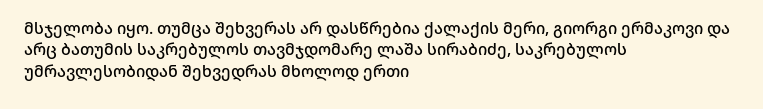მსჯელობა იყო. თუმცა შეხვერას არ დასწრებია ქალაქის მერი, გიორგი ერმაკოვი და არც ბათუმის საკრებულოს თავმჯდომარე ლაშა სირაბიძე, საკრებულოს უმრავლესობიდან შეხვედრას მხოლოდ ერთი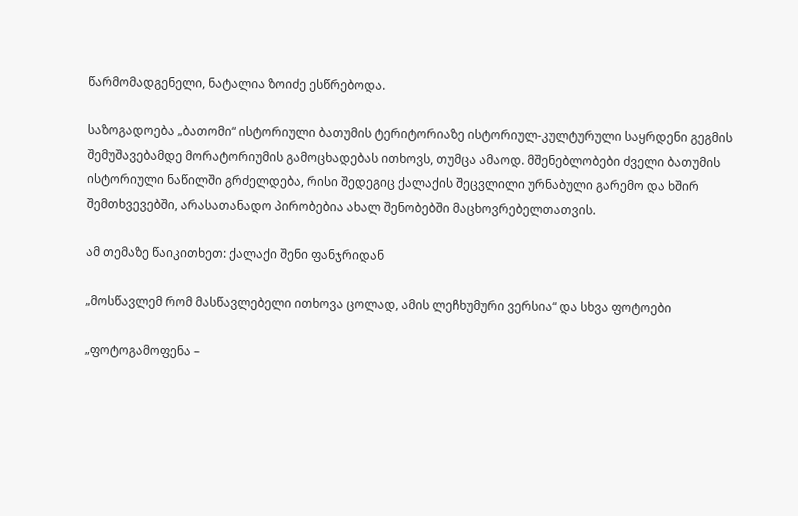წარმომადგენელი, ნატალია ზოიძე ესწრებოდა.

საზოგადოება „ბათომი“ ისტორიული ბათუმის ტერიტორიაზე ისტორიულ-კულტურული საყრდენი გეგმის შემუშავებამდე მორატორიუმის გამოცხადებას ითხოვს, თუმცა ამაოდ. მშენებლობები ძველი ბათუმის ისტორიული ნაწილში გრძელდება, რისი შედეგიც ქალაქის შეცვლილი ურნაბული გარემო და ხშირ შემთხვევებში, არასათანადო პირობებია ახალ შენობებში მაცხოვრებელთათვის.

ამ თემაზე წაიკითხეთ: ქალაქი შენი ფანჯრიდან

„მოსწავლემ რომ მასწავლებელი ითხოვა ცოლად, ამის ლეჩხუმური ვერსია“ და სხვა ფოტოები

„ფოტოგამოფენა –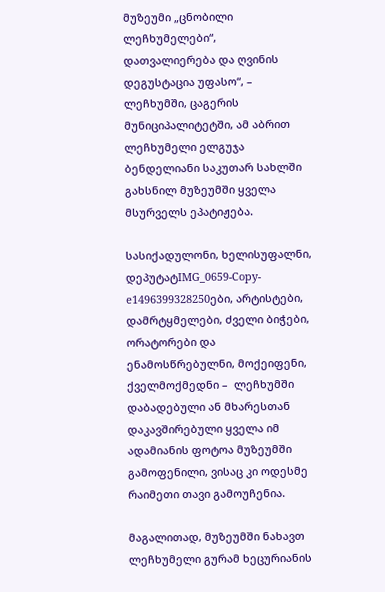მუზეუმი „ცნობილი ლეჩხუმელები“,  დათვალიერება და ღვინის დეგუსტაცია უფასო“, – ლეჩხუმში, ცაგერის მუნიციპალიტეტში, ამ აბრით ლეჩხუმელი ელგუჯა ბენდელიანი საკუთარ სახლში გახსნილ მუზეუმში ყველა მსურველს ეპატიჟება.

სასიქადულონი, ხელისუფალნი, დეპუტატIMG_0659-Copy-e1496399328250ები, არტისტები, დამრტყმელები, ძველი ბიჭები, ორატორები და ენამოსწრებულნი, მოქეიფენი, ქველმოქმედნი –  ლეჩხუმში დაბადებული ან მხარესთან დაკავშირებული ყველა იმ ადამიანის ფოტოა მუზეუმში გამოფენილი, ვისაც კი ოდესმე რაიმეთი თავი გამოუჩენია.

მაგალითად, მუზეუმში ნახავთ ლეჩხუმელი გურამ ხეცურიანის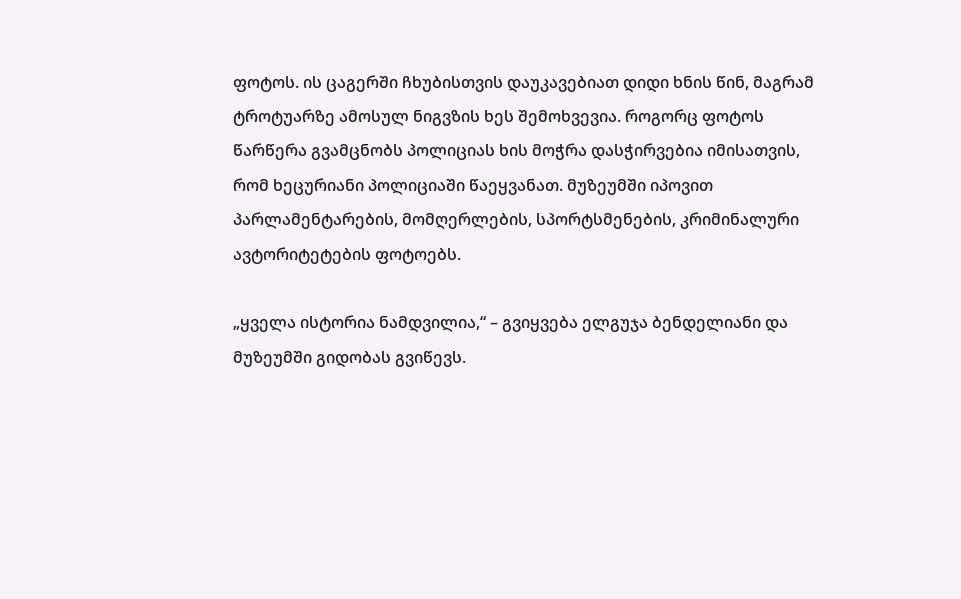ფოტოს. ის ცაგერში ჩხუბისთვის დაუკავებიათ დიდი ხნის წინ, მაგრამ ტროტუარზე ამოსულ ნიგვზის ხეს შემოხვევია. როგორც ფოტოს წარწერა გვამცნობს პოლიციას ხის მოჭრა დასჭირვებია იმისათვის, რომ ხეცურიანი პოლიციაში წაეყვანათ. მუზეუმში იპოვით პარლამენტარების, მომღერლების, სპორტსმენების, კრიმინალური ავტორიტეტების ფოტოებს.

„ყველა ისტორია ნამდვილია,“ – გვიყვება ელგუჯა ბენდელიანი და მუზეუმში გიდობას გვიწევს.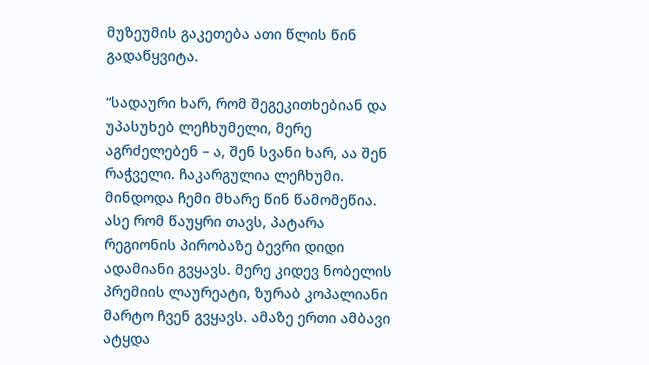მუზეუმის გაკეთება ათი წლის წინ გადაწყვიტა.

“სადაური ხარ, რომ შეგეკითხებიან და უპასუხებ ლეჩხუმელი, მერე აგრძელებენ – ა, შენ სვანი ხარ, აა შენ რაჭველი. ჩაკარგულია ლეჩხუმი. მინდოდა ჩემი მხარე წინ წამომეწია. ასე რომ წაუყრი თავს, პატარა რეგიონის პირობაზე ბევრი დიდი ადამიანი გვყავს. მერე კიდევ ნობელის პრემიის ლაურეატი, ზურაბ კოპალიანი მარტო ჩვენ გვყავს. ამაზე ერთი ამბავი ატყდა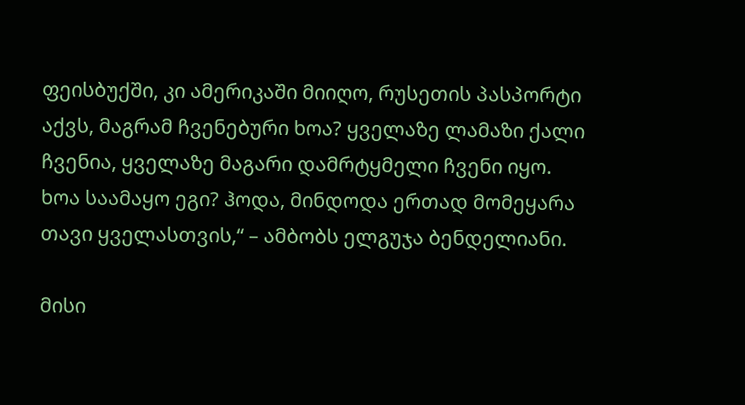ფეისბუქში, კი ამერიკაში მიიღო, რუსეთის პასპორტი აქვს, მაგრამ ჩვენებური ხოა? ყველაზე ლამაზი ქალი ჩვენია, ყველაზე მაგარი დამრტყმელი ჩვენი იყო. ხოა საამაყო ეგი? ჰოდა, მინდოდა ერთად მომეყარა თავი ყველასთვის,“ – ამბობს ელგუჯა ბენდელიანი.

მისი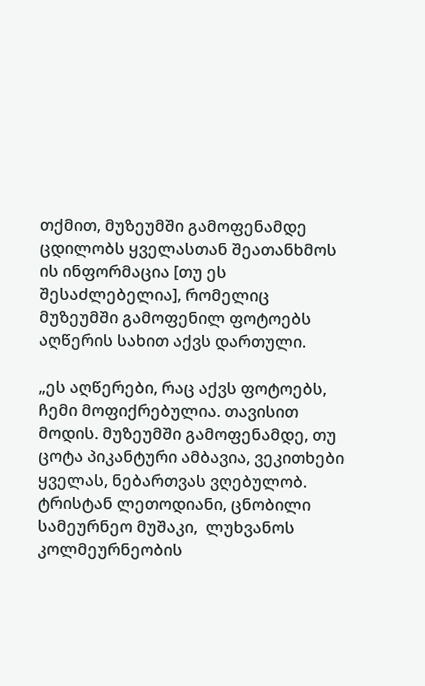თქმით, მუზეუმში გამოფენამდე ცდილობს ყველასთან შეათანხმოს ის ინფორმაცია [თუ ეს შესაძლებელია], რომელიც მუზეუმში გამოფენილ ფოტოებს  აღწერის სახით აქვს დართული.

„ეს აღწერები, რაც აქვს ფოტოებს, ჩემი მოფიქრებულია. თავისით მოდის. მუზეუმში გამოფენამდე, თუ ცოტა პიკანტური ამბავია, ვეკითხები ყველას, ნებართვას ვღებულობ. ტრისტან ლეთოდიანი, ცნობილი სამეურნეო მუშაკი,  ლუხვანოს კოლმეურნეობის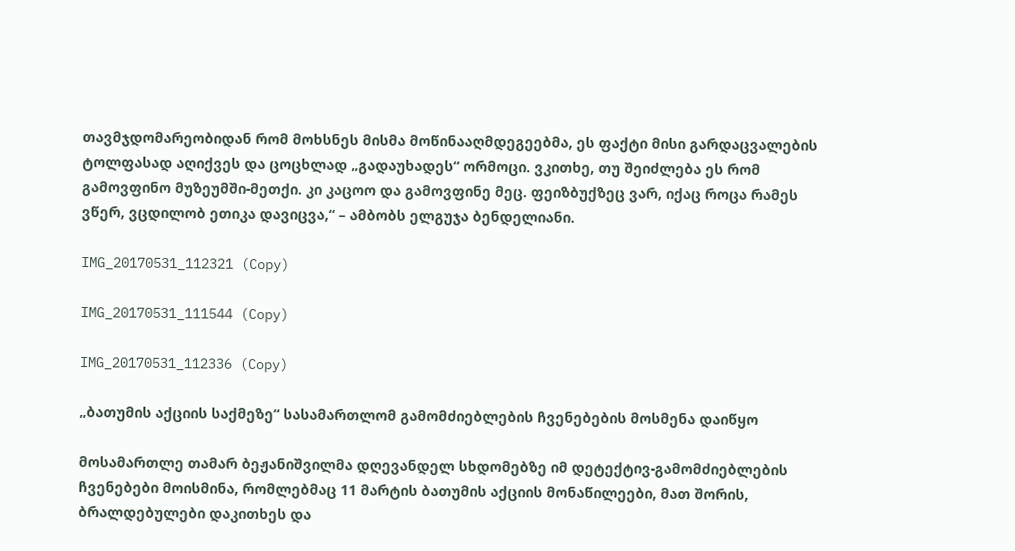თავმჯდომარეობიდან რომ მოხსნეს მისმა მოწინააღმდეგეებმა, ეს ფაქტი მისი გარდაცვალების ტოლფასად აღიქვეს და ცოცხლად „გადაუხადეს“ ორმოცი. ვკითხე, თუ შეიძლება ეს რომ გამოვფინო მუზეუმში-მეთქი. კი კაცოო და გამოვფინე მეც. ფეიზბუქზეც ვარ, იქაც როცა რამეს ვწერ, ვცდილობ ეთიკა დავიცვა,“ – ამბობს ელგუჯა ბენდელიანი.

IMG_20170531_112321 (Copy)

IMG_20170531_111544 (Copy)

IMG_20170531_112336 (Copy)

„ბათუმის აქციის საქმეზე“ სასამართლომ გამომძიებლების ჩვენებების მოსმენა დაიწყო

მოსამართლე თამარ ბეჟანიშვილმა დღევანდელ სხდომებზე იმ დეტექტივ-გამომძიებლების ჩვენებები მოისმინა, რომლებმაც 11 მარტის ბათუმის აქციის მონაწილეები, მათ შორის, ბრალდებულები დაკითხეს და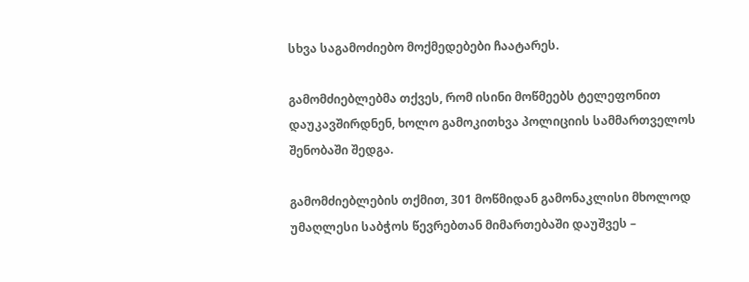სხვა საგამოძიებო მოქმედებები ჩაატარეს.

გამომძიებლებმა თქვეს, რომ ისინი მოწმეებს ტელეფონით დაუკავშირდნენ, ხოლო გამოკითხვა პოლიციის სამმართველოს შენობაში შედგა.

გამომძიებლების თქმით, 301 მოწმიდან გამონაკლისი მხოლოდ უმაღლესი საბჭოს წევრებთან მიმართებაში დაუშვეს –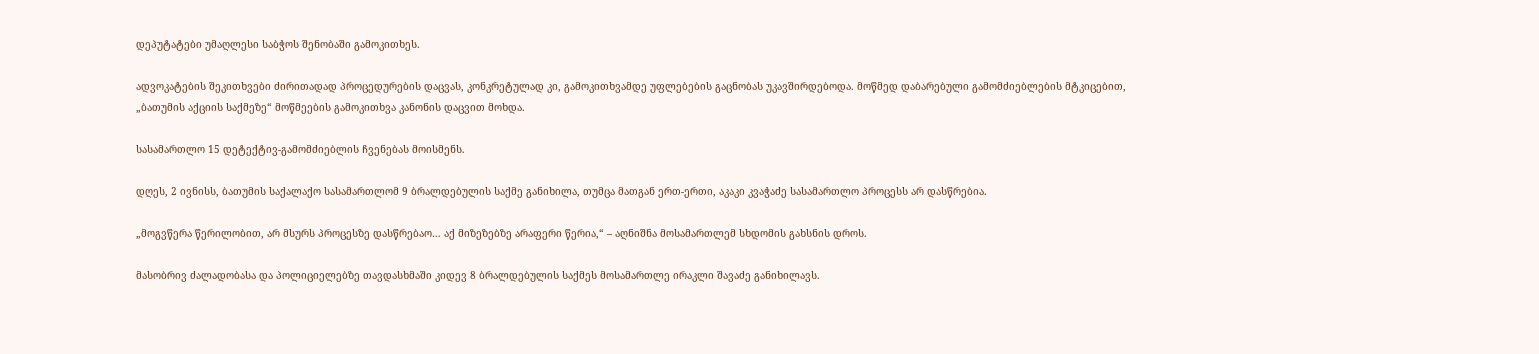დეპუტატები უმაღლესი საბჭოს შენობაში გამოკითხეს.

ადვოკატების შეკითხვები ძირითადად პროცედურების დაცვას, კონკრეტულად კი, გამოკითხვამდე უფლებების გაცნობას უკავშირდებოდა. მოწმედ დაბარებული გამომძიებლების მტკიცებით, „ბათუმის აქციის საქმეზე“ მოწმეების გამოკითხვა კანონის დაცვით მოხდა.

სასამართლო 15 დეტექტივ-გამომძიებლის ჩვენებას მოისმენს.

დღეს, 2 ივნისს, ბათუმის საქალაქო სასამართლომ 9 ბრალდებულის საქმე განიხილა, თუმცა მათგან ერთ-ერთი, აკაკი კვაჭაძე სასამართლო პროცესს არ დასწრებია.

„მოგვწერა წერილობით, არ მსურს პროცესზე დასწრებაო… აქ მიზეზებზე არაფერი წერია,“ – აღნიშნა მოსამართლემ სხდომის გახსნის დროს.

მასობრივ ძალადობასა და პოლიციელებზე თავდასხმაში კიდევ 8 ბრალდებულის საქმეს მოსამართლე ირაკლი შავაძე განიხილავს.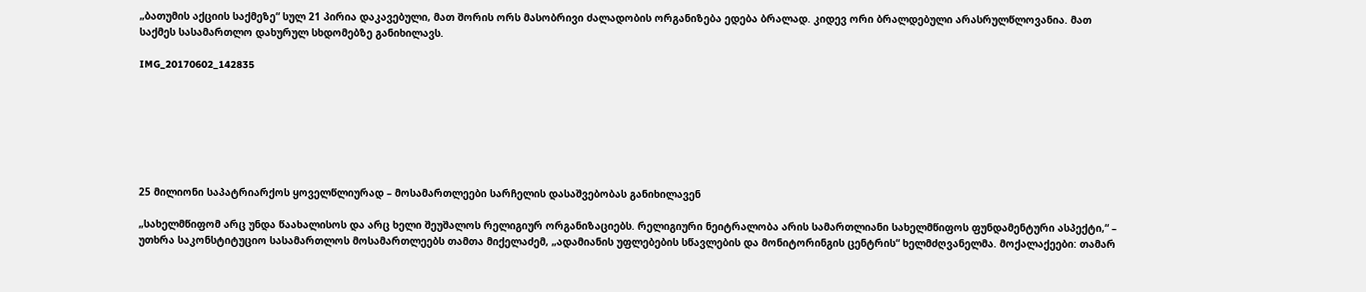„ბათუმის აქციის საქმეზე“ სულ 21 პირია დაკავებული, მათ შორის ორს მასობრივი ძალადობის ორგანიზება ედება ბრალად. კიდევ ორი ბრალდებული არასრულწლოვანია. მათ საქმეს სასამართლო დახურულ სხდომებზე განიხილავს.

IMG_20170602_142835







25 მილიონი საპატრიარქოს ყოველწლიურად – მოსამართლეები სარჩელის დასაშვებობას განიხილავენ

„სახელმწიფომ არც უნდა წაახალისოს და არც ხელი შეუშალოს რელიგიურ ორგანიზაციებს. რელიგიური ნეიტრალობა არის სამართლიანი სახელმწიფოს ფუნდამენტური ასპექტი,“ – უთხრა საკონსტიტუციო სასამართლოს მოსამართლეებს თამთა მიქელაძემ, „ადამიანის უფლებების სწავლების და მონიტორინგის ცენტრის“ ხელმძღვანელმა. მოქალაქეები: თამარ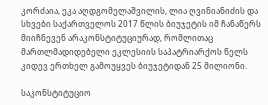კორძაია, ეკა აღდგომელაშვილის, ლია ღვინიანიძის და სხვები საქართველოს 2017 წლის ბიუჯეტის იმ ჩანაწერს მიიჩნევენ არაკონსტიტუციურად, რომლითაც მართლმადიდებელი ეკლესიის საპატრიარქოს წელს კიდევ ერთხელ გამოუყვეს ბიუჯეტიდან 25 მილიონი.

საკონსტიტუციო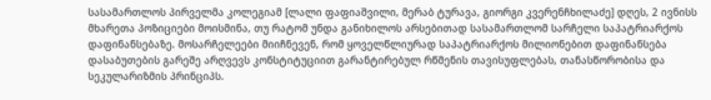სასამართლოს პირველმა კოლეგიამ [ლალი ფაფიაშვილი, მერაბ ტურავა, გიორგი კვერენჩხილაძე] დღეს, 2 ივნისს მხარეთა პოზიციები მოისმინა, თუ რატომ უნდა განიხილოს არსებითად სასამართლომ სარჩელი საპატრიარქოს დაფინანსებაზე. მოსარჩელეები მიიჩნევენ, რომ ყოველწლიურად საპატრიარქოს მილიონებით დაფინანსება დასაბუთების გარეშე არღვევს კონსტიტუციით გარანტირებულ რწმენის თავისუფლებას, თანასწორობისა და სეკულარიზმის პრინციპს.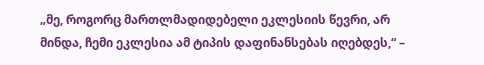„მე, როგორც მართლმადიდებელი ეკლესიის წევრი, არ მინდა, ჩემი ეკლესია ამ ტიპის დაფინანსებას იღებდეს,“ –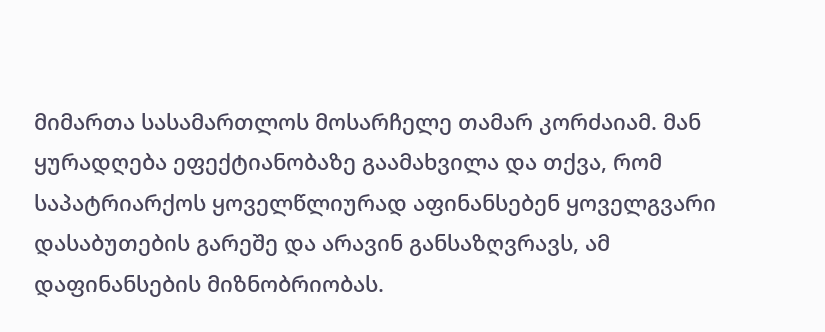მიმართა სასამართლოს მოსარჩელე თამარ კორძაიამ. მან ყურადღება ეფექტიანობაზე გაამახვილა და თქვა, რომ საპატრიარქოს ყოველწლიურად აფინანსებენ ყოველგვარი დასაბუთების გარეშე და არავინ განსაზღვრავს, ამ დაფინანსების მიზნობრიობას.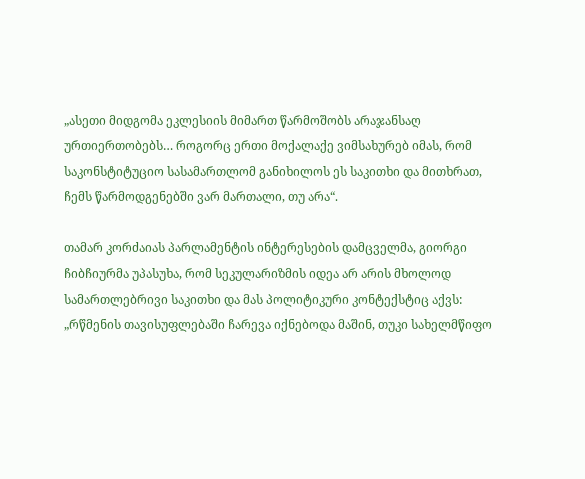„ასეთი მიდგომა ეკლესიის მიმართ წარმოშობს არაჯანსაღ ურთიერთობებს… როგორც ერთი მოქალაქე ვიმსახურებ იმას, რომ საკონსტიტუციო სასამართლომ განიხილოს ეს საკითხი და მითხრათ, ჩემს წარმოდგენებში ვარ მართალი, თუ არა“.

თამარ კორძაიას პარლამენტის ინტერესების დამცველმა, გიორგი ჩიბჩიურმა უპასუხა, რომ სეკულარიზმის იდეა არ არის მხოლოდ სამართლებრივი საკითხი და მას პოლიტიკური კონტექსტიც აქვს: „რწმენის თავისუფლებაში ჩარევა იქნებოდა მაშინ, თუკი სახელმწიფო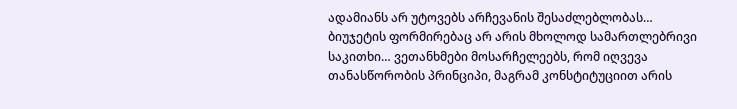ადამიანს არ უტოვებს არჩევანის შესაძლებლობას… ბიუჯეტის ფორმირებაც არ არის მხოლოდ სამართლებრივი საკითხი… ვეთანხმები მოსარჩელეებს, რომ იღვევა თანასწორობის პრინციპი, მაგრამ კონსტიტუციით არის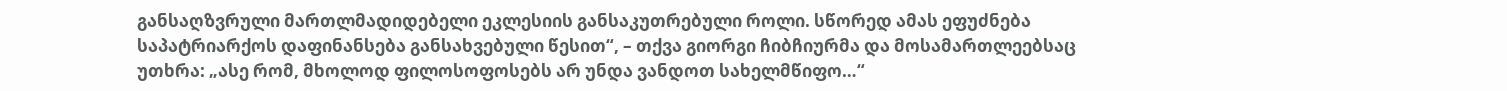განსაღზვრული მართლმადიდებელი ეკლესიის განსაკუთრებული როლი. სწორედ ამას ეფუძნება საპატრიარქოს დაფინანსება განსახვებული წესით“, – თქვა გიორგი ჩიბჩიურმა და მოსამართლეებსაც უთხრა: „ასე რომ, მხოლოდ ფილოსოფოსებს არ უნდა ვანდოთ სახელმწიფო…“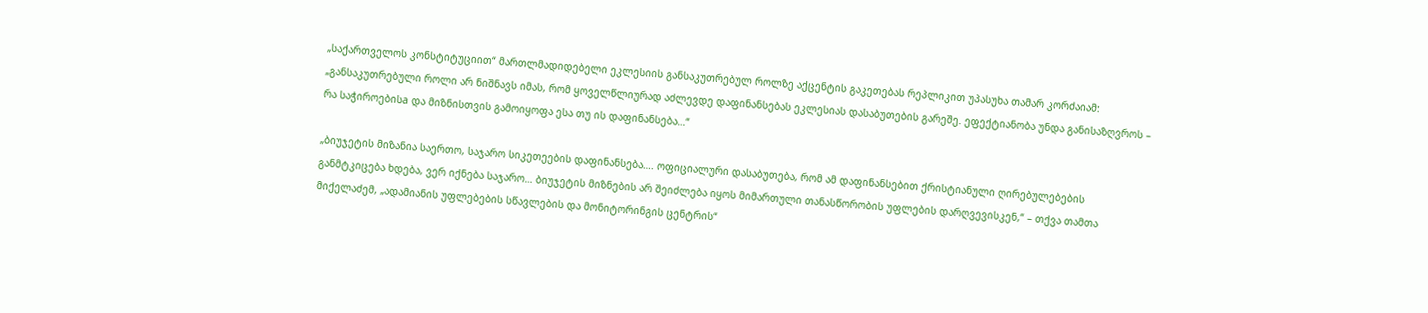„საქართველოს კონსტიტუციით“ მართლმადიდებელი ეკლესიის განსაკუთრებულ როლზე აქცენტის გაკეთებას რეპლიკით უპასუხა თამარ კორძაიამ: „განსაკუთრებული როლი არ ნიშნავს იმას, რომ ყოველწლიურად აძლევდე დაფინანსებას ეკლესიას დასაბუთების გარეშე. ეფექტიანობა უნდა განისაზღვროს – რა საჭიროებისa და მიზნისთვის გამოიყოფა ესა თუ ის დაფინანსება…“

„ბიუჯეტის მიზანია საერთო, საჯარო სიკეთეების დაფინანსება…. ოფიციალური დასაბუთება, რომ ამ დაფინანსებით ქრისტიანული ღირებულებების განმტკიცება ხდება, ვერ იქნება საჯარო… ბიუჯეტის მიზნების არ შეიძლება იყოს მიმართული თანასწორობის უფლების დარღვევისკენ,“ – თქვა თამთა მიქელაძემ, „ადამიანის უფლებების სწავლების და მონიტორინგის ცენტრის“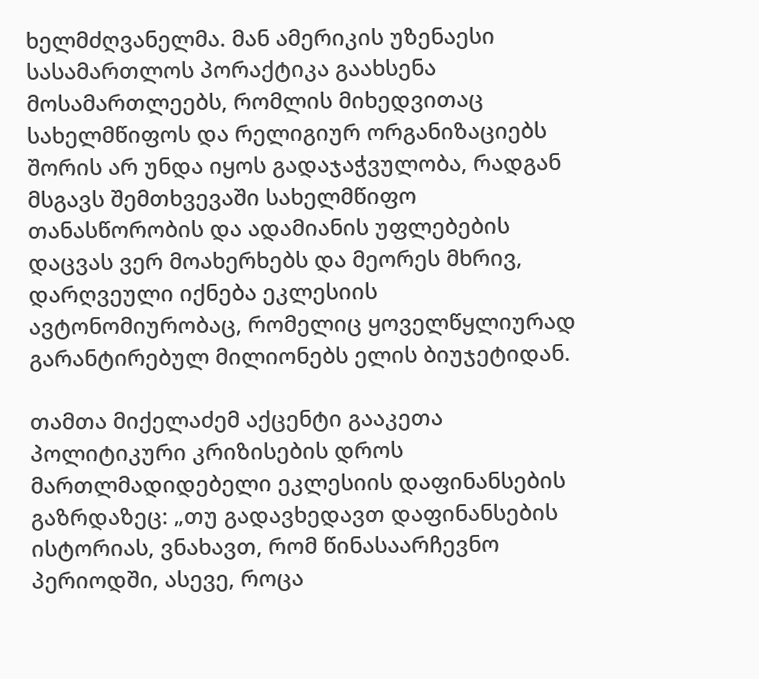ხელმძღვანელმა. მან ამერიკის უზენაესი სასამართლოს პორაქტიკა გაახსენა მოსამართლეებს, რომლის მიხედვითაც სახელმწიფოს და რელიგიურ ორგანიზაციებს შორის არ უნდა იყოს გადაჯაჭვულობა, რადგან მსგავს შემთხვევაში სახელმწიფო თანასწორობის და ადამიანის უფლებების დაცვას ვერ მოახერხებს და მეორეს მხრივ, დარღვეული იქნება ეკლესიის ავტონომიურობაც, რომელიც ყოველწყლიურად გარანტირებულ მილიონებს ელის ბიუჯეტიდან.

თამთა მიქელაძემ აქცენტი გააკეთა პოლიტიკური კრიზისების დროს მართლმადიდებელი ეკლესიის დაფინანსების გაზრდაზეც: „თუ გადავხედავთ დაფინანსების ისტორიას, ვნახავთ, რომ წინასაარჩევნო პერიოდში, ასევე, როცა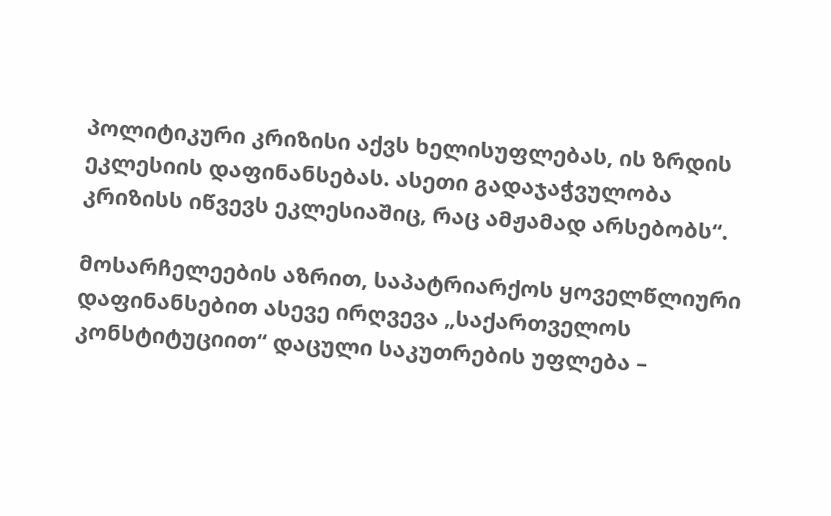პოლიტიკური კრიზისი აქვს ხელისუფლებას, ის ზრდის ეკლესიის დაფინანსებას. ასეთი გადაჯაჭვულობა კრიზისს იწვევს ეკლესიაშიც, რაც ამჟამად არსებობს“.

მოსარჩელეების აზრით, საპატრიარქოს ყოველწლიური დაფინანსებით ასევე ირღვევა „საქართველოს კონსტიტუციით“ დაცული საკუთრების უფლება –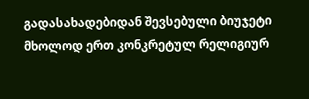გადასახადებიდან შევსებული ბიუჯეტი მხოლოდ ერთ კონკრეტულ რელიგიურ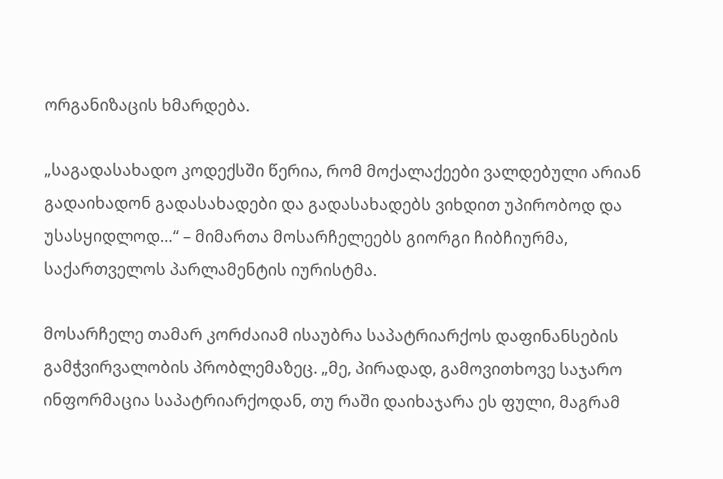ორგანიზაცის ხმარდება.

„საგადასახადო კოდექსში წერია, რომ მოქალაქეები ვალდებული არიან გადაიხადონ გადასახადები და გადასახადებს ვიხდით უპირობოდ და უსასყიდლოდ…“ – მიმართა მოსარჩელეებს გიორგი ჩიბჩიურმა, საქართველოს პარლამენტის იურისტმა.

მოსარჩელე თამარ კორძაიამ ისაუბრა საპატრიარქოს დაფინანსების გამჭვირვალობის პრობლემაზეც. „მე, პირადად, გამოვითხოვე საჯარო ინფორმაცია საპატრიარქოდან, თუ რაში დაიხაჯარა ეს ფული, მაგრამ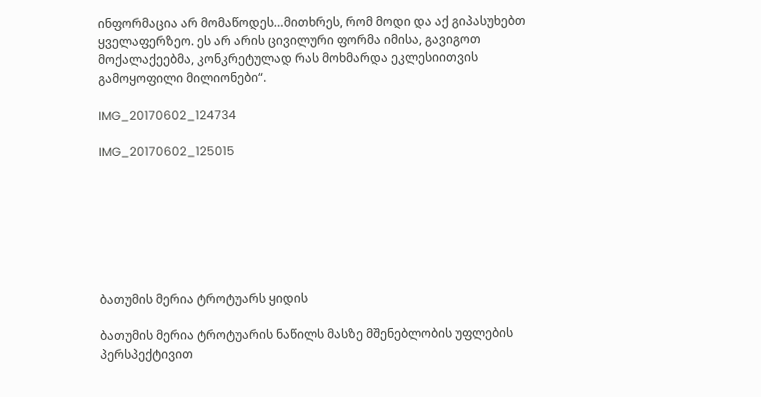ინფორმაცია არ მომაწოდეს…მითხრეს, რომ მოდი და აქ გიპასუხებთ ყველაფერზეო. ეს არ არის ცივილური ფორმა იმისა, გავიგოთ მოქალაქეებმა, კონკრეტულად რას მოხმარდა ეკლესიითვის გამოყოფილი მილიონები“.

IMG_20170602_124734

IMG_20170602_125015







ბათუმის მერია ტროტუარს ყიდის

ბათუმის მერია ტროტუარის ნაწილს მასზე მშენებლობის უფლების პერსპექტივით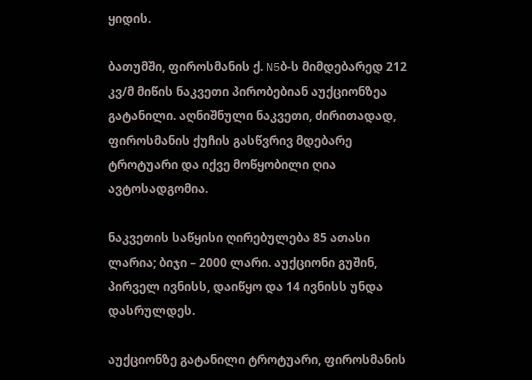ყიდის.

ბათუმში, ფიროსმანის ქ. N5ბ-ს მიმდებარედ 212 კვ/მ მიწის ნაკვეთი პირობებიან აუქციონზეა გატანილი. აღნიშნული ნაკვეთი, ძირითადად, ფიროსმანის ქუჩის გასწვრივ მდებარე ტროტუარი და იქვე მოწყობილი ღია ავტოსადგომია.

ნაკვეთის საწყისი ღირებულება 85 ათასი ლარია; ბიჯი – 2000 ლარი. აუქციონი გუშინ, პირველ ივნისს, დაიწყო და 14 ივნისს უნდა დასრულდეს.

აუქციონზე გატანილი ტროტუარი, ფიროსმანის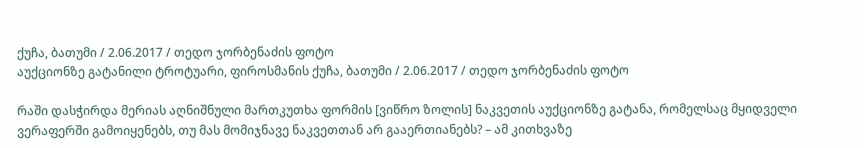ქუჩა, ბათუმი / 2.06.2017 / თედო ჯორბენაძის ფოტო
აუქციონზე გატანილი ტროტუარი, ფიროსმანის ქუჩა, ბათუმი / 2.06.2017 / თედო ჯორბენაძის ფოტო

რაში დასჭირდა მერიას აღნიშნული მართკუთხა ფორმის [ვიწრო ზოლის] ნაკვეთის აუქციონზე გატანა, რომელსაც მყიდველი ვერაფერში გამოიყენებს, თუ მას მომიჯნავე ნაკვეთთან არ გააერთიანებს? – ამ კითხვაზე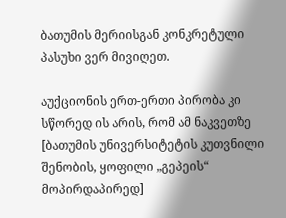ბათუმის მერიისგან კონკრეტული პასუხი ვერ მივიღეთ.

აუქციონის ერთ-ერთი პირობა კი სწორედ ის არის, რომ ამ ნაკვეთზე [ბათუმის უნივერსიტეტის კუთვნილი შენობის, ყოფილი „გეპეის“ მოპირდაპირედ]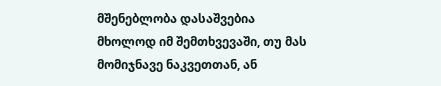მშენებლობა დასაშვებია მხოლოდ იმ შემთხვევაში, თუ მას მომიჯნავე ნაკვეთთან, ან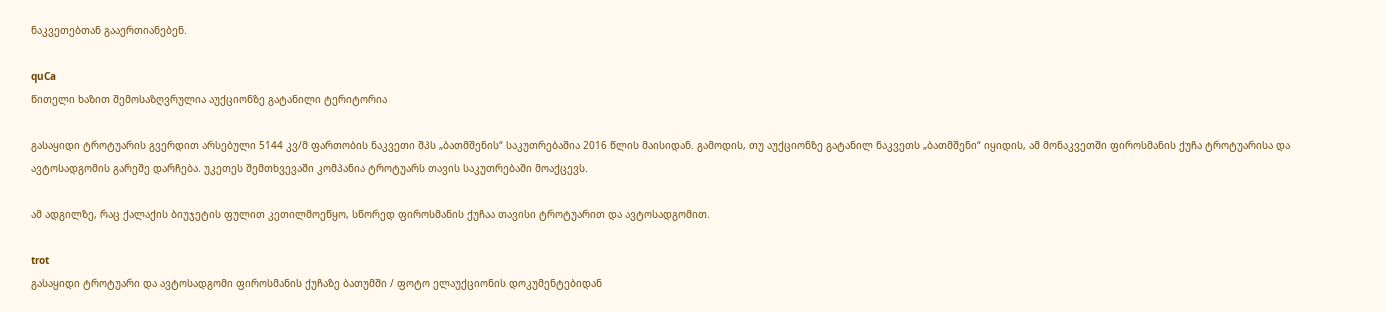ნაკვეთებთან გააერთიანებენ.

quCa
წითელი ხაზით შემოსაზღვრულია აუქციონზე გატანილი ტერიტორია

გასაყიდი ტროტუარის გვერდით არსებული 5144 კვ/მ ფართობის ნაკვეთი შპს „ბათმშენის“ საკუთრებაშია 2016 წლის მაისიდან. გამოდის, თუ აუქციონზე გატანილ ნაკვეთს „ბათმშენი“ იყიდის, ამ მონაკვეთში ფიროსმანის ქუჩა ტროტუარისა და ავტოსადგომის გარეშე დარჩება. უკეთეს შემთხვევაში კომპანია ტროტუარს თავის საკუთრებაში მოაქცევს.

ამ ადგილზე, რაც ქალაქის ბიუჯეტის ფულით კეთილმოეწყო, სწორედ ფიროსმანის ქუჩაა თავისი ტროტუარით და ავტოსადგომით.

trot
გასაყიდი ტროტუარი და ავტოსადგომი ფიროსმანის ქუჩაზე ბათუმში / ფოტო ელაუქციონის დოკუმენტებიდან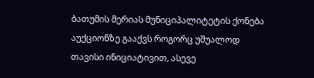ბათუმის მერიას მუნიციპალიტეტის ქონება აუქციონზე გააქვს როგორც უშუალოდ თავისი ინიციატივით, ასევე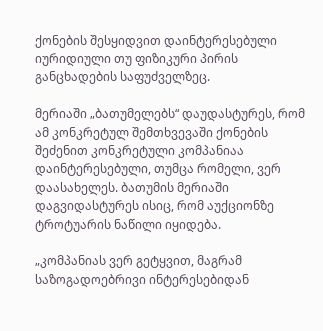ქონების შესყიდვით დაინტერესებული იურიდიული თუ ფიზიკური პირის განცხადების საფუძველზეც.

მერიაში „ბათუმელებს“ დაუდასტურეს, რომ ამ კონკრეტულ შემთხვევაში ქონების შეძენით კონკრეტული კომპანიაა დაინტერესებული, თუმცა რომელი, ვერ დაასახელეს. ბათუმის მერიაში დაგვიდასტურეს ისიც, რომ აუქციონზე ტროტუარის ნაწილი იყიდება.

„კომპანიას ვერ გეტყვით, მაგრამ საზოგადოებრივი ინტერესებიდან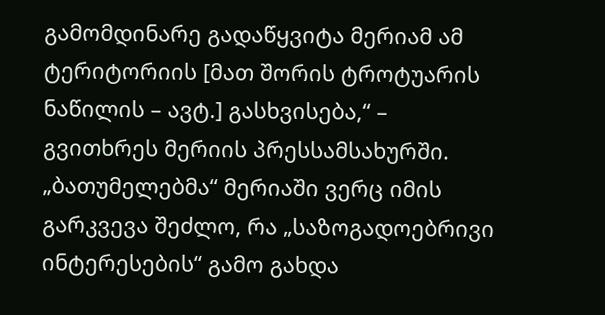გამომდინარე გადაწყვიტა მერიამ ამ ტერიტორიის [მათ შორის ტროტუარის ნაწილის – ავტ.] გასხვისება,“ – გვითხრეს მერიის პრესსამსახურში. „ბათუმელებმა“ მერიაში ვერც იმის გარკვევა შეძლო, რა „საზოგადოებრივი ინტერესების“ გამო გახდა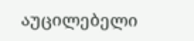აუცილებელი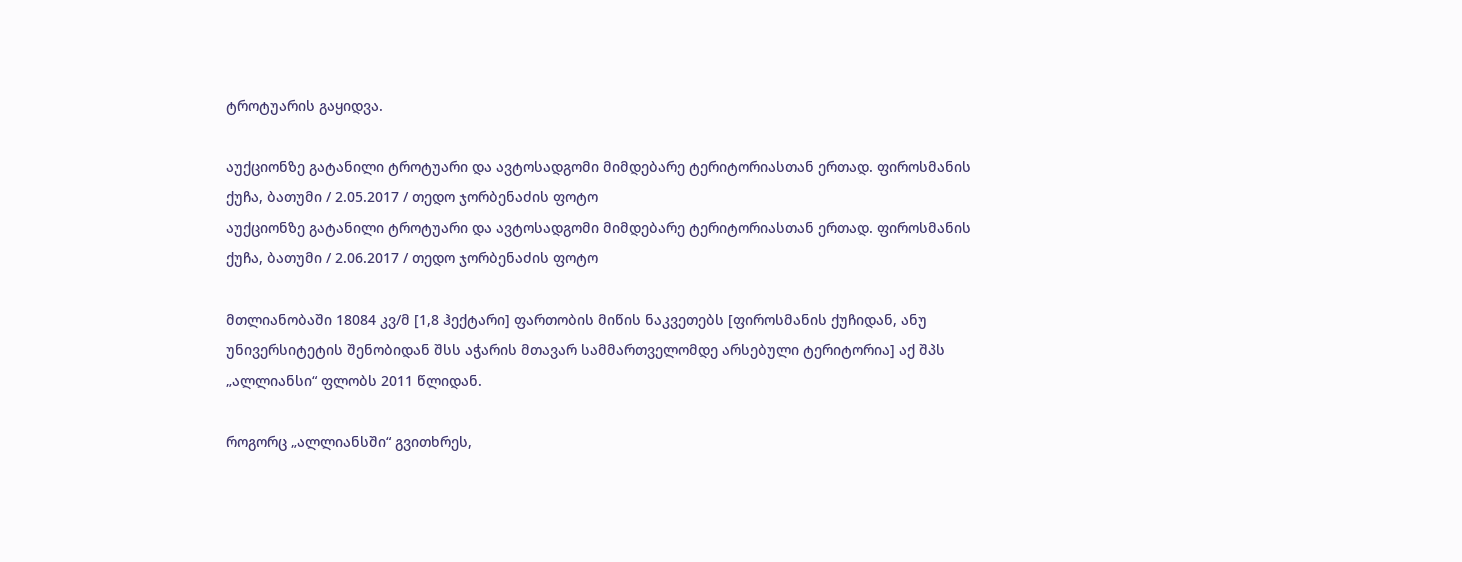ტროტუარის გაყიდვა.

აუქციონზე გატანილი ტროტუარი და ავტოსადგომი მიმდებარე ტერიტორიასთან ერთად. ფიროსმანის ქუჩა, ბათუმი / 2.05.2017 / თედო ჯორბენაძის ფოტო
აუქციონზე გატანილი ტროტუარი და ავტოსადგომი მიმდებარე ტერიტორიასთან ერთად. ფიროსმანის ქუჩა, ბათუმი / 2.06.2017 / თედო ჯორბენაძის ფოტო

მთლიანობაში 18084 კვ/მ [1,8 ჰექტარი] ფართობის მიწის ნაკვეთებს [ფიროსმანის ქუჩიდან, ანუ უნივერსიტეტის შენობიდან შსს აჭარის მთავარ სამმართველომდე არსებული ტერიტორია] აქ შპს „ალლიანსი“ ფლობს 2011 წლიდან.

როგორც „ალლიანსში“ გვითხრეს,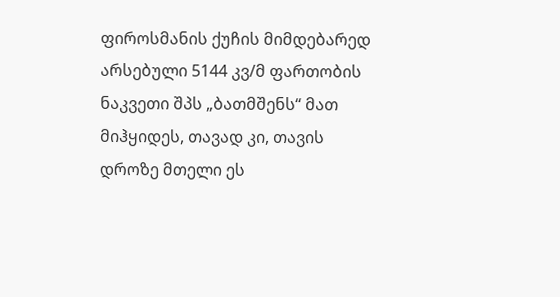ფიროსმანის ქუჩის მიმდებარედ არსებული 5144 კვ/მ ფართობის ნაკვეთი შპს „ბათმშენს“ მათ მიჰყიდეს, თავად კი, თავის დროზე მთელი ეს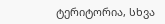ტერიტორია, სხვა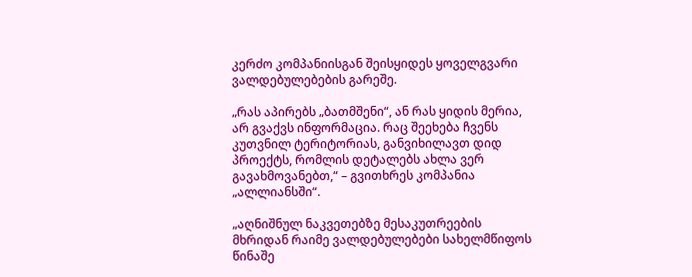კერძო კომპანიისგან შეისყიდეს ყოველგვარი ვალდებულებების გარეშე.

„რას აპირებს „ბათმშენი“, ან რას ყიდის მერია, არ გვაქვს ინფორმაცია. რაც შეეხება ჩვენს კუთვნილ ტერიტორიას, განვიხილავთ დიდ პროექტს, რომლის დეტალებს ახლა ვერ გავახმოვანებთ,“ – გვითხრეს კომპანია „ალლიანსში“.

„აღნიშნულ ნაკვეთებზე მესაკუთრეების მხრიდან რაიმე ვალდებულებები სახელმწიფოს წინაშე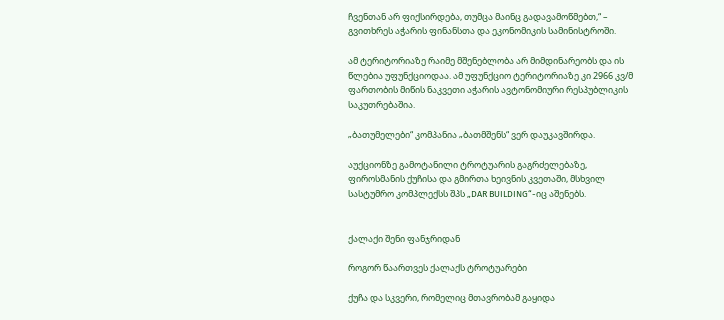ჩვენთან არ ფიქსირდება, თუმცა მაინც გადავამოწმებთ,“ – გვითხრეს აჭარის ფინანსთა და ეკონომიკის სამინისტროში.

ამ ტერიტორიაზე რაიმე მშენებლობა არ მიმდინარეობს და ის წლებია უფუნქციოდაა. ამ უფუნქციო ტერიტორიაზე კი 2966 კვ/მ ფართობის მიწის ნაკვეთი აჭარის ავტონომიური რესპუბლიკის საკუთრებაშია.

„ბათუმელები“ კომპანია „ბათმშენს“ ვერ დაუკავშირდა.

აუქციონზე გამოტანილი ტროტუარის გაგრძელებაზე, ფიროსმანის ქუჩისა და გმირთა ხეივნის კვეთაში, მსხვილ სასტუმრო კომპლექსს შპს „DAR BUILDING“-იც აშენებს.


ქალაქი შენი ფანჯრიდან

როგორ წაართვეს ქალაქს ტროტუარები

ქუჩა და სკვერი, რომელიც მთავრობამ გაყიდა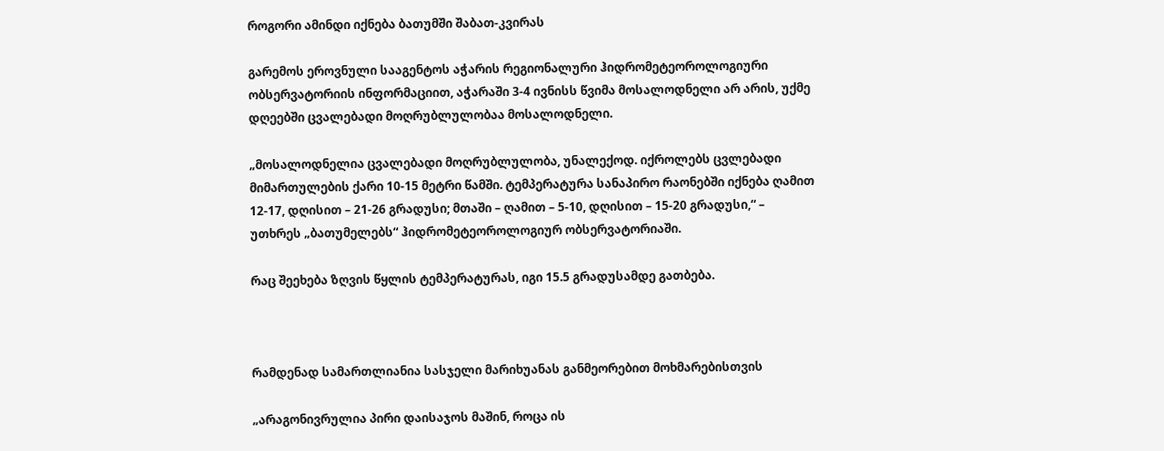როგორი ამინდი იქნება ბათუმში შაბათ-კვირას

გარემოს ეროვნული სააგენტოს აჭარის რეგიონალური ჰიდრომეტეოროლოგიური ობსერვატორიის ინფორმაციით, აჭარაში 3-4 ივნისს წვიმა მოსალოდნელი არ არის, უქმე დღეებში ცვალებადი მოღრუბლულობაა მოსალოდნელი.

„მოსალოდნელია ცვალებადი მოღრუბლულობა, უნალექოდ. იქროლებს ცვლებადი მიმართულების ქარი 10-15 მეტრი წამში. ტემპერატურა სანაპირო რაონებში იქნება ღამით 12-17, დღისით – 21-26 გრადუსი; მთაში – ღამით – 5-10, დღისით – 15-20 გრადუსი,“ – უთხრეს „ბათუმელებს“ ჰიდრომეტეოროლოგიურ ობსერვატორიაში.

რაც შეეხება ზღვის წყლის ტემპერატურას, იგი 15.5 გრადუსამდე გათბება.



რამდენად სამართლიანია სასჯელი მარიხუანას განმეორებით მოხმარებისთვის

„არაგონივრულია პირი დაისაჯოს მაშინ, როცა ის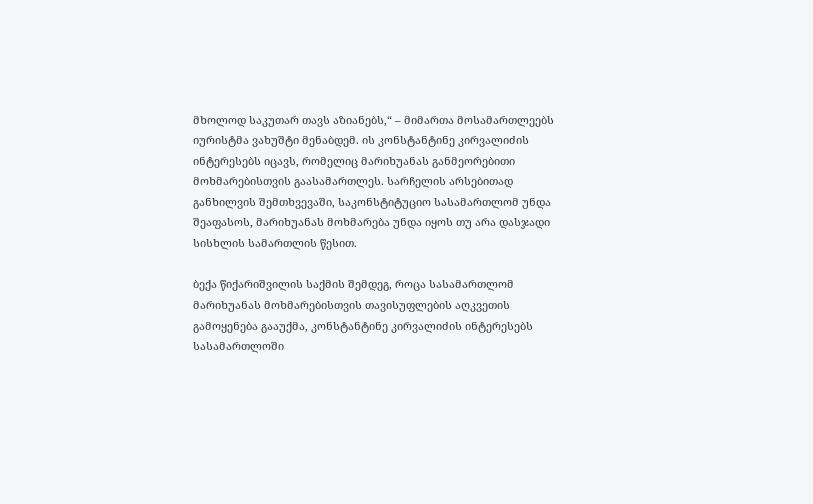მხოლოდ საკუთარ თავს აზიანებს,“ – მიმართა მოსამართლეებს იურისტმა ვახუშტი მენაბდემ. ის კონსტანტინე კირვალიძის ინტერესებს იცავს, რომელიც მარიხუანას განმეორებითი მოხმარებისთვის გაასამართლეს. სარჩელის არსებითად განხილვის შემთხვევაში, საკონსტიტუციო სასამართლომ უნდა შეაფასოს, მარიხუანას მოხმარება უნდა იყოს თუ არა დასჯადი სისხლის სამართლის წესით.

ბექა წიქარიშვილის საქმის შემდეგ, როცა სასამართლომ მარიხუანას მოხმარებისთვის თავისუფლების აღკვეთის გამოყენება გააუქმა, კონსტანტინე კირვალიძის ინტერესებს სასამართლოში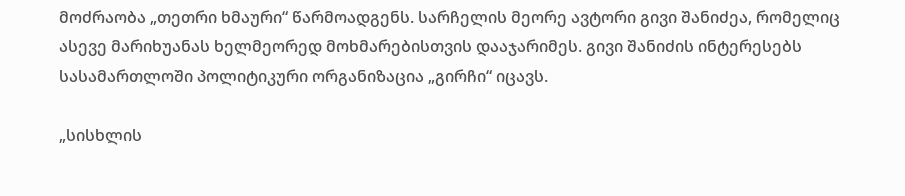მოძრაობა „თეთრი ხმაური“ წარმოადგენს. სარჩელის მეორე ავტორი გივი შანიძეა, რომელიც ასევე მარიხუანას ხელმეორედ მოხმარებისთვის დააჯარიმეს. გივი შანიძის ინტერესებს სასამართლოში პოლიტიკური ორგანიზაცია „გირჩი“ იცავს.

„სისხლის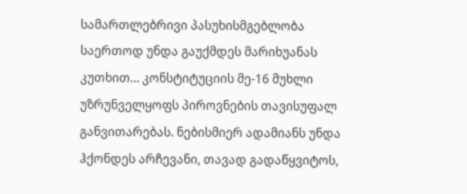სამართლებრივი პასუხისმგებლობა საერთოდ უნდა გაუქმდეს მარიხუანას კუთხით… კონსტიტუციის მე-16 მუხლი უზრუნველყოფს პიროვნების თავისუფალ განვითარებას. ნებისმიერ ადამიანს უნდა ჰქონდეს არჩევანი, თავად გადაწყვიტოს,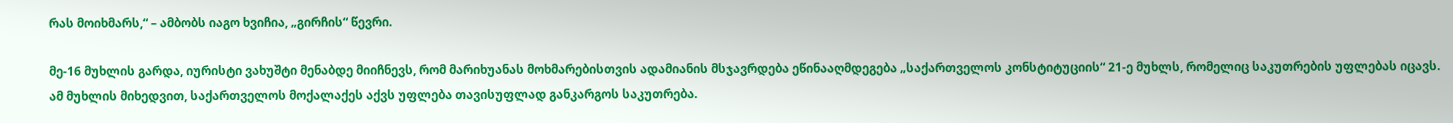რას მოიხმარს,“ – ამბობს იაგო ხვიჩია, „გირჩის“ წევრი.

მე-16 მუხლის გარდა, იურისტი ვახუშტი მენაბდე მიიჩნევს, რომ მარიხუანას მოხმარებისთვის ადამიანის მსჯავრდება ეწინააღმდეგება „საქართველოს კონსტიტუციის“ 21-ე მუხლს, რომელიც საკუთრების უფლებას იცავს. ამ მუხლის მიხედვით, საქართველოს მოქალაქეს აქვს უფლება თავისუფლად განკარგოს საკუთრება.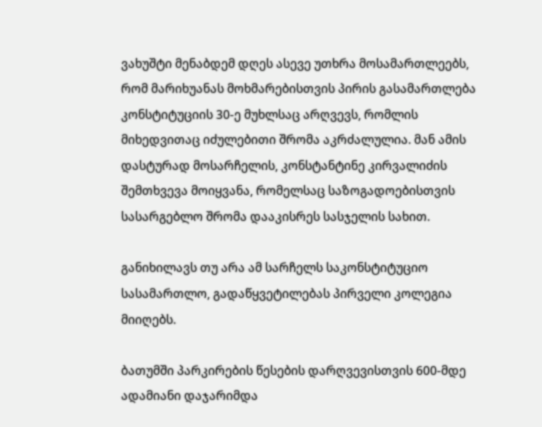ვახუშტი მენაბდემ დღეს ასევე უთხრა მოსამართლეებს, რომ მარიხუანას მოხმარებისთვის პირის გასამართლება კონსტიტუციის 30-ე მუხლსაც არღვევს, რომლის მიხედვითაც იძულებითი შრომა აკრძალულია. მან ამის დასტურად მოსარჩელის, კონსტანტინე კირვალიძის შემთხვევა მოიყვანა, რომელსაც საზოგადოებისთვის სასარგებლო შრომა დააკისრეს სასჯელის სახით.

განიხილავს თუ არა ამ სარჩელს საკონსტიტუციო სასამართლო, გადაწყვეტილებას პირველი კოლეგია მიიღებს.

ბათუმში პარკირების წესების დარღვევისთვის 600-მდე ადამიანი დაჯარიმდა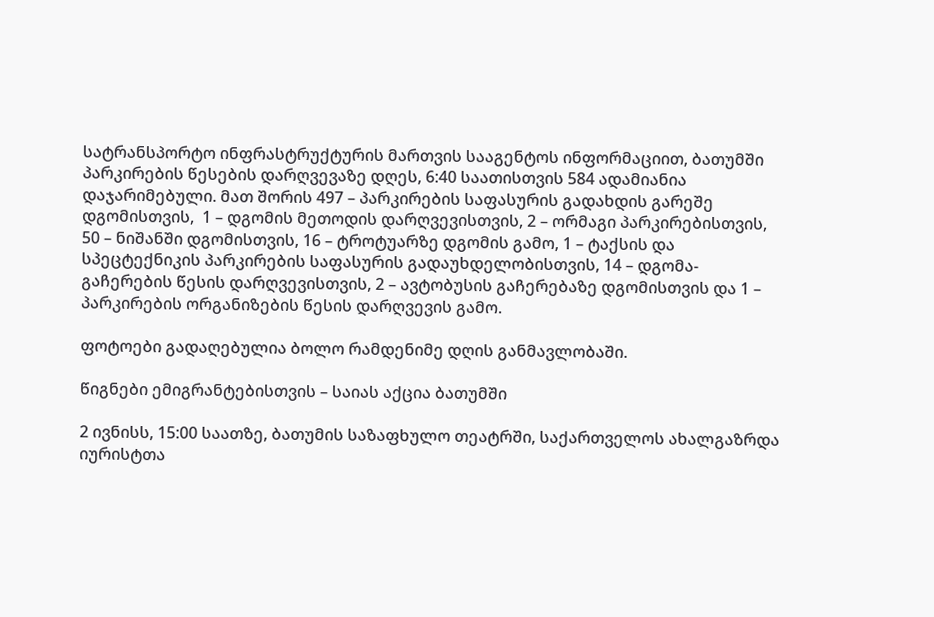სატრანსპორტო ინფრასტრუქტურის მართვის სააგენტოს ინფორმაციით, ბათუმში პარკირების წესების დარღვევაზე დღეს, 6:40 საათისთვის 584 ადამიანია დაჯარიმებული. მათ შორის 497 – პარკირების საფასურის გადახდის გარეშე დგომისთვის,  1 – დგომის მეთოდის დარღვევისთვის, 2 – ორმაგი პარკირებისთვის, 50 – ნიშანში დგომისთვის, 16 – ტროტუარზე დგომის გამო, 1 – ტაქსის და სპეცტექნიკის პარკირების საფასურის გადაუხდელობისთვის, 14 – დგომა-გაჩერების წესის დარღვევისთვის, 2 – ავტობუსის გაჩერებაზე დგომისთვის და 1 – პარკირების ორგანიზების წესის დარღვევის გამო.

ფოტოები გადაღებულია ბოლო რამდენიმე დღის განმავლობაში.

წიგნები ემიგრანტებისთვის – საიას აქცია ბათუმში

2 ივნისს, 15:00 საათზე, ბათუმის საზაფხულო თეატრში, საქართველოს ახალგაზრდა იურისტთა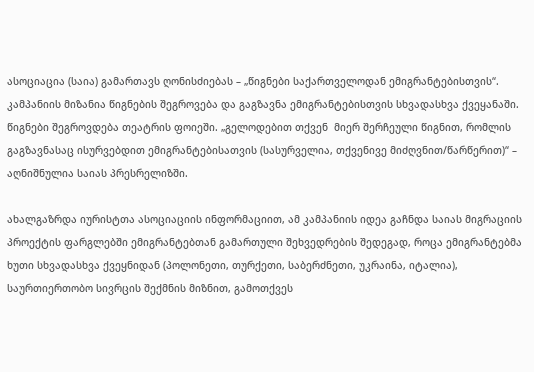ასოციაცია (საია) გამართავს ღონისძიებას – „წიგნები საქართველოდან ემიგრანტებისთვის“. კამპანიის მიზანია წიგნების შეგროვება და გაგზავნა ემიგრანტებისთვის სხვადასხვა ქვეყანაში. წიგნები შეგროვდება თეატრის ფოიეში. „გელოდებით თქვენ  მიერ შერჩეული წიგნით, რომლის გაგზავნასაც ისურვებდით ემიგრანტებისათვის (სასურველია, თქვენივე მიძღვნით/წარწერით)“ – აღნიშნულია საიას პრესრელიზში.

ახალგაზრდა იურისტთა ასოციაციის ინფორმაციით, ამ კამპანიის იდეა გაჩნდა საიას მიგრაციის პროექტის ფარგლებში ემიგრანტებთან გამართული შეხვედრების შედეგად, როცა ემიგრანტებმა ხუთი სხვადასხვა ქვეყნიდან (პოლონეთი, თურქეთი, საბერძნეთი, უკრაინა, იტალია), საურთიერთობო სივრცის შექმნის მიზნით, გამოთქვეს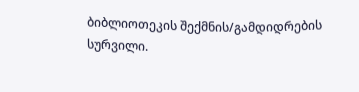ბიბლიოთეკის შექმნის/გამდიდრების სურვილი.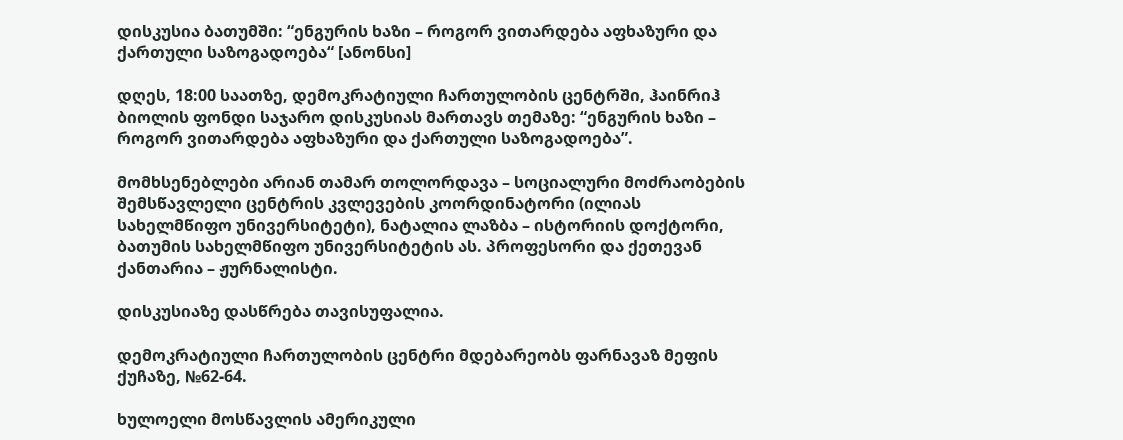დისკუსია ბათუმში: “ენგურის ხაზი – როგორ ვითარდება აფხაზური და ქართული საზოგადოება“ [ანონსი]

დღეს, 18:00 საათზე, დემოკრატიული ჩართულობის ცენტრში, ჰაინრიჰ ბიოლის ფონდი საჯარო დისკუსიას მართავს თემაზე: “ენგურის ხაზი – როგორ ვითარდება აფხაზური და ქართული საზოგადოება”.

მომხსენებლები არიან თამარ თოლორდავა – სოციალური მოძრაობების შემსწავლელი ცენტრის კვლევების კოორდინატორი (ილიას სახელმწიფო უნივერსიტეტი), ნატალია ლაზბა – ისტორიის დოქტორი, ბათუმის სახელმწიფო უნივერსიტეტის ას. პროფესორი და ქეთევან ქანთარია – ჟურნალისტი.

დისკუსიაზე დასწრება თავისუფალია.

დემოკრატიული ჩართულობის ცენტრი მდებარეობს ფარნავაზ მეფის ქუჩაზე, №62-64.

ხულოელი მოსწავლის ამერიკული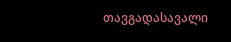თავგადასავალი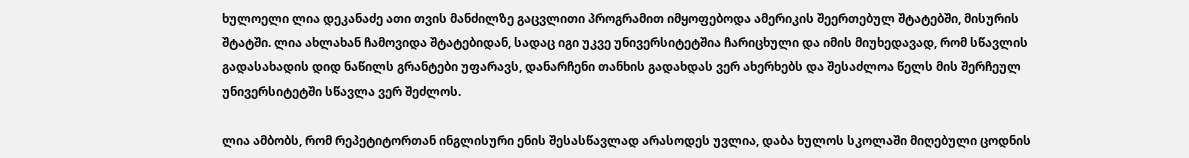ხულოელი ლია დეკანაძე ათი თვის მანძილზე გაცვლითი პროგრამით იმყოფებოდა ამერიკის შეერთებულ შტატებში, მისურის შტატში. ლია ახლახან ჩამოვიდა შტატებიდან, სადაც იგი უკვე უნივერსიტეტშია ჩარიცხული და იმის მიუხედავად, რომ სწავლის გადასახადის დიდ ნაწილს გრანტები უფარავს, დანარჩენი თანხის გადახდას ვერ ახერხებს და შესაძლოა წელს მის შერჩეულ უნივერსიტეტში სწავლა ვერ შეძლოს.

ლია ამბობს, რომ რეპეტიტორთან ინგლისური ენის შესასწავლად არასოდეს უვლია, დაბა ხულოს სკოლაში მიღებული ცოდნის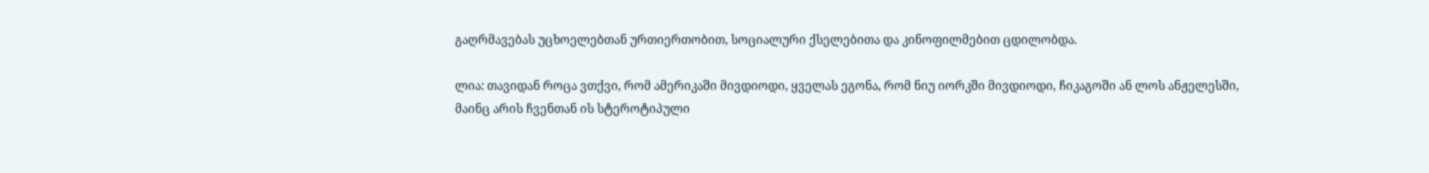გაღრმავებას უცხოელებთან ურთიერთობით, სოციალური ქსელებითა და კინოფილმებით ცდილობდა.

ლია: თავიდან როცა ვთქვი, რომ ამერიკაში მივდიოდი, ყველას ეგონა, რომ ნიუ იორკში მივდიოდი, ჩიკაგოში ან ლოს ანჟელესში, მაინც არის ჩვენთან ის სტეროტიპული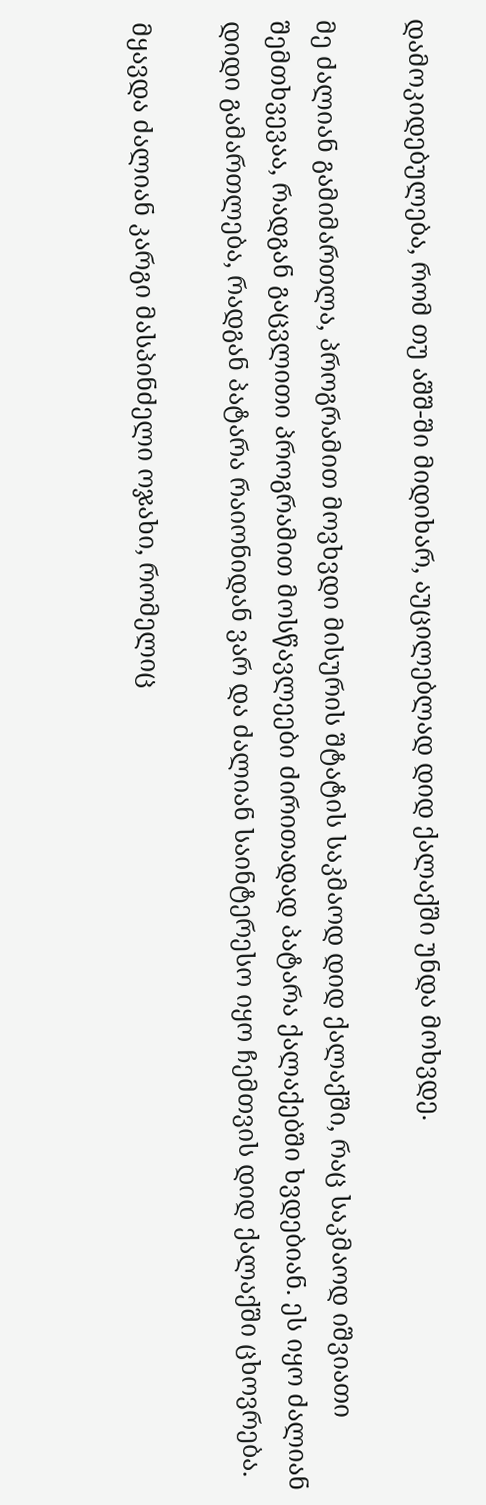დამოკიდებულება, რომ თუ აშშ-ში მიდიხარ, აუცილებლად დიდ ქალაქში უნდა მოხვდე.

მე ძალიან გამიმართლა, პროგრამით მოვხვდი მისურის შტატის საკმაოდ დიდ ქალაქში, რაც საკმაოდ იშვიათი შემთხვევაა, რადგან გაცვლითი პროგრამით მოსწავლეები ძირითადად პატარა ქალაქებში ხვდებიან. ეს იყო ძალიან დიდი გამართლება, რადგან პატარა რაიონიდან ვარ და ძალიან საინტერესო იყო ჩემთვის დიდ ქალაქში ცხოვრება.

მყავდა ძალიან კარგი მასპინძელი ოჯახი, რომელიც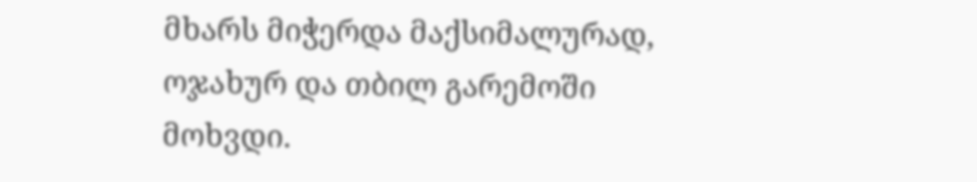მხარს მიჭერდა მაქსიმალურად, ოჯახურ და თბილ გარემოში მოხვდი.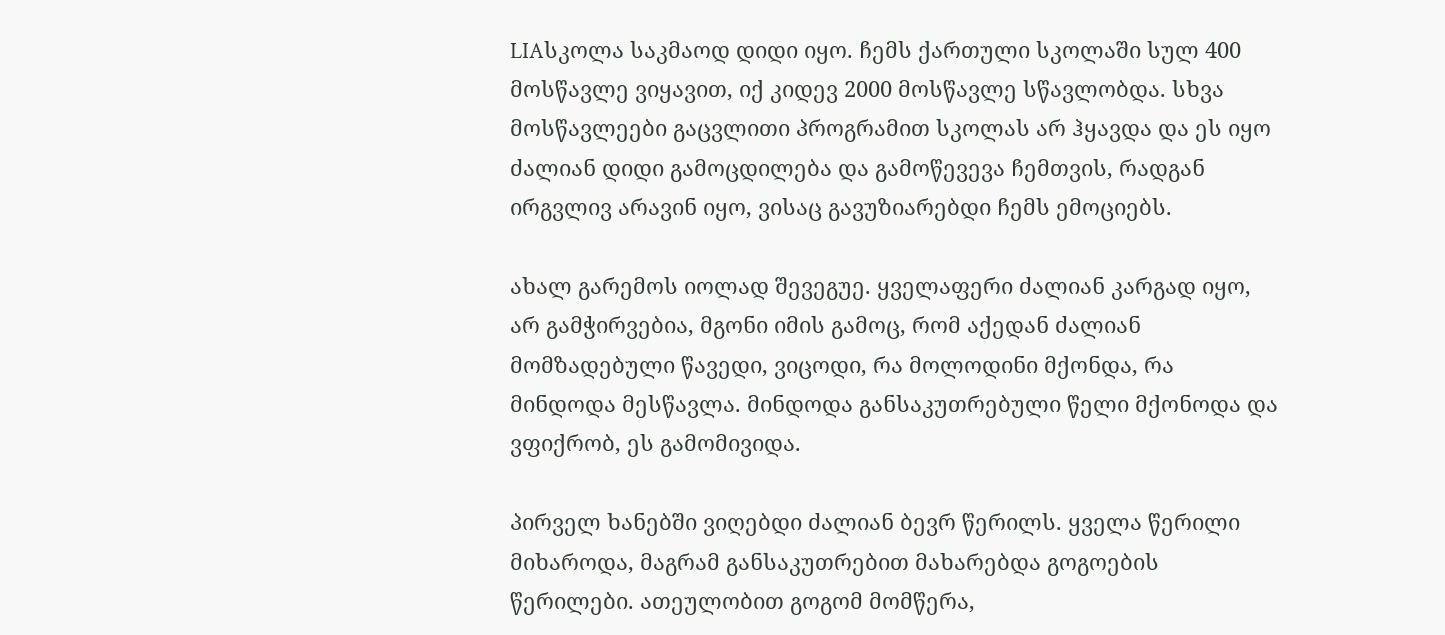LIAსკოლა საკმაოდ დიდი იყო. ჩემს ქართული სკოლაში სულ 400 მოსწავლე ვიყავით, იქ კიდევ 2000 მოსწავლე სწავლობდა. სხვა მოსწავლეები გაცვლითი პროგრამით სკოლას არ ჰყავდა და ეს იყო ძალიან დიდი გამოცდილება და გამოწევევა ჩემთვის, რადგან ირგვლივ არავინ იყო, ვისაც გავუზიარებდი ჩემს ემოციებს.

ახალ გარემოს იოლად შევეგუე. ყველაფერი ძალიან კარგად იყო, არ გამჭირვებია, მგონი იმის გამოც, რომ აქედან ძალიან მომზადებული წავედი, ვიცოდი, რა მოლოდინი მქონდა, რა მინდოდა მესწავლა. მინდოდა განსაკუთრებული წელი მქონოდა და ვფიქრობ, ეს გამომივიდა.

პირველ ხანებში ვიღებდი ძალიან ბევრ წერილს. ყველა წერილი მიხაროდა, მაგრამ განსაკუთრებით მახარებდა გოგოების წერილები. ათეულობით გოგომ მომწერა,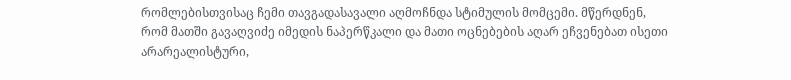რომლებისთვისაც ჩემი თავგადასავალი აღმოჩნდა სტიმულის მომცემი. მწერდნენ, რომ მათში გავაღვიძე იმედის ნაპერწკალი და მათი ოცნებების აღარ ეჩვენებათ ისეთი არარეალისტური,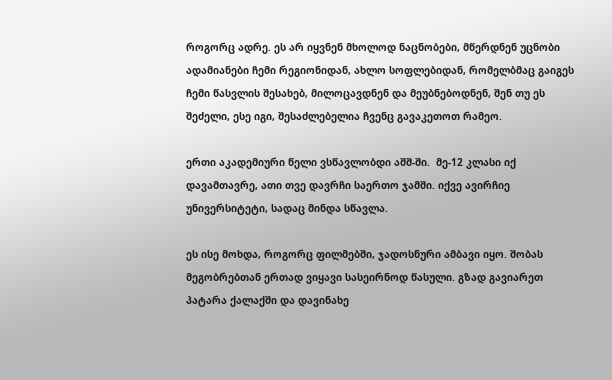როგორც ადრე. ეს არ იყვნენ მხოლოდ ნაცნობები, მწერდნენ უცნობი ადამიანები ჩემი რეგიონიდან, ახლო სოფლებიდან, რომელბმაც გაიგეს ჩემი წასვლის შესახებ, მილოცავდნენ და მეუბნებოდნენ, შენ თუ ეს შეძელი, ესე იგი, შესაძლებელია ჩვენც გავაკეთოთ რამეო.

ერთი აკადემიური წელი ვსწავლობდი აშშ-ში.  მე-12 კლასი იქ დავამთავრე, ათი თვე დავრჩი საერთო ჯამში. იქვე ავირჩიე უნივერსიტეტი, სადაც მინდა სწავლა.

ეს ისე მოხდა, როგორც ფილმებში, ჯადოსნური ამბავი იყო. შობას მეგობრებთან ერთად ვიყავი სასეირნოდ წასული. გზად გავიარეთ პატარა ქალაქში და დავინახე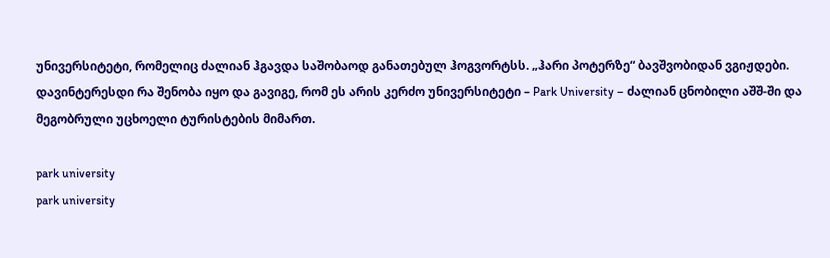უნივერსიტეტი, რომელიც ძალიან ჰგავდა საშობაოდ განათებულ ჰოგვორტსს. „ჰარი პოტერზე“ ბავშვობიდან ვგიჟდები. დავინტერესდი რა შენობა იყო და გავიგე, რომ ეს არის კერძო უნივერსიტეტი – Park University – ძალიან ცნობილი აშშ-ში და მეგობრული უცხოელი ტურისტების მიმართ.

park university
park university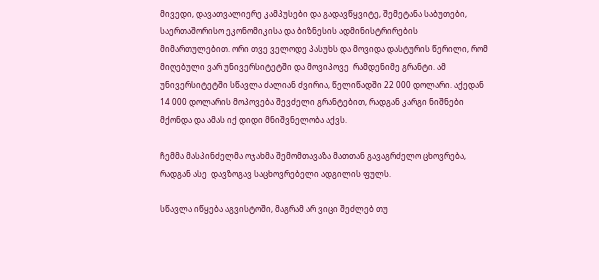მივედი, დავათვალიერე კამპუსები და გადავწყვიტე, შემეტანა საბუთები, საერთაშორისო ეკონომიკისა და ბიზნესის ადმინისტრირების მიმართულებით. ორი თვე ველოდე პასუხს და მოვიდა დასტურის წერილი, რომ მიღებული ვარ უნივერსიტეტში და მოვიპოვე  რამდენიმე გრანტი. ამ უნივერსიტეტში სწავლა ძალიან ძვირია, წელიწადში 22 000 დოლარი. აქედან 14 000 დოლარის მოპოვება შევძელი გრანტებით, რადგან კარგი ნიშნები მქონდა და ამას იქ დიდი მნიშვნელობა აქვს.

ჩემმა მასპინძელმა ოჯახმა შემომთავაზა მათთან გავაგრძელო ცხოვრება, რადგან ასე  დავზოგავ საცხოვრებელი ადგილის ფულს.

სწავლა იწყება აგვისტოში, მაგრამ არ ვიცი შეძლებ თუ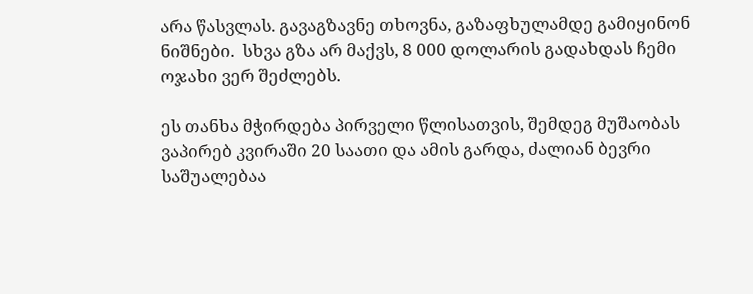არა წასვლას. გავაგზავნე თხოვნა, გაზაფხულამდე გამიყინონ ნიშნები.  სხვა გზა არ მაქვს, 8 000 დოლარის გადახდას ჩემი ოჯახი ვერ შეძლებს.

ეს თანხა მჭირდება პირველი წლისათვის, შემდეგ მუშაობას ვაპირებ კვირაში 20 საათი და ამის გარდა, ძალიან ბევრი საშუალებაა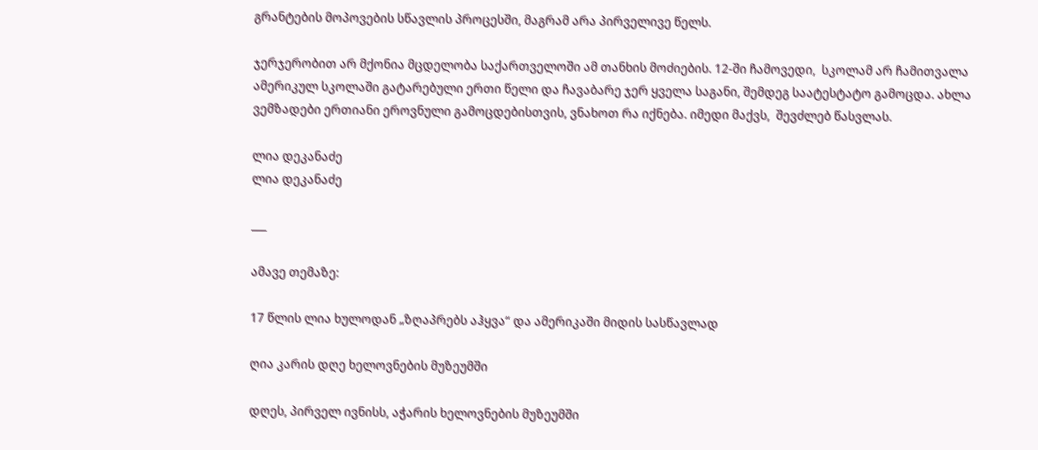გრანტების მოპოვების სწავლის პროცესში, მაგრამ არა პირველივე წელს.

ჯერჯერობით არ მქონია მცდელობა საქართველოში ამ თანხის მოძიების. 12-ში ჩამოვედი,  სკოლამ არ ჩამითვალა ამერიკულ სკოლაში გატარებული ერთი წელი და ჩავაბარე ჯერ ყველა საგანი, შემდეგ საატესტატო გამოცდა. ახლა ვემზადები ერთიანი ეროვნული გამოცდებისთვის, ვნახოთ რა იქნება. იმედი მაქვს,  შევძლებ წასვლას.

ლია დეკანაძე
ლია დეკანაძე

___

ამავე თემაზე:

17 წლის ლია ხულოდან „ზღაპრებს აჰყვა“ და ამერიკაში მიდის სასწავლად

ღია კარის დღე ხელოვნების მუზეუმში

დღეს, პირველ ივნისს, აჭარის ხელოვნების მუზეუმში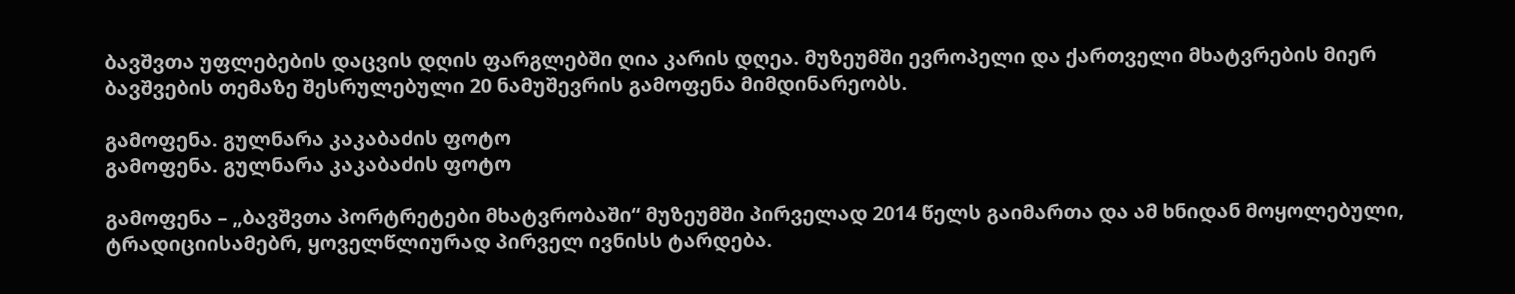ბავშვთა უფლებების დაცვის დღის ფარგლებში ღია კარის დღეა. მუზეუმში ევროპელი და ქართველი მხატვრების მიერ ბავშვების თემაზე შესრულებული 20 ნამუშევრის გამოფენა მიმდინარეობს.

გამოფენა. გულნარა კაკაბაძის ფოტო
გამოფენა. გულნარა კაკაბაძის ფოტო

გამოფენა – „ბავშვთა პორტრეტები მხატვრობაში“ მუზეუმში პირველად 2014 წელს გაიმართა და ამ ხნიდან მოყოლებული, ტრადიციისამებრ, ყოველწლიურად პირველ ივნისს ტარდება.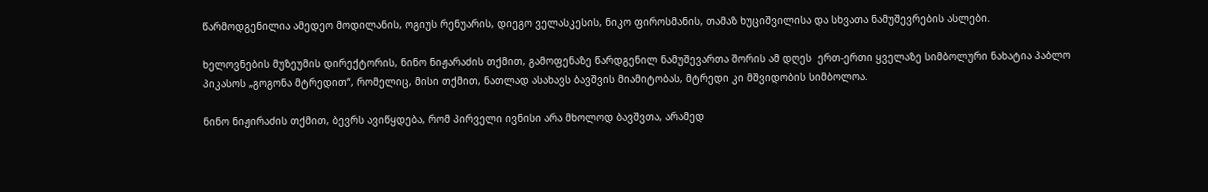წარმოდგენილია ამედეო მოდილანის, ოგიუს რენუარის, დიეგო ველასკესის, ნიკო ფიროსმანის, თამაზ ხუციშვილისა და სხვათა ნამუშევრების ასლები.

ხელოვნების მუზეუმის დირექტორის, ნინო ნიჟარაძის თქმით, გამოფენაზე წარდგენილ ნამუშევართა შორის ამ დღეს  ერთ-ერთი ყველაზე სიმბოლური ნახატია პაბლო პიკასოს „გოგონა მტრედით“, რომელიც, მისი თქმით, ნათლად ასახავს ბავშვის მიამიტობას, მტრედი კი მშვიდობის სიმბოლოა.

ნინო ნიჟირაძის თქმით, ბევრს ავიწყდება, რომ პირველი ივნისი არა მხოლოდ ბავშვთა, არამედ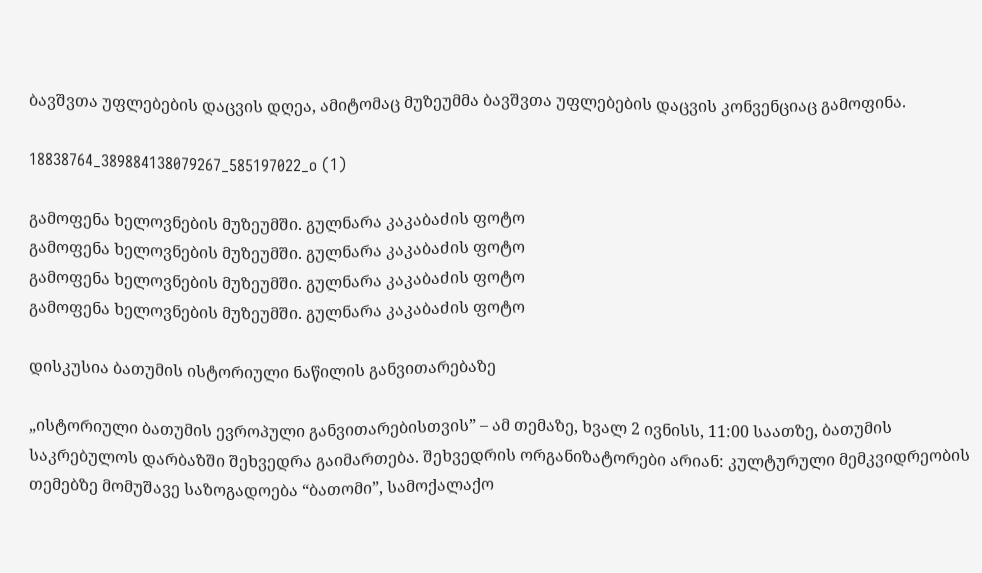ბავშვთა უფლებების დაცვის დღეა, ამიტომაც მუზეუმმა ბავშვთა უფლებების დაცვის კონვენციაც გამოფინა.

18838764_389884138079267_585197022_o (1)

გამოფენა ხელოვნების მუზეუმში. გულნარა კაკაბაძის ფოტო
გამოფენა ხელოვნების მუზეუმში. გულნარა კაკაბაძის ფოტო
გამოფენა ხელოვნების მუზეუმში. გულნარა კაკაბაძის ფოტო
გამოფენა ხელოვნების მუზეუმში. გულნარა კაკაბაძის ფოტო

დისკუსია ბათუმის ისტორიული ნაწილის განვითარებაზე

„ისტორიული ბათუმის ევროპული განვითარებისთვის” – ამ თემაზე, ხვალ 2 ივნისს, 11:00 საათზე, ბათუმის საკრებულოს დარბაზში შეხვედრა გაიმართება. შეხვედრის ორგანიზატორები არიან: კულტურული მემკვიდრეობის თემებზე მომუშავე საზოგადოება “ბათომი”, სამოქალაქო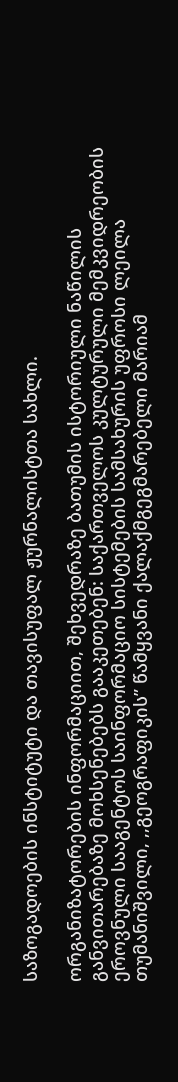საზოგადოების ინსტიტუტი და თავისუფალ ჟურნალისტთა სახლი.

ორგანიზატორების ინფორმაციით, შეხვედრაზე ბათუმის ისტორიული ნაწილის განვითარებაზე მოხსენებებს გააკეთებენ: საქართველოს კულტურული მემკვიდრეობის ეროვნული სააგენტოს საინფორმაციო სისტემების სამსახურის უფროსი ლეილა თუმანიშვილი, ,,გეოგრაფიკის” წამყვანი ქალაქმგეგმარებელი მარიამ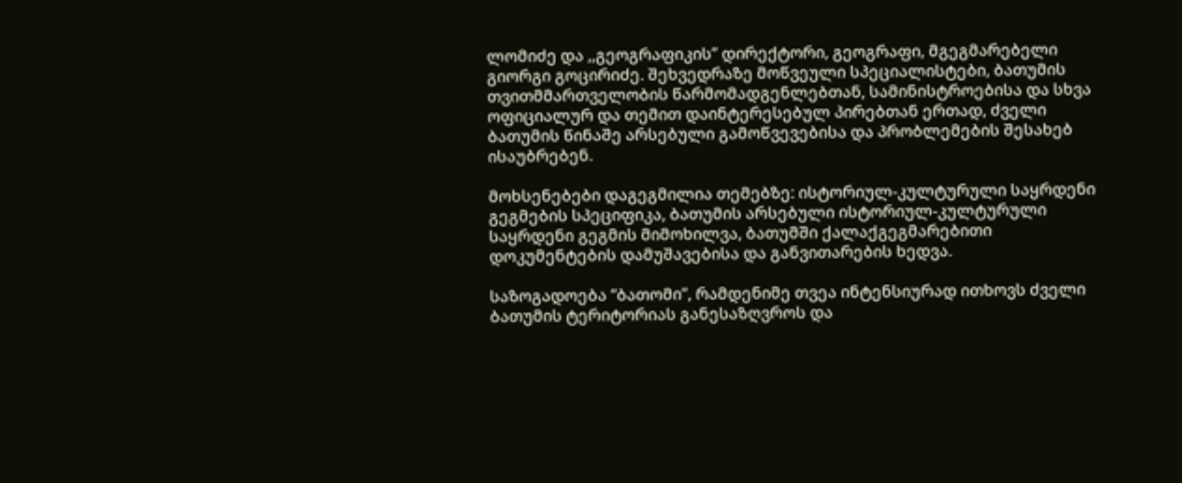ლომიძე და ,,გეოგრაფიკის” დირექტორი, გეოგრაფი, მგეგმარებელი გიორგი გოცირიძე. შეხვედრაზე მოწვეული სპეციალისტები, ბათუმის თვითმმართველობის წარმომადგენლებთან, სამინისტროებისა და სხვა ოფიციალურ და თემით დაინტერესებულ პირებთან ერთად, ძველი ბათუმის წინაშე არსებული გამოწვევებისა და პრობლემების შესახებ ისაუბრებენ.

მოხსენებები დაგეგმილია თემებზე: ისტორიულ-კულტურული საყრდენი გეგმების სპეციფიკა, ბათუმის არსებული ისტორიულ-კულტურული საყრდენი გეგმის მიმოხილვა, ბათუმში ქალაქგეგმარებითი დოკუმენტების დამუშავებისა და განვითარების ხედვა.

საზოგადოება “ბათომი”, რამდენიმე თვეა ინტენსიურად ითხოვს ძველი ბათუმის ტერიტორიას განესაზღვროს და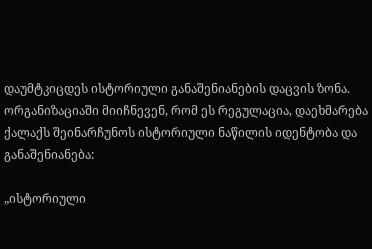დაუმტკიცდეს ისტორიული განაშენიანების დაცვის ზონა. ორგანიზაციაში მიიჩნევენ, რომ ეს რეგულაცია, დაეხმარება ქალაქს შეინარჩუნოს ისტორიული ნაწილის იდენტობა და განაშენიანება:

„ისტორიული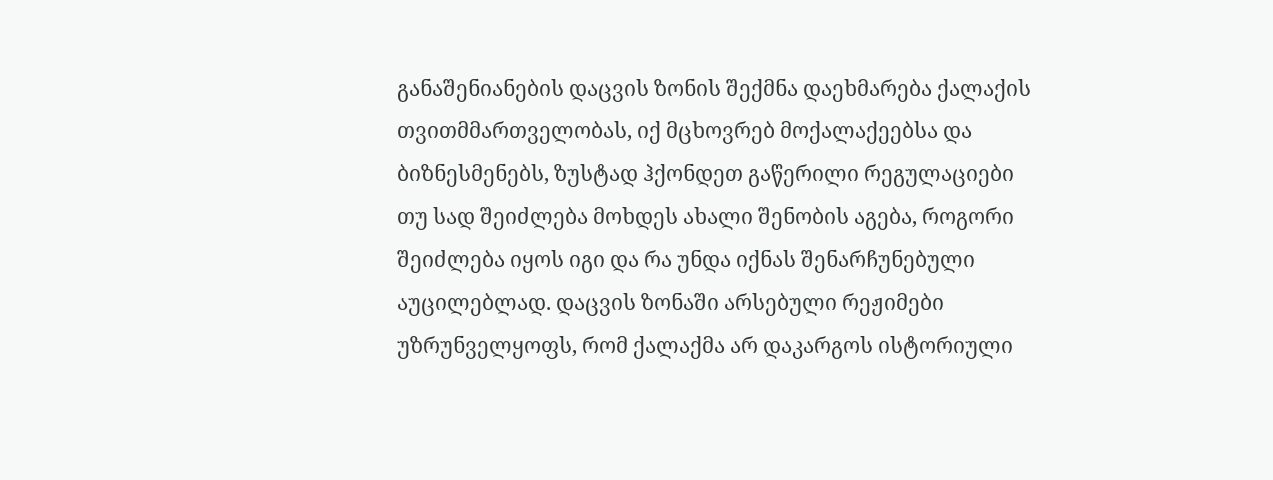განაშენიანების დაცვის ზონის შექმნა დაეხმარება ქალაქის თვითმმართველობას, იქ მცხოვრებ მოქალაქეებსა და ბიზნესმენებს, ზუსტად ჰქონდეთ გაწერილი რეგულაციები თუ სად შეიძლება მოხდეს ახალი შენობის აგება, როგორი შეიძლება იყოს იგი და რა უნდა იქნას შენარჩუნებული აუცილებლად. დაცვის ზონაში არსებული რეჟიმები უზრუნველყოფს, რომ ქალაქმა არ დაკარგოს ისტორიული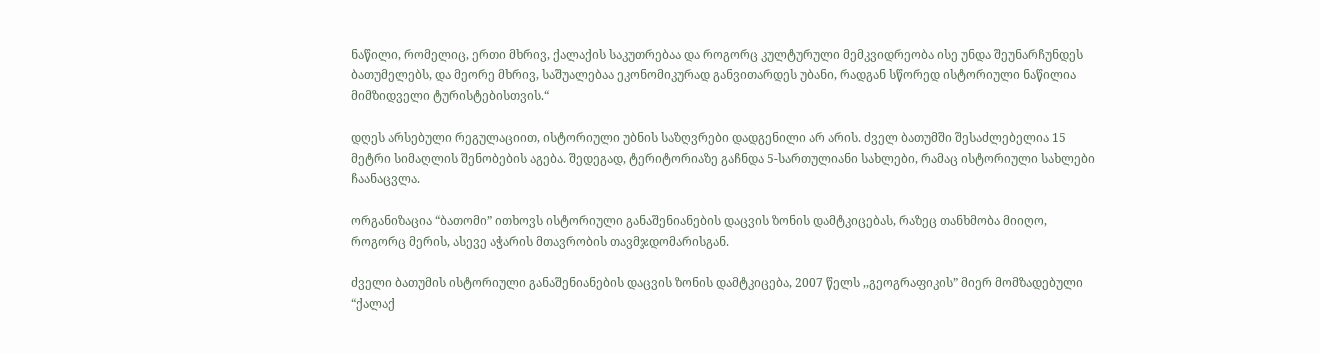ნაწილი, რომელიც, ერთი მხრივ, ქალაქის საკუთრებაა და როგორც კულტურული მემკვიდრეობა ისე უნდა შეუნარჩუნდეს ბათუმელებს, და მეორე მხრივ, საშუალებაა ეკონომიკურად განვითარდეს უბანი, რადგან სწორედ ისტორიული ნაწილია მიმზიდველი ტურისტებისთვის.“

დღეს არსებული რეგულაციით, ისტორიული უბნის საზღვრები დადგენილი არ არის. ძველ ბათუმში შესაძლებელია 15 მეტრი სიმაღლის შენობების აგება. შედეგად, ტერიტორიაზე გაჩნდა 5-სართულიანი სახლები, რამაც ისტორიული სახლები ჩაანაცვლა.

ორგანიზაცია “ბათომი” ითხოვს ისტორიული განაშენიანების დაცვის ზონის დამტკიცებას, რაზეც თანხმობა მიიღო, როგორც მერის, ასევე აჭარის მთავრობის თავმჯდომარისგან.

ძველი ბათუმის ისტორიული განაშენიანების დაცვის ზონის დამტკიცება, 2007 წელს ,,გეოგრაფიკის” მიერ მომზადებული “ქალაქ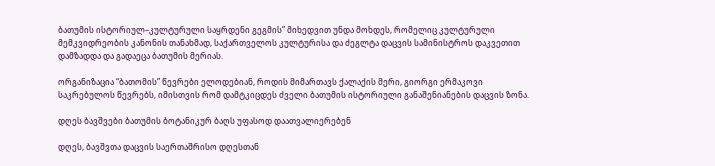ბათუმის ისტორიულ–კულტურული საყრდენი გეგმის” მიხედვით უნდა მოხდეს, რომელიც კულტურული მემკვიდრეობის კანონის თანახმად, საქართველოს კულტურისა და ძეგლტა დაცვის სამინისტროს დაკვეთით დამზადდა და გადაეცა ბათუმის მერიას.

ორგანიზაცია “ბათომის” წევრები ელოდებიან, როდის მიმართავს ქალაქის მერი, გიორგი ერმაკოვი საკრებულოს წევრებს, იმისთვის რომ დამტკიცდეს ძველი ბათუმის ისტორიული განაშენიანების დაცვის ზონა.

დღეს ბავშვები ბათუმის ბოტანიკურ ბაღს უფასოდ დაათვალიერებენ

დღეს, ბავშვთა დაცვის საერთაშრისო დღესთან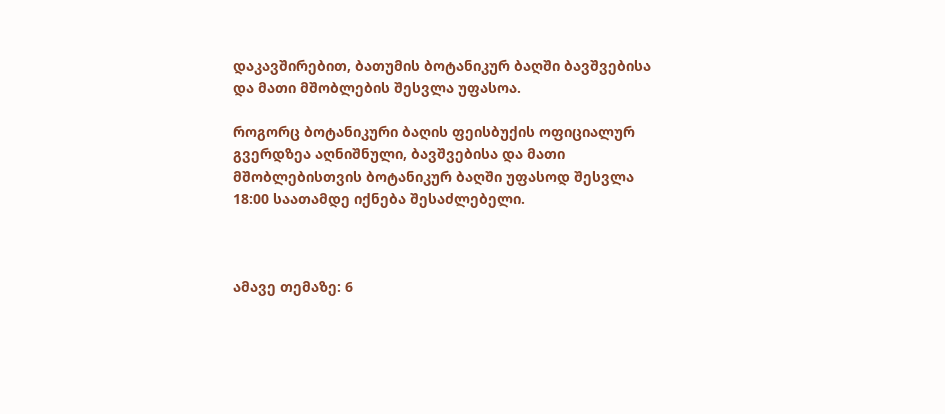დაკავშირებით, ბათუმის ბოტანიკურ ბაღში ბავშვებისა და მათი მშობლების შესვლა უფასოა.

როგორც ბოტანიკური ბაღის ფეისბუქის ოფიციალურ გვერდზეა აღნიშნული, ბავშვებისა და მათი მშობლებისთვის ბოტანიკურ ბაღში უფასოდ შესვლა 18:00 საათამდე იქნება შესაძლებელი.



ამავე თემაზე: 6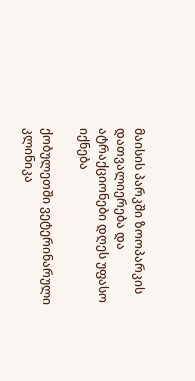მაისის პარკში ზოოპარკის დათვალიერება და ატრაქციონები დღეს უფასო იქნება

ქობულეთში ვეტერინარული კლინიკა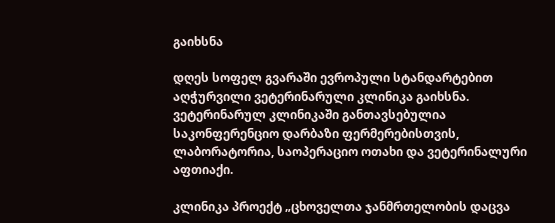გაიხსნა

დღეს სოფელ გვარაში ევროპული სტანდარტებით აღჭურვილი ვეტერინარული კლინიკა გაიხსნა. ვეტერინარულ კლინიკაში განთავსებულია საკონფერენციო დარბაზი ფერმერებისთვის, ლაბორატორია, საოპერაციო ოთახი და ვეტერინალური აფთიაქი.

კლინიკა პროექტ „ცხოველთა ჯანმრთელობის დაცვა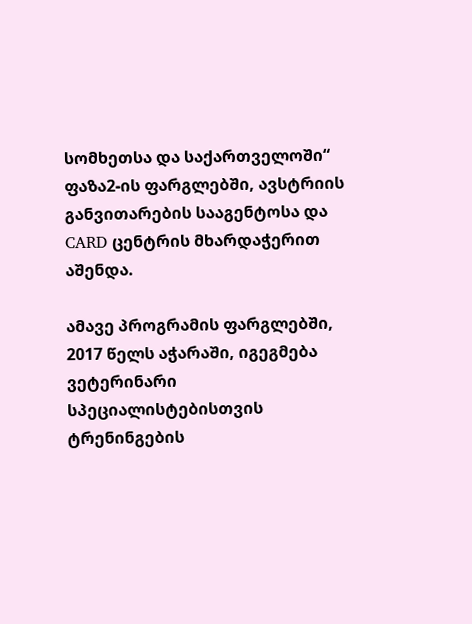სომხეთსა და საქართველოში“ ფაზა2-ის ფარგლებში, ავსტრიის განვითარების სააგენტოსა და CARD ცენტრის მხარდაჭერით აშენდა.

ამავე პროგრამის ფარგლებში, 2017 წელს აჭარაში, იგეგმება ვეტერინარი სპეციალისტებისთვის ტრენინგების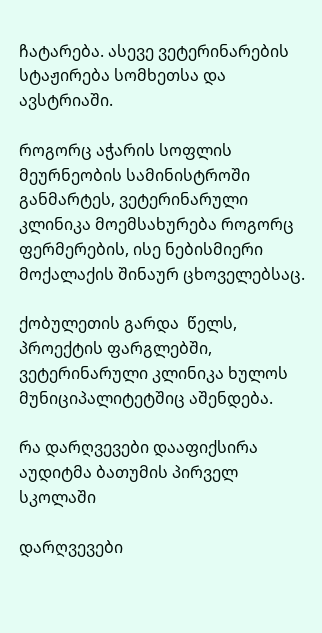ჩატარება. ასევე ვეტერინარების სტაჟირება სომხეთსა და ავსტრიაში.

როგორც აჭარის სოფლის მეურნეობის სამინისტროში განმარტეს, ვეტერინარული კლინიკა მოემსახურება როგორც ფერმერების, ისე ნებისმიერი მოქალაქის შინაურ ცხოველებსაც.

ქობულეთის გარდა  წელს, პროექტის ფარგლებში, ვეტერინარული კლინიკა ხულოს მუნიციპალიტეტშიც აშენდება.

რა დარღვევები დააფიქსირა აუდიტმა ბათუმის პირველ სკოლაში

დარღვევები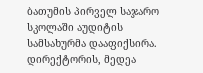ბათუმის პირველ საჯარო სკოლაში აუდიტის სამსახურმა დააფიქსირა. დირექტორის, მედეა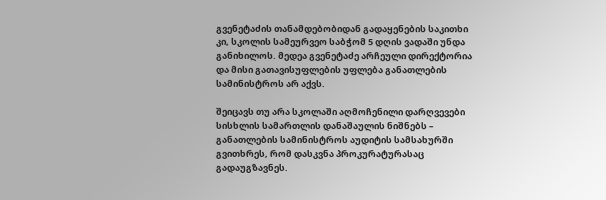გვენეტაძის თანამდებობიდან გადაყენების საკითხი კი, სკოლის სამეურვეო საბჭომ 5 დღის ვადაში უნდა განიხილოს. მედეა გვენეტაძე არჩეული დირექტორია და მისი გათავისუფლების უფლება განათლების სამინისტროს არ აქვს.

შეიცავს თუ არა სკოლაში აღმოჩენილი დარღვევები სისხლის სამართლის დანაშაულის ნიშნებს – განათლების სამინისტროს აუდიტის სამსახურში გვითხრეს, რომ დასკვნა პროკურატურასაც გადაუგზავნეს.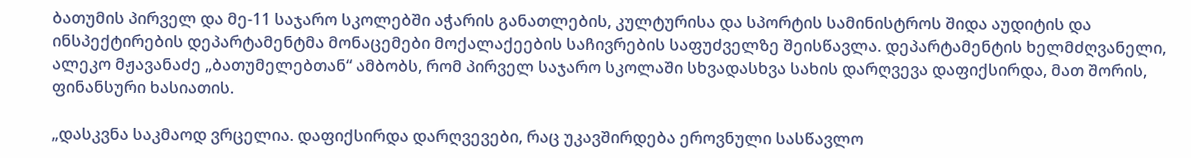ბათუმის პირველ და მე-11 საჯარო სკოლებში აჭარის განათლების, კულტურისა და სპორტის სამინისტროს შიდა აუდიტის და ინსპექტირების დეპარტამენტმა მონაცემები მოქალაქეების საჩივრების საფუძველზე შეისწავლა. დეპარტამენტის ხელმძღვანელი, ალეკო მჟავანაძე „ბათუმელებთან“ ამბობს, რომ პირველ საჯარო სკოლაში სხვადასხვა სახის დარღვევა დაფიქსირდა, მათ შორის, ფინანსური ხასიათის.

„დასკვნა საკმაოდ ვრცელია. დაფიქსირდა დარღვევები, რაც უკავშირდება ეროვნული სასწავლო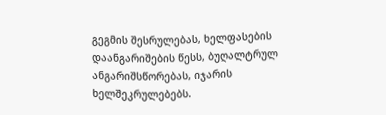გეგმის შესრულებას, ხელფასების დაანგარიშების წესს, ბუღალტრულ ანგარიშსწორებას, იჯარის ხელშეკრულებებს.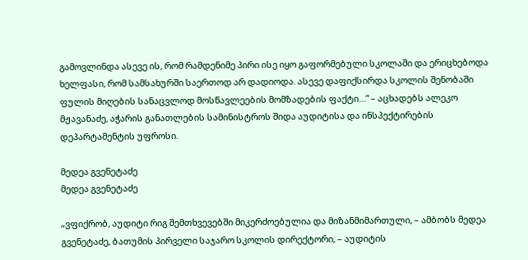გამოვლინდა ასევე ის, რომ რამდენიმე პირი ისე იყო გაფორმებული სკოლაში და ერიცხებოდა ხელფასი, რომ სამსახურში საერთოდ არ დადიოდა. ასევე დაფიქსირდა სკოლის შენობაში ფულის მიღების სანაცვლოდ მოსწავლეების მომზადების ფაქტი…“ – აცხადებს ალეკო მჟავანაძე, აჭარის განათლების სამინისტროს შიდა აუდიტისა და ინსპექტირების დეპარტამენტის უფროსი.

მედეა გვენეტაძე
მედეა გვენეტაძე

„ვფიქრობ, აუდიტი რიგ შემთხვევებში მიკერძოებულია და მიზანმიმართული, – ამბობს მედეა გვენეტაძე, ბათუმის პირველი საჯარო სკოლის დირექტორი, – აუდიტის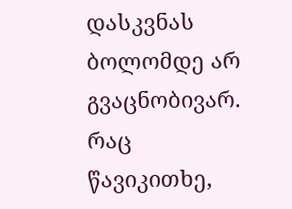დასკვნას ბოლომდე არ გვაცნობივარ. რაც წავიკითხე,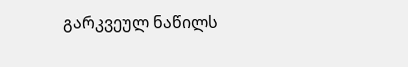გარკვეულ ნაწილს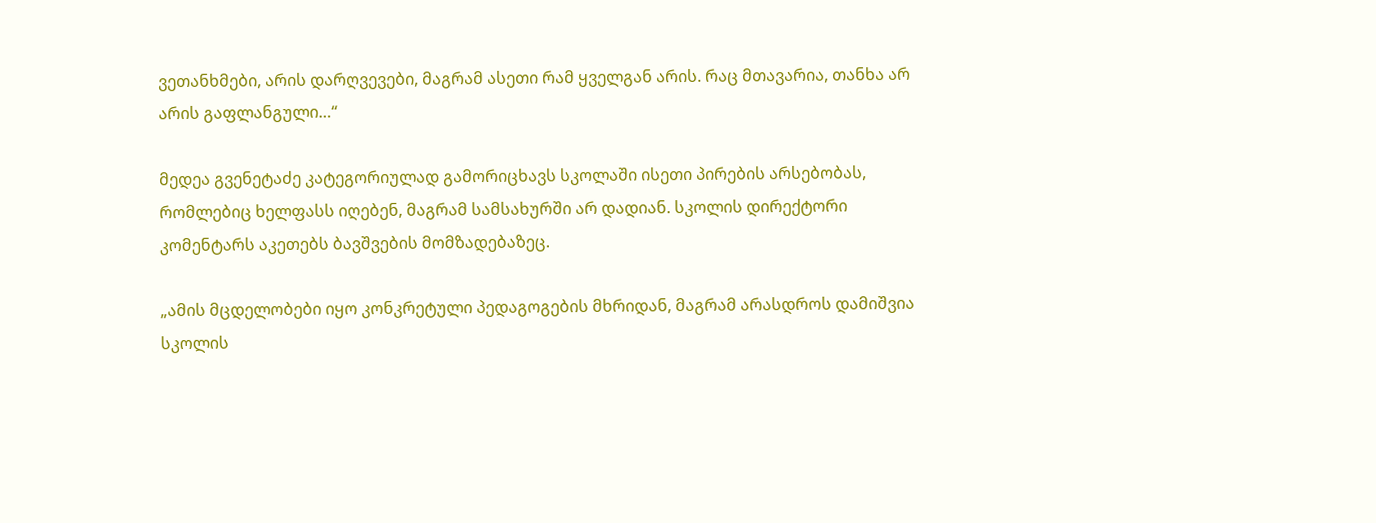ვეთანხმები, არის დარღვევები, მაგრამ ასეთი რამ ყველგან არის. რაც მთავარია, თანხა არ არის გაფლანგული…“

მედეა გვენეტაძე კატეგორიულად გამორიცხავს სკოლაში ისეთი პირების არსებობას, რომლებიც ხელფასს იღებენ, მაგრამ სამსახურში არ დადიან. სკოლის დირექტორი კომენტარს აკეთებს ბავშვების მომზადებაზეც.

„ამის მცდელობები იყო კონკრეტული პედაგოგების მხრიდან, მაგრამ არასდროს დამიშვია სკოლის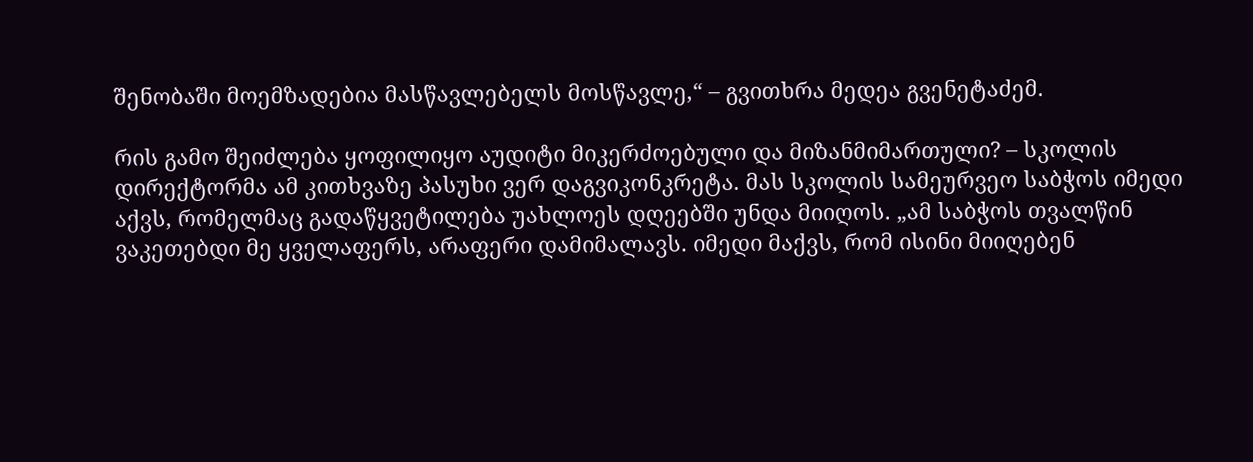შენობაში მოემზადებია მასწავლებელს მოსწავლე,“ – გვითხრა მედეა გვენეტაძემ.

რის გამო შეიძლება ყოფილიყო აუდიტი მიკერძოებული და მიზანმიმართული? – სკოლის დირექტორმა ამ კითხვაზე პასუხი ვერ დაგვიკონკრეტა. მას სკოლის სამეურვეო საბჭოს იმედი აქვს, რომელმაც გადაწყვეტილება უახლოეს დღეებში უნდა მიიღოს. „ამ საბჭოს თვალწინ ვაკეთებდი მე ყველაფერს, არაფერი დამიმალავს. იმედი მაქვს, რომ ისინი მიიღებენ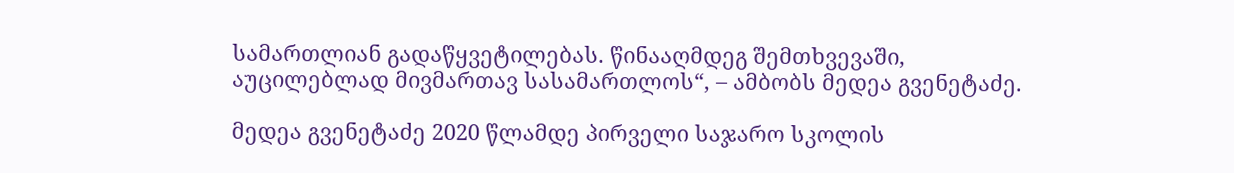სამართლიან გადაწყვეტილებას. წინააღმდეგ შემთხვევაში, აუცილებლად მივმართავ სასამართლოს“, – ამბობს მედეა გვენეტაძე.

მედეა გვენეტაძე 2020 წლამდე პირველი საჯარო სკოლის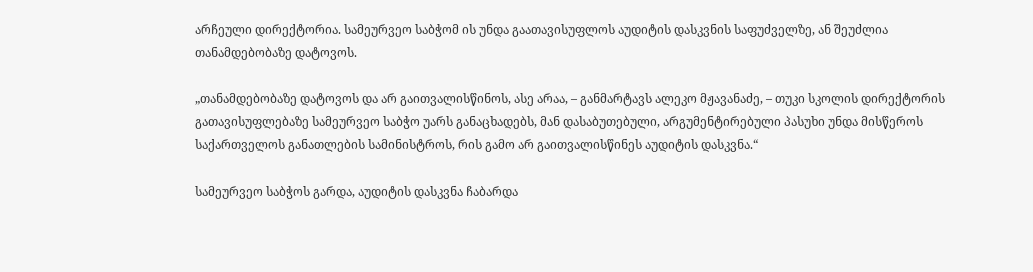არჩეული დირექტორია. სამეურვეო საბჭომ ის უნდა გაათავისუფლოს აუდიტის დასკვნის საფუძველზე, ან შეუძლია თანამდებობაზე დატოვოს.

„თანამდებობაზე დატოვოს და არ გაითვალისწინოს, ასე არაა, – განმარტავს ალეკო მჟავანაძე, – თუკი სკოლის დირექტორის გათავისუფლებაზე სამეურვეო საბჭო უარს განაცხადებს, მან დასაბუთებული, არგუმენტირებული პასუხი უნდა მისწეროს საქართველოს განათლების სამინისტროს, რის გამო არ გაითვალისწინეს აუდიტის დასკვნა.“

სამეურვეო საბჭოს გარდა, აუდიტის დასკვნა ჩაბარდა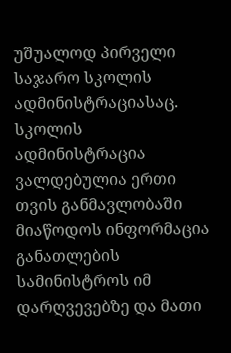უშუალოდ პირველი საჯარო სკოლის ადმინისტრაციასაც. სკოლის ადმინისტრაცია ვალდებულია ერთი თვის განმავლობაში მიაწოდოს ინფორმაცია განათლების სამინისტროს იმ დარღვევებზე და მათი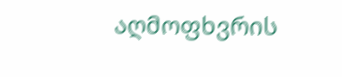აღმოფხვრის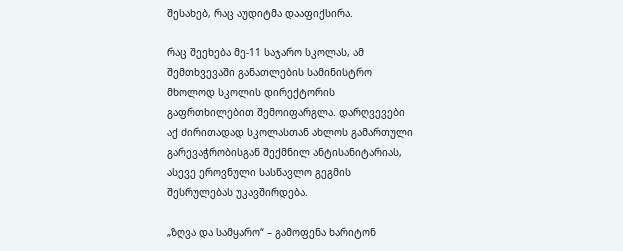შესახებ, რაც აუდიტმა დააფიქსირა.

რაც შეეხება მე-11 საჯარო სკოლას, ამ შემთხვევაში განათლების სამინისტრო მხოლოდ სკოლის დირექტორის გაფრთხილებით შემოიფარგლა. დარღვევები აქ ძირითადად სკოლასთან ახლოს გამართული გარევაჭრობისგან შექმნილ ანტისანიტარიას, ასევე ეროვნული სასწავლო გეგმის შესრულებას უკავშირდება.

„ზღვა და სამყარო“ – გამოფენა ხარიტონ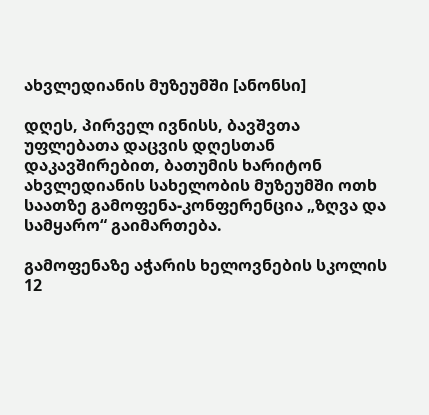ახვლედიანის მუზეუმში [ანონსი]

დღეს, პირველ ივნისს, ბავშვთა უფლებათა დაცვის დღესთან დაკავშირებით, ბათუმის ხარიტონ ახვლედიანის სახელობის მუზეუმში ოთხ საათზე გამოფენა-კონფერენცია „ზღვა და სამყარო“ გაიმართება.

გამოფენაზე აჭარის ხელოვნების სკოლის 12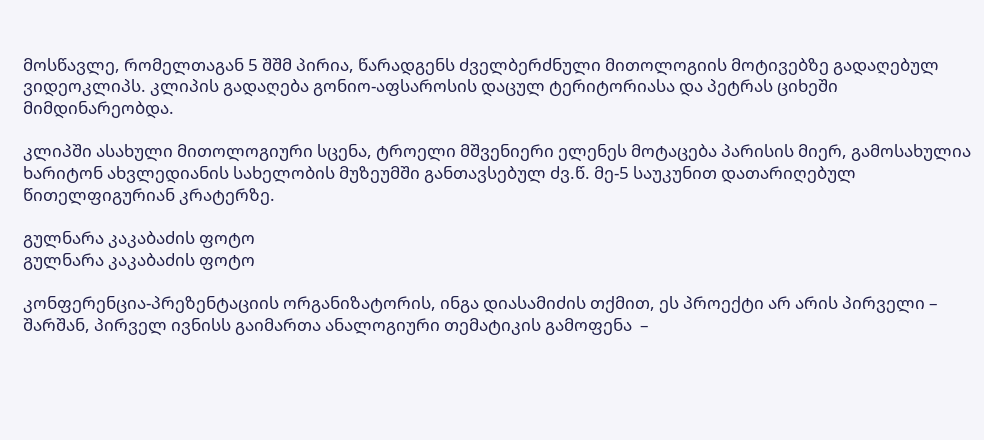მოსწავლე, რომელთაგან 5 შშმ პირია, წარადგენს ძველბერძნული მითოლოგიის მოტივებზე გადაღებულ ვიდეოკლიპს. კლიპის გადაღება გონიო-აფსაროსის დაცულ ტერიტორიასა და პეტრას ციხეში მიმდინარეობდა.

კლიპში ასახული მითოლოგიური სცენა, ტროელი მშვენიერი ელენეს მოტაცება პარისის მიერ, გამოსახულია ხარიტონ ახვლედიანის სახელობის მუზეუმში განთავსებულ ძვ.წ. მე-5 საუკუნით დათარიღებულ წითელფიგურიან კრატერზე.

გულნარა კაკაბაძის ფოტო
გულნარა კაკაბაძის ფოტო

კონფერენცია-პრეზენტაციის ორგანიზატორის, ინგა დიასამიძის თქმით, ეს პროექტი არ არის პირველი – შარშან, პირველ ივნისს გაიმართა ანალოგიური თემატიკის გამოფენა  –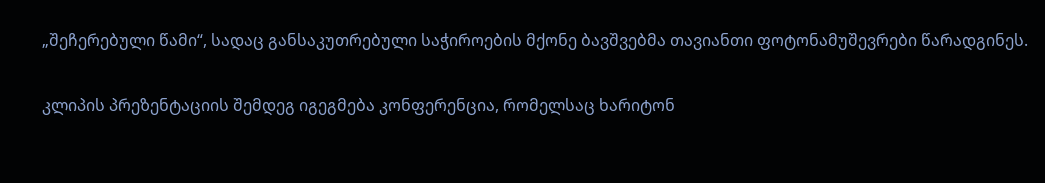„შეჩერებული წამი“, სადაც განსაკუთრებული საჭიროების მქონე ბავშვებმა თავიანთი ფოტონამუშევრები წარადგინეს.

კლიპის პრეზენტაციის შემდეგ იგეგმება კონფერენცია, რომელსაც ხარიტონ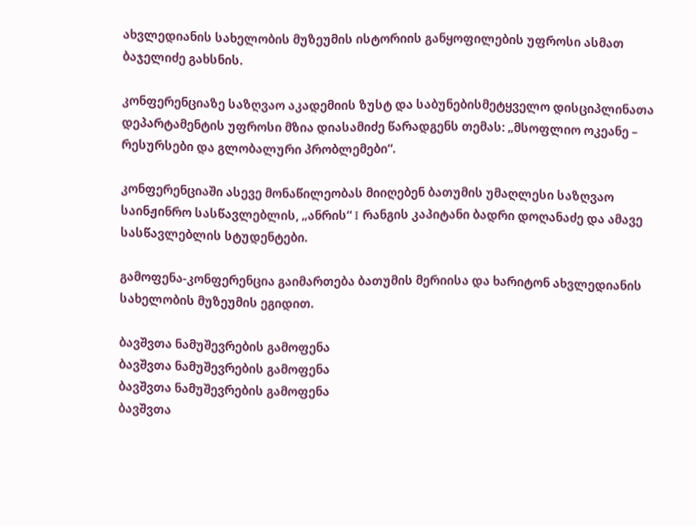ახვლედიანის სახელობის მუზეუმის ისტორიის განყოფილების უფროსი ასმათ ბაჯელიძე გახსნის.

კონფერენციაზე საზღვაო აკადემიის ზუსტ და საბუნებისმეტყველო დისციპლინათა დეპარტამენტის უფროსი მზია დიასამიძე წარადგენს თემას: „მსოფლიო ოკეანე – რესურსები და გლობალური პრობლემები“.

კონფერენციაში ასევე მონაწილეობას მიიღებენ ბათუმის უმაღლესი საზღვაო საინჟინრო სასწავლებლის, „ანრის“ I რანგის კაპიტანი ბადრი დოღანაძე და ამავე სასწავლებლის სტუდენტები.

გამოფენა-კონფერენცია გაიმართება ბათუმის მერიისა და ხარიტონ ახვლედიანის სახელობის მუზეუმის ეგიდით.

ბავშვთა ნამუშევრების გამოფენა
ბავშვთა ნამუშევრების გამოფენა
ბავშვთა ნამუშევრების გამოფენა
ბავშვთა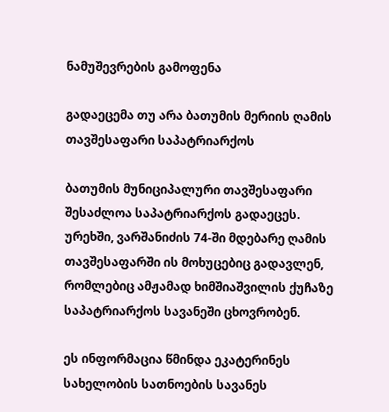ნამუშევრების გამოფენა

გადაეცემა თუ არა ბათუმის მერიის ღამის თავშესაფარი საპატრიარქოს

ბათუმის მუნიციპალური თავშესაფარი შესაძლოა საპატრიარქოს გადაეცეს. ურეხში, ვარშანიძის 74-ში მდებარე ღამის თავშესაფარში ის მოხუცებიც გადავლენ, რომლებიც ამჟამად ხიმშიაშვილის ქუჩაზე საპატრიარქოს სავანეში ცხოვრობენ.

ეს ინფორმაცია წმინდა ეკატერინეს სახელობის სათნოების სავანეს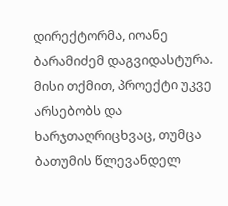დირექტორმა, იოანე ბარამიძემ დაგვიდასტურა. მისი თქმით, პროექტი უკვე არსებობს და ხარჯთაღრიცხვაც, თუმცა ბათუმის წლევანდელ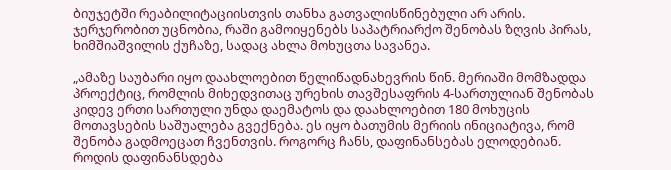ბიუჯეტში რეაბილიტაციისთვის თანხა გათვალისწინებული არ არის. ჯერჯერობით უცნობია, რაში გამოიყენებს საპატრიარქო შენობას ზღვის პირას, ხიმშიაშვილის ქუჩაზე, სადაც ახლა მოხუცთა სავანეა.

„ამაზე საუბარი იყო დაახლოებით წელიწადნახევრის წინ. მერიაში მომზადდა პროექტიც, რომლის მიხედვითაც ურეხის თავშესაფრის 4-სართულიან შენობას კიდევ ერთი სართული უნდა დაემატოს და დაახლოებით 180 მოხუცის მოთავსების საშუალება გვექნება. ეს იყო ბათუმის მერიის ინიციატივა, რომ შენობა გადმოეცათ ჩვენთვის. როგორც ჩანს, დაფინანსებას ელოდებიან. როდის დაფინანსდება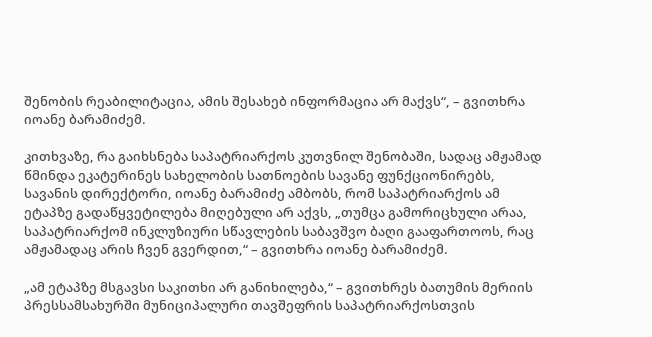შენობის რეაბილიტაცია, ამის შესახებ ინფორმაცია არ მაქვს“, – გვითხრა იოანე ბარამიძემ.

კითხვაზე, რა გაიხსნება საპატრიარქოს კუთვნილ შენობაში, სადაც ამჟამად წმინდა ეკატერინეს სახელობის სათნოების სავანე ფუნქციონირებს, სავანის დირექტორი, იოანე ბარამიძე ამბობს, რომ საპატრიარქოს ამ ეტაპზე გადაწყვეტილება მიღებული არ აქვს, „თუმცა გამორიცხული არაა, საპატრიარქომ ინკლუზიური სწავლების საბავშვო ბაღი გააფართოოს, რაც ამჟამადაც არის ჩვენ გვერდით,“ – გვითხრა იოანე ბარამიძემ.

„ამ ეტაპზე მსგავსი საკითხი არ განიხილება,“ – გვითხრეს ბათუმის მერიის პრესსამსახურში მუნიციპალური თავშეფრის საპატრიარქოსთვის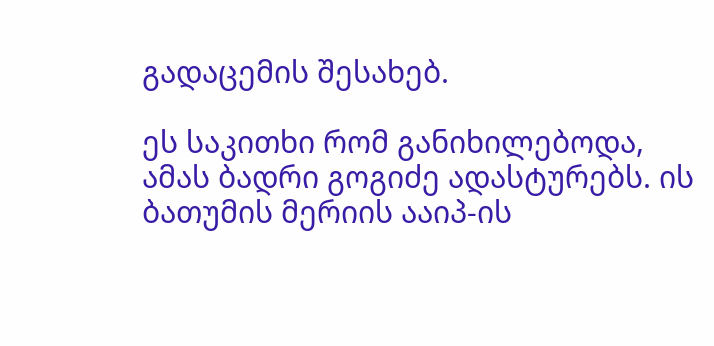გადაცემის შესახებ.

ეს საკითხი რომ განიხილებოდა, ამას ბადრი გოგიძე ადასტურებს. ის ბათუმის მერიის ააიპ-ის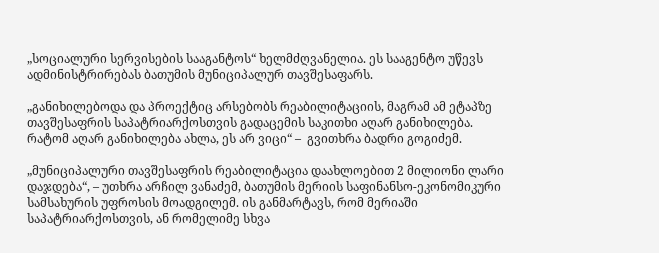„სოციალური სერვისების სააგანტოს“ ხელმძღვანელია. ეს სააგენტო უწევს ადმინისტრირებას ბათუმის მუნიციპალურ თავშესაფარს.

„განიხილებოდა და პროექტიც არსებობს რეაბილიტაციის, მაგრამ ამ ეტაპზე თავშესაფრის საპატრიარქოსთვის გადაცემის საკითხი აღარ განიხილება. რატომ აღარ განიხილება ახლა, ეს არ ვიცი“ –  გვითხრა ბადრი გოგიძემ.

„მუნიციპალური თავშესაფრის რეაბილიტაცია დაახლოებით 2 მილიონი ლარი დაჯდება“, – უთხრა არჩილ ვანაძემ, ბათუმის მერიის საფინანსო-ეკონომიკური სამსახურის უფროსის მოადგილემ. ის განმარტავს, რომ მერიაში საპატრიარქოსთვის, ან რომელიმე სხვა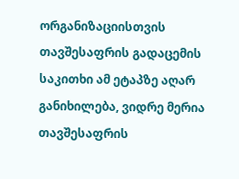ორგანიზაციისთვის თავშესაფრის გადაცემის საკითხი ამ ეტაპზე აღარ განიხილება, ვიდრე მერია თავშესაფრის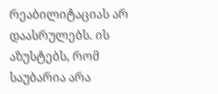რეაბილიტაციას არ დაასრულებს. ის აზუსტებს, რომ საუბარია არა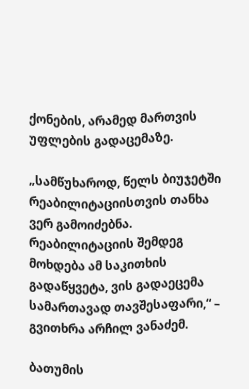ქონების, არამედ მართვის უფლების გადაცემაზე.

„სამწუხაროდ, წელს ბიუჯეტში რეაბილიტაციისთვის თანხა ვერ გამოიძებნა. რეაბილიტაციის შემდეგ მოხდება ამ საკითხის გადაწყვეტა, ვის გადაეცემა სამართავად თავშესაფარი,“ – გვითხრა არჩილ ვანაძემ.

ბათუმის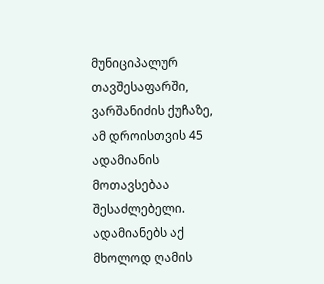მუნიციპალურ თავშესაფარში, ვარშანიძის ქუჩაზე, ამ დროისთვის 45 ადამიანის მოთავსებაა შესაძლებელი. ადამიანებს აქ მხოლოდ ღამის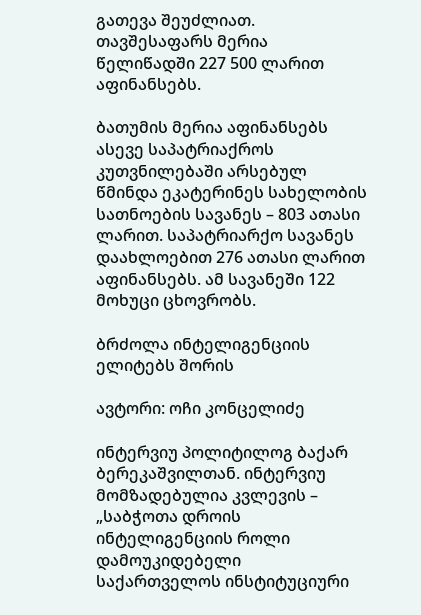გათევა შეუძლიათ. თავშესაფარს მერია წელიწადში 227 500 ლარით აფინანსებს.

ბათუმის მერია აფინანსებს ასევე საპატრიაქროს კუთვნილებაში არსებულ წმინდა ეკატერინეს სახელობის სათნოების სავანეს – 803 ათასი ლარით. საპატრიარქო სავანეს დაახლოებით 276 ათასი ლარით აფინანსებს. ამ სავანეში 122 მოხუცი ცხოვრობს.

ბრძოლა ინტელიგენციის ელიტებს შორის

ავტორი: ოჩი კონცელიძე

ინტერვიუ პოლიტილოგ ბაქარ ბერეკაშვილთან. ინტერვიუ მომზადებულია კვლევის – „საბჭოთა დროის ინტელიგენციის როლი დამოუკიდებელი საქართველოს ინსტიტუციური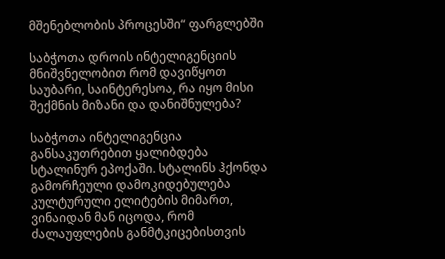მშენებლობის პროცესში“ ფარგლებში

საბჭოთა დროის ინტელიგენციის მნიშვნელობით რომ დავიწყოთ საუბარი, საინტერესოა, რა იყო მისი შექმნის მიზანი და დანიშნულება?

საბჭოთა ინტელიგენცია განსაკუთრებით ყალიბდება სტალინურ ეპოქაში. სტალინს ჰქონდა გამორჩეული დამოკიდებულება კულტურული ელიტების მიმართ, ვინაიდან მან იცოდა, რომ ძალაუფლების განმტკიცებისთვის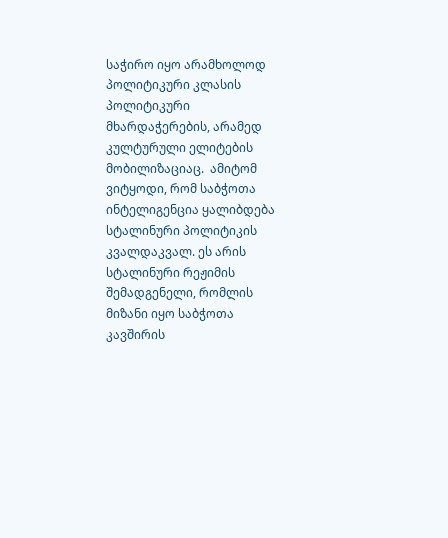საჭირო იყო არამხოლოდ პოლიტიკური კლასის პოლიტიკური მხარდაჭერების, არამედ კულტურული ელიტების მობილიზაციაც.  ამიტომ ვიტყოდი, რომ საბჭოთა ინტელიგენცია ყალიბდება სტალინური პოლიტიკის კვალდაკვალ. ეს არის სტალინური რეჟიმის შემადგენელი, რომლის მიზანი იყო საბჭოთა კავშირის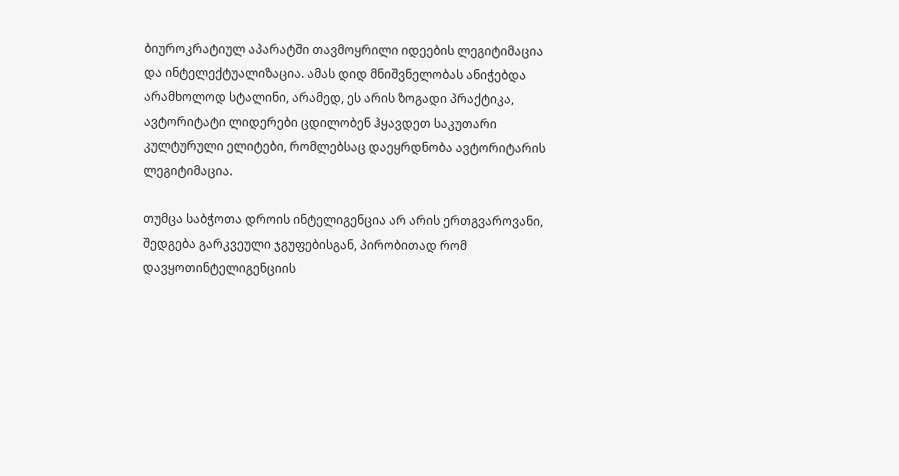ბიუროკრატიულ აპარატში თავმოყრილი იდეების ლეგიტიმაცია და ინტელექტუალიზაცია. ამას დიდ მნიშვნელობას ანიჭებდა არამხოლოდ სტალინი, არამედ, ეს არის ზოგადი პრაქტიკა, ავტორიტატი ლიდერები ცდილობენ ჰყავდეთ საკუთარი კულტურული ელიტები, რომლებსაც დაეყრდნობა ავტორიტარის ლეგიტიმაცია.

თუმცა საბჭოთა დროის ინტელიგენცია არ არის ერთგვაროვანი, შედგება გარკვეული ჯგუფებისგან, პირობითად რომ დავყოთინტელიგენციის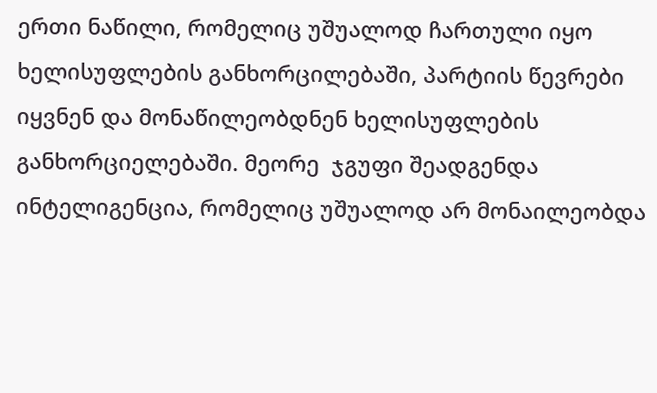ერთი ნაწილი, რომელიც უშუალოდ ჩართული იყო ხელისუფლების განხორცილებაში, პარტიის წევრები იყვნენ და მონაწილეობდნენ ხელისუფლების განხორციელებაში. მეორე  ჯგუფი შეადგენდა ინტელიგენცია, რომელიც უშუალოდ არ მონაილეობდა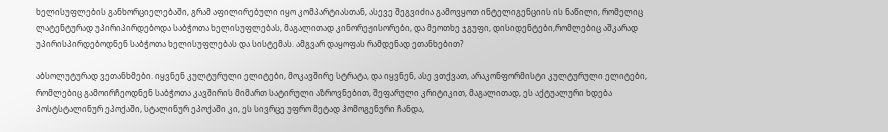ხელისუფლების განხორციელებაში, გრამ აფილირებული იყო კომპარტიასთან, ასევე შეგვიძია გამოვყოთ ინტელიგენციის ის ნაწილი, რომელიც ლატენტურად უპირიპირდებოდა საბჭოთა ხელისუფლებას, მაგალითად კინორეჟისორები, და მეოთხე ჯგუფი, დისიდენტები,რომლებიც აშკარად უპირისპირდებოდნენ საბჭოთა ხელისუფლებას და სისტემას. ამგვარ დაყოფას რამდენად ეთანხებით?

აბსოლუტურად ვეთანხმები. იყვნენ კულტურული ელიტები, მოკავშირე სტრატა, და იყვნენ, ასე ვთქვათ, არაკონფორმისტი კულტურული ელიტები, რომლებიც გამოირჩეოდნენ საბჭოთა კავშირის მიმართ სატირული აზროვნებით, შეფარული კრიტიკით, მაგალითად, ეს აქტუალური ხდება პოსტსტალინურ ეპოქაში, სტალინურ ეპოქაში კი, ეს სივრცე უფრო მეტად ჰომოგენური ჩანდა,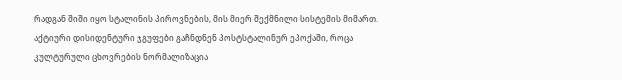რადგან შიში იყო სტალინის პიროვნების, მის მიერ შექმნილი სისტემის მიმართ. აქტიური დისიდენტური ჯგუფები გაჩნდნენ პოსტსტალინურ ეპოქაში, როცა  კულტურული ცხოვრების ნორმალიზაცია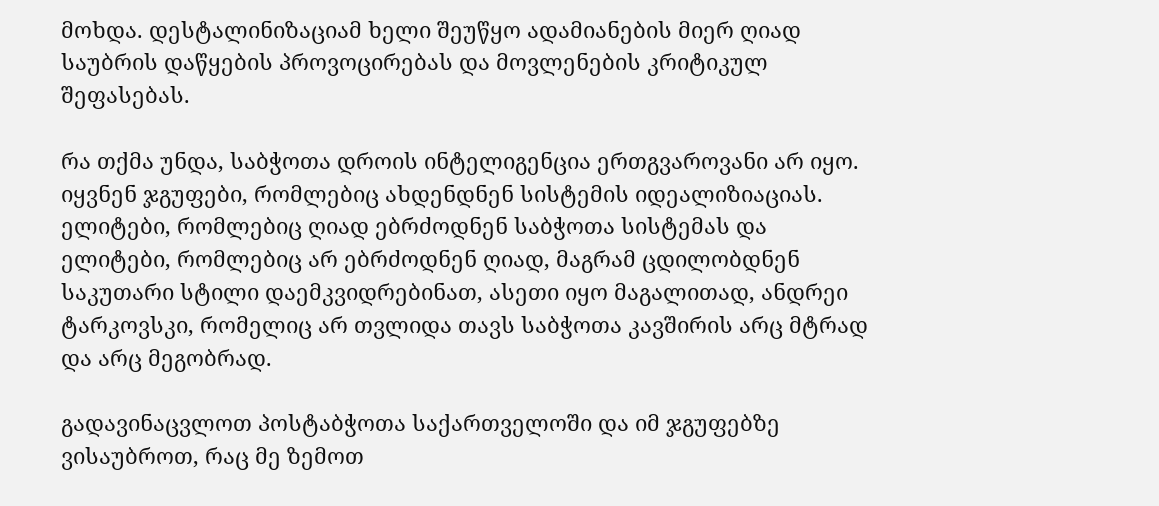მოხდა. დესტალინიზაციამ ხელი შეუწყო ადამიანების მიერ ღიად საუბრის დაწყების პროვოცირებას და მოვლენების კრიტიკულ შეფასებას.

რა თქმა უნდა, საბჭოთა დროის ინტელიგენცია ერთგვაროვანი არ იყო. იყვნენ ჯგუფები, რომლებიც ახდენდნენ სისტემის იდეალიზიაციას. ელიტები, რომლებიც ღიად ებრძოდნენ საბჭოთა სისტემას და ელიტები, რომლებიც არ ებრძოდნენ ღიად, მაგრამ ცდილობდნენ საკუთარი სტილი დაემკვიდრებინათ, ასეთი იყო მაგალითად, ანდრეი ტარკოვსკი, რომელიც არ თვლიდა თავს საბჭოთა კავშირის არც მტრად და არც მეგობრად.

გადავინაცვლოთ პოსტაბჭოთა საქართველოში და იმ ჯგუფებზე ვისაუბროთ, რაც მე ზემოთ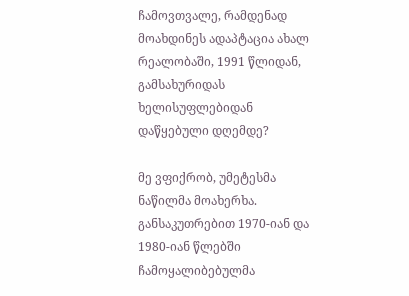ჩამოვთვალე, რამდენად მოახდინეს ადაპტაცია ახალ რეალობაში, 1991 წლიდან, გამსახურიდას ხელისუფლებიდან დაწყებული დღემდე?

მე ვფიქრობ, უმეტესმა ნაწილმა მოახერხა. განსაკუთრებით 1970-იან და 1980-იან წლებში ჩამოყალიბებულმა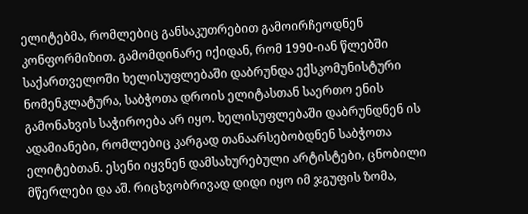ელიტებმა, რომლებიც განსაკუთრებით გამოირჩეოდნენ კონფორმიზით. გამომდინარე იქიდან, რომ 1990-იან წლებში საქართველოში ხელისუფლებაში დაბრუნდა ექსკომუნისტური ნომენკლატურა, საბჭოთა დროის ელიტასთან საერთო ენის გამონახვის საჭიროება არ იყო. ხელისუფლებაში დაბრუნდნენ ის ადამიანები, რომლებიც კარგად თანაარსებობდნენ საბჭოთა ელიტებთან. ესენი იყვნენ დამსახურებული არტისტები, ცნობილი მწერლები და აშ. რიცხვობრივად დიდი იყო იმ ჯგუფის ზომა,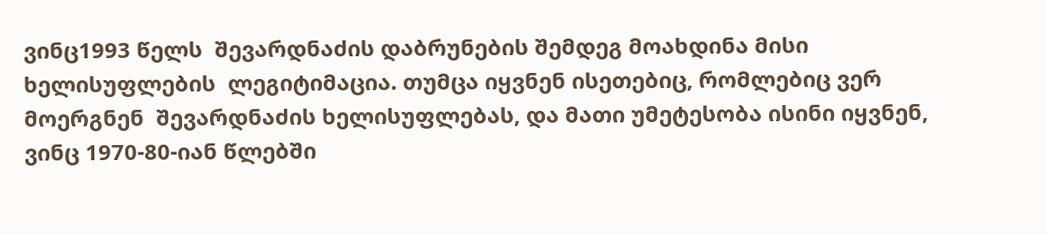ვინც1993 წელს  შევარდნაძის დაბრუნების შემდეგ მოახდინა მისი ხელისუფლების  ლეგიტიმაცია. თუმცა იყვნენ ისეთებიც, რომლებიც ვერ მოერგნენ  შევარდნაძის ხელისუფლებას, და მათი უმეტესობა ისინი იყვნენ, ვინც 1970-80-იან წლებში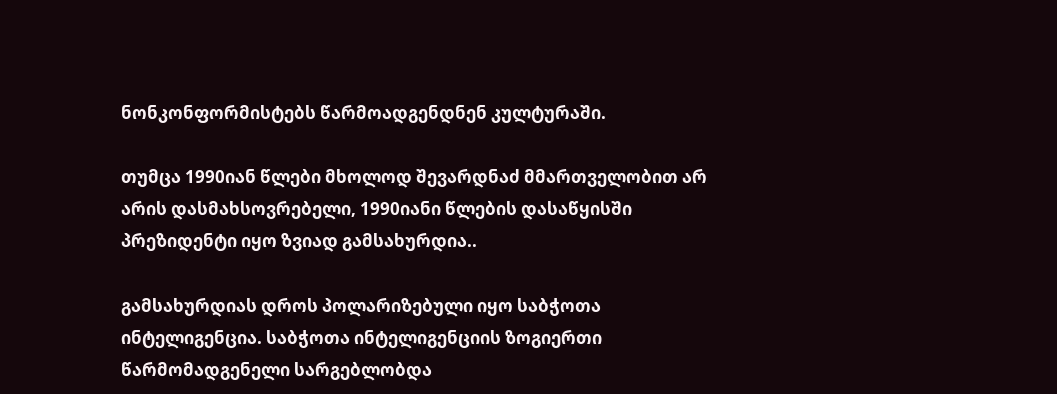ნონკონფორმისტებს წარმოადგენდნენ კულტურაში.

თუმცა 1990იან წლები მხოლოდ შევარდნაძ მმართველობით არ არის დასმახსოვრებელი, 1990იანი წლების დასაწყისში პრეზიდენტი იყო ზვიად გამსახურდია..

გამსახურდიას დროს პოლარიზებული იყო საბჭოთა ინტელიგენცია. საბჭოთა ინტელიგენციის ზოგიერთი წარმომადგენელი სარგებლობდა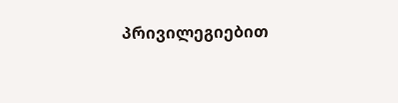პრივილეგიებით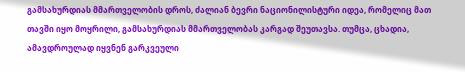გამსახურდიას მმართველობის დროს, ძალიან ბევრი ნაციონილისტური იდეა, რომელიც მათ თავში იყო მოყრილი, გამსახურდიას მმართველობას კარგად შეუთავსა. თუმცა, ცხადია, ამავდროულად იყვნენ გარკვეული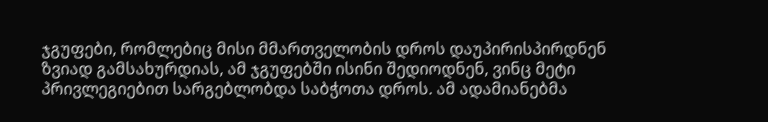ჯგუფები, რომლებიც მისი მმართველობის დროს დაუპირისპირდნენ ზვიად გამსახურდიას, ამ ჯგუფებში ისინი შედიოდნენ, ვინც მეტი პრივლეგიებით სარგებლობდა საბჭოთა დროს. ამ ადამიანებმა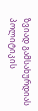ზვიად გამსახურდიას პოლიტიკის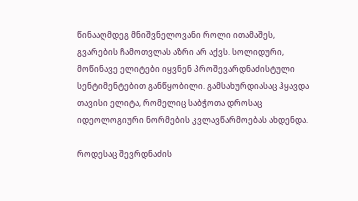წინააღმდეგ მნიშვნელოვანი როლი ითამაშეს, გვარების ჩამოთვლას აზრი არ აქვს. სოლიდური, მოწინავე ელიტები იყვნენ პროშევარდნაძისტული სენტიმენტებით განწყობილი. გამსახურდიასაც ჰყავდა თავისი ელიტა, რომელიც საბჭოთა დროსაც იდეოლოგიური ნორმების კვლავწარმოებას ახდენდა.

როდესაც შევრდნაძის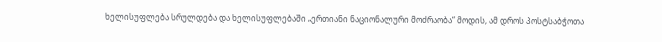ხელისუფლება სრულდება და ხელისუფლებაში „ერთიანი ნაციონალური მოძრაობა“ მოდის, ამ დროს პოსტსაბჭოთა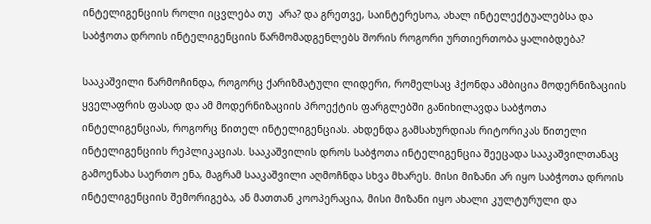ინტელიგენციის როლი იცვლება თუ  არა? და გრეთვე, საინტერესოა, ახალ ინტელექტუალებსა და საბჭოთა დროის ინტელიგენციის წარმომადგენლებს შორის როგორი ურთიერთობა ყალიბდება?

სააკაშვილი წარმოჩინდა, როგორც ქარიზმატული ლიდერი, რომელსაც ჰქონდა ამბიცია მოდერნიზაციის ყველაფრის ფასად და ამ მოდერნიზაციის პროექტის ფარგლებში განიხილავდა საბჭოთა ინტელიგენციას, როგორც წითელ ინტელიგენციას. ახდენდა გამსახურდიას რიტორიკას წითელი ინტელიგენციის რეპლიკაციას. სააკაშვილის დროს საბჭოთა ინტელიგენცია შეეცადა სააკაშვილთანაც გამოენახა საერთო ენა, მაგრამ სააკაშვილი აღმოჩნდა სხვა მხარეს. მისი მიზანი არ იყო საბჭოთა დროის ინტელიგენციის შემორიგება, ან მათთან კოოპერაცია, მისი მიზანი იყო ახალი კულტურული და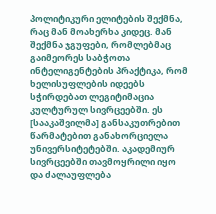პოლიტიკური ელიტების შექმნა, რაც მან მოახერხა კიდეც. მან შექმნა ჯგუფები, რომლებმაც გაიმეორეს საბჭოთა ინტელიგენტების პრაქტიკა, რომ ხელისუფლების იდეებს სჭირდებათ ლეგიტიმაცია კულტურულ სივრცეებში. ეს  [სააკაშვილმა] განსაკუთრებით წარმატებით განახორციელა უნივერსიტეტებში. აკადემიურ სივრცეებში თავმოყრილი იყო და ძალაუფლება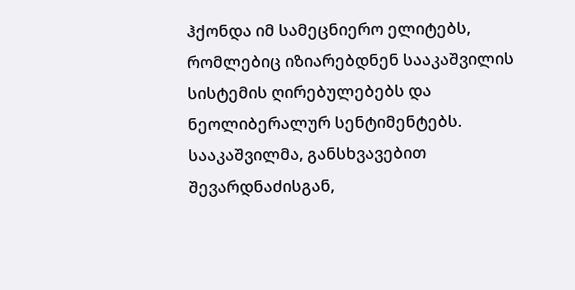ჰქონდა იმ სამეცნიერო ელიტებს, რომლებიც იზიარებდნენ სააკაშვილის სისტემის ღირებულებებს და ნეოლიბერალურ სენტიმენტებს. სააკაშვილმა, განსხვავებით შევარდნაძისგან,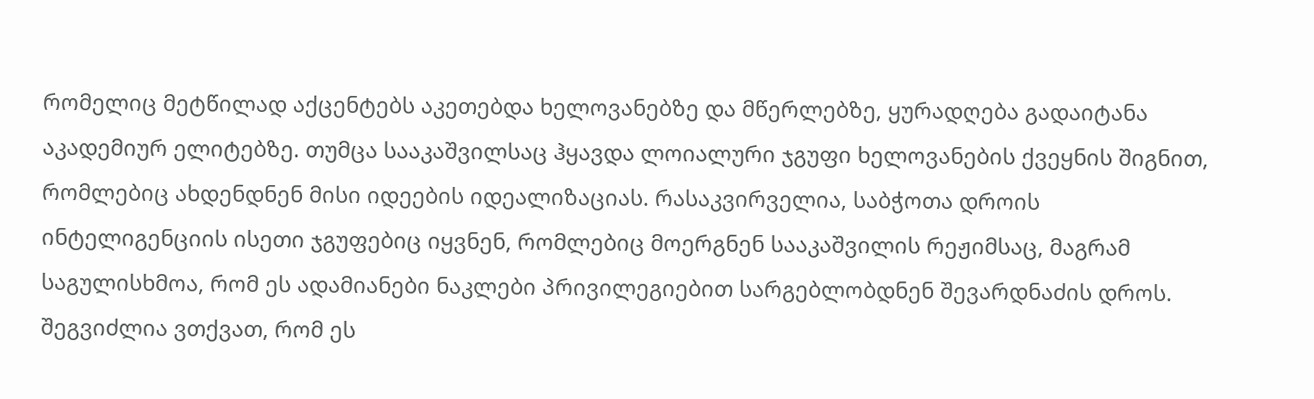რომელიც მეტწილად აქცენტებს აკეთებდა ხელოვანებზე და მწერლებზე, ყურადღება გადაიტანა აკადემიურ ელიტებზე. თუმცა სააკაშვილსაც ჰყავდა ლოიალური ჯგუფი ხელოვანების ქვეყნის შიგნით, რომლებიც ახდენდნენ მისი იდეების იდეალიზაციას. რასაკვირველია, საბჭოთა დროის ინტელიგენციის ისეთი ჯგუფებიც იყვნენ, რომლებიც მოერგნენ სააკაშვილის რეჟიმსაც, მაგრამ საგულისხმოა, რომ ეს ადამიანები ნაკლები პრივილეგიებით სარგებლობდნენ შევარდნაძის დროს. შეგვიძლია ვთქვათ, რომ ეს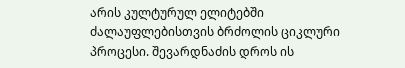არის კულტურულ ელიტებში ძალაუფლებისთვის ბრძოლის ციკლური პროცესი. შევარდნაძის დროს ის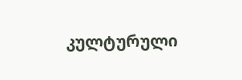კულტურული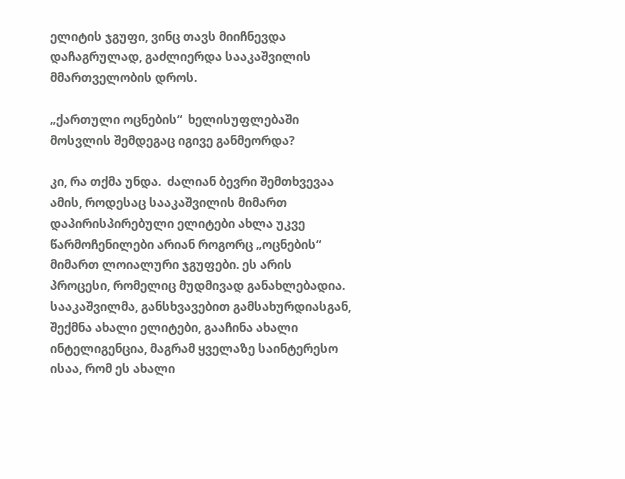ელიტის ჯგუფი, ვინც თავს მიიჩნევდა დაჩაგრულად, გაძლიერდა სააკაშვილის მმართველობის დროს.

„ქართული ოცნების“  ხელისუფლებაში მოსვლის შემდეგაც იგივე განმეორდა?

კი, რა თქმა უნდა.  ძალიან ბევრი შემთხვევაა ამის, როდესაც სააკაშვილის მიმართ დაპირისპირებული ელიტები ახლა უკვე წარმოჩენილები არიან როგორც „ოცნების“ მიმართ ლოიალური ჯგუფები. ეს არის პროცესი, რომელიც მუდმივად განახლებადია. სააკაშვილმა, განსხვავებით გამსახურდიასგან, შექმნა ახალი ელიტები, გააჩინა ახალი ინტელიგენცია, მაგრამ ყველაზე საინტერესო ისაა, რომ ეს ახალი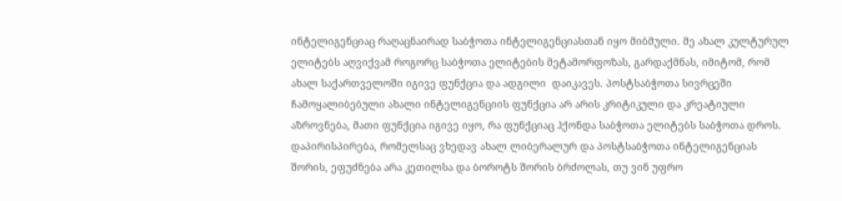ინტელიგენციაც რაღაცნაირად საბჭოთა ინტელიგენციასთან იყო მიბმული. მე ახალ კულტურულ ელიტებს აღვიქვამ როგორც საბჭოთა ელიტების მეტამორფოზას, გარდაქმნას, იმიტომ, რომ ახალ საქართველოში იგივე ფუნქცია და ადგილი  დაიკავეს. პოსტსაბჭოთა სივრცეში ჩამოყალიბებული ახალი ინტელიგენციის ფუნქცია არ არის კრიტიკული და კრეატიული აზროვნება, მათი ფუნქცია იგივე იყო, რა ფუნქციაც ჰქონდა საბჭოთა ელიტებს საბჭოთა დროს. დაპირისპირება, რომელსაც ვხედავ ახალ ლიბერალურ და პოსტსაბჭოთა ინტელიგენციას შორის, ეფუძნება არა კეთილსა და ბოროტს შორის ბრძოლას, თუ ვინ უფრო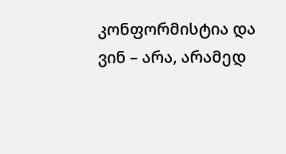კონფორმისტია და ვინ – არა, არამედ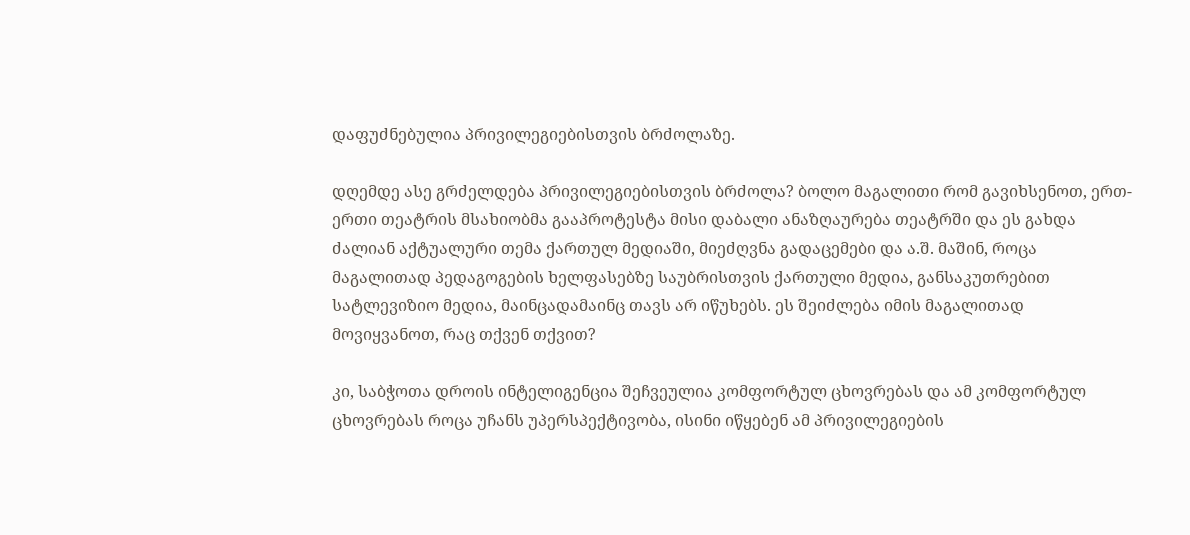დაფუძნებულია პრივილეგიებისთვის ბრძოლაზე.

დღემდე ასე გრძელდება პრივილეგიებისთვის ბრძოლა? ბოლო მაგალითი რომ გავიხსენოთ, ერთ-ერთი თეატრის მსახიობმა გააპროტესტა მისი დაბალი ანაზღაურება თეატრში და ეს გახდა ძალიან აქტუალური თემა ქართულ მედიაში, მიეძღვნა გადაცემები და ა.შ. მაშინ, როცა მაგალითად პედაგოგების ხელფასებზე საუბრისთვის ქართული მედია, განსაკუთრებით სატლევიზიო მედია, მაინცადამაინც თავს არ იწუხებს. ეს შეიძლება იმის მაგალითად მოვიყვანოთ, რაც თქვენ თქვით?

კი, საბჭოთა დროის ინტელიგენცია შეჩვეულია კომფორტულ ცხოვრებას და ამ კომფორტულ ცხოვრებას როცა უჩანს უპერსპექტივობა, ისინი იწყებენ ამ პრივილეგიების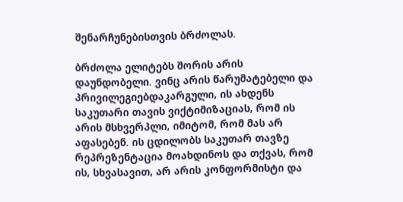შენარჩუნებისთვის ბრძოლას.

ბრძოლა ელიტებს შორის არის დაუნდობელი. ვინც არის წარუმატებელი და პრივილეგიებდაკარგული, ის ახდენს საკუთარი თავის ვიქტიმიზაციას, რომ ის არის მსხვერპლი, იმიტომ, რომ მას არ აფასებენ. ის ცდილობს საკუთარ თავზე რეპრეზენტაცია მოახდინოს და თქვას, რომ ის, სხვასავით, არ არის კონფორმისტი და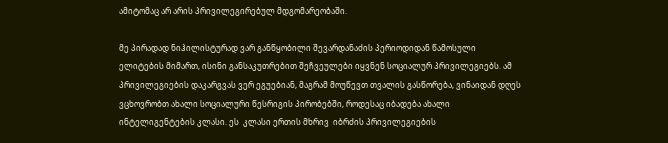ამიტომაც არ არის პრივილეგირებულ მდგომარეობაში.

მე პირადად ნიჰილისტურად ვარ განწყობილი შევარდანაძის პერიოდიდან წამოსული ელიტების მიმართ, ისინი განსაკუთრებით შეჩვეულები იყვნენ სოციალურ პრივილეგიებს. ამ პრივილეგიების დაკარგვას ვერ ეგუებიან, მაგრამ მოუწევთ თვალის გასწორება, ვინაიდან დღეს ვცხოვრობთ ახალი სოციალური წესრიგის პირობებში, როდესაც იბადება ახალი ინტელიგენტების კლასი. ეს  კლასი ერთის მხრივ  იბრძის პრივილეგიების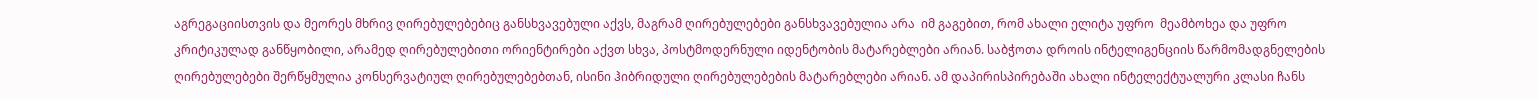აგრეგაციისთვის და მეორეს მხრივ ღირებულებებიც განსხვავებული აქვს, მაგრამ ღირებულებები განსხვავებულია არა  იმ გაგებით, რომ ახალი ელიტა უფრო  მეამბოხეა და უფრო კრიტიკულად განწყობილი, არამედ ღირებულებითი ორიენტირები აქვთ სხვა, პოსტმოდერნული იდენტობის მატარებლები არიან. საბჭოთა დროის ინტელიგენციის წარმომადგნელების ღირებულებები შერწყმულია კონსერვატიულ ღირებულებებთან, ისინი ჰიბრიდული ღირებულებების მატარებლები არიან. ამ დაპირისპირებაში ახალი ინტელექტუალური კლასი ჩანს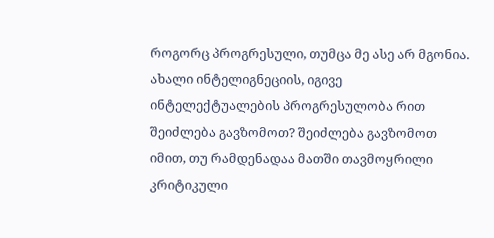როგორც პროგრესული, თუმცა მე ასე არ მგონია. ახალი ინტელიგნეციის, იგივე ინტელექტუალების პროგრესულობა რით შეიძლება გავზომოთ? შეიძლება გავზომოთ იმით, თუ რამდენადაა მათში თავმოყრილი კრიტიკული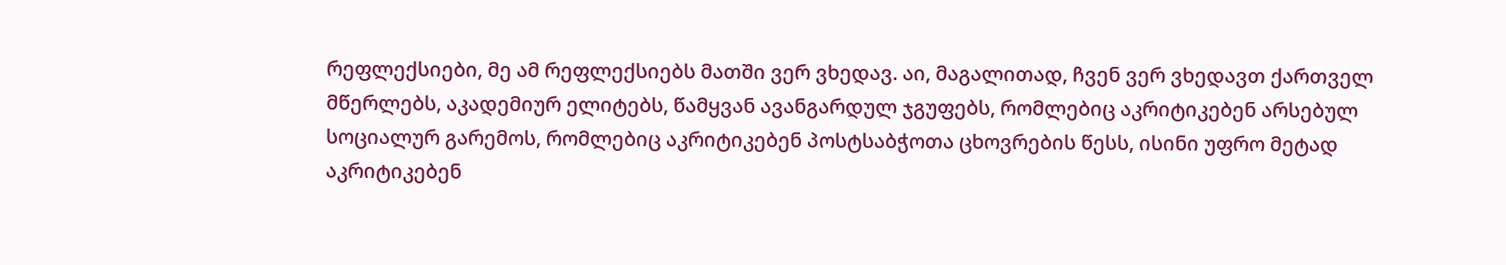რეფლექსიები, მე ამ რეფლექსიებს მათში ვერ ვხედავ. აი, მაგალითად, ჩვენ ვერ ვხედავთ ქართველ მწერლებს, აკადემიურ ელიტებს, წამყვან ავანგარდულ ჯგუფებს, რომლებიც აკრიტიკებენ არსებულ სოციალურ გარემოს, რომლებიც აკრიტიკებენ პოსტსაბჭოთა ცხოვრების წესს, ისინი უფრო მეტად  აკრიტიკებენ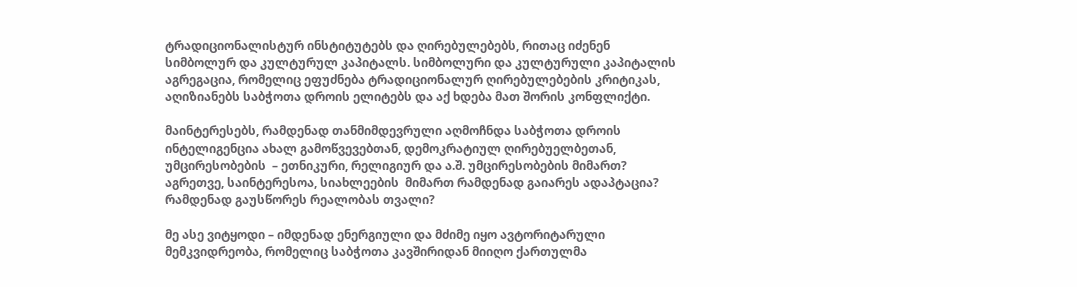ტრადიციონალისტურ ინსტიტუტებს და ღირებულებებს, რითაც იძენენ სიმბოლურ და კულტურულ კაპიტალს. სიმბოლური და კულტურული კაპიტალის აგრეგაცია, რომელიც ეფუძნება ტრადიციონალურ ღირებულებების კრიტიკას, აღიზიანებს საბჭოთა დროის ელიტებს და აქ ხდება მათ შორის კონფლიქტი.

მაინტერესებს, რამდენად თანმიმდევრული აღმოჩნდა საბჭოთა დროის ინტელიგენცია ახალ გამოწვევებთან, დემოკრატიულ ღირებუელბეთან,  უმცირესობების  – ეთნიკური, რელიგიურ და ა.შ. უმცირესობების მიმართ? აგრეთვე, საინტერესოა, სიახლეების  მიმართ რამდენად გაიარეს ადაპტაცია? რამდენად გაუსწორეს რეალობას თვალი?

მე ასე ვიტყოდი – იმდენად ენერგიული და მძიმე იყო ავტორიტარული მემკვიდრეობა, რომელიც საბჭოთა კავშირიდან მიიღო ქართულმა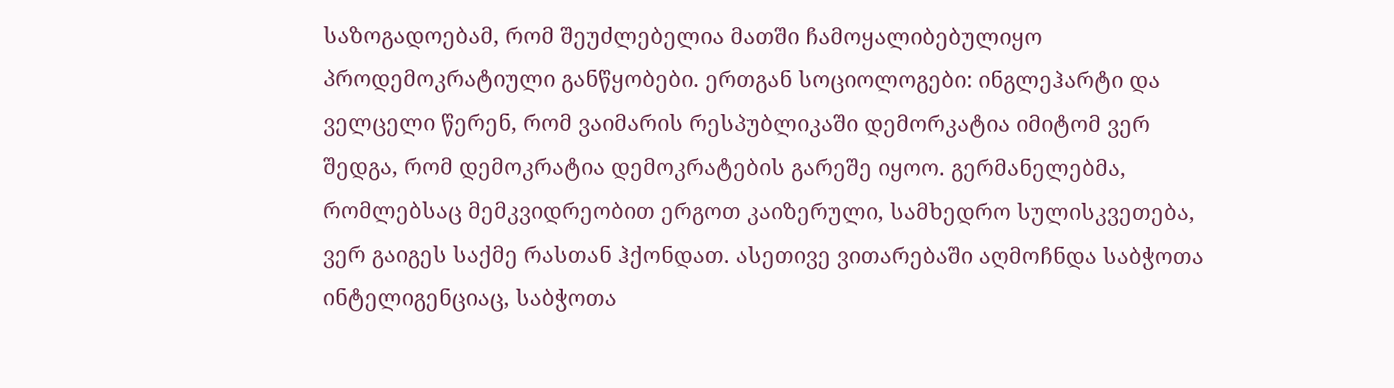საზოგადოებამ, რომ შეუძლებელია მათში ჩამოყალიბებულიყო პროდემოკრატიული განწყობები. ერთგან სოციოლოგები: ინგლეჰარტი და ველცელი წერენ, რომ ვაიმარის რესპუბლიკაში დემორკატია იმიტომ ვერ შედგა, რომ დემოკრატია დემოკრატების გარეშე იყოო. გერმანელებმა, რომლებსაც მემკვიდრეობით ერგოთ კაიზერული, სამხედრო სულისკვეთება, ვერ გაიგეს საქმე რასთან ჰქონდათ. ასეთივე ვითარებაში აღმოჩნდა საბჭოთა ინტელიგენციაც, საბჭოთა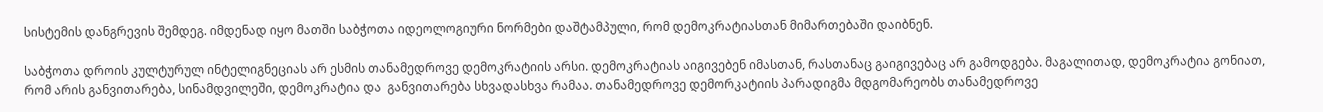სისტემის დანგრევის შემდეგ. იმდენად იყო მათში საბჭოთა იდეოლოგიური ნორმები დაშტამპული, რომ დემოკრატიასთან მიმართებაში დაიბნენ.

საბჭოთა დროის კულტურულ ინტელიგნეციას არ ესმის თანამედროვე დემოკრატიის არსი. დემოკრატიას აიგივებენ იმასთან, რასთანაც გაიგივებაც არ გამოდგება. მაგალითად, დემოკრატია გონიათ, რომ არის განვითარება, სინამდვილეში, დემოკრატია და  განვითარება სხვადასხვა რამაა. თანამედროვე დემორკატიის პარადიგმა მდგომარეობს თანამედროვე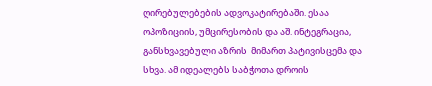ღირებულებების ადვოკატირებაში. ესაა ოპოზიციის, უმცირესობის და აშ. ინტეგრაცია, განსხვავებული აზრის  მიმართ პატივისცემა და სხვა. ამ იდეალებს საბჭოთა დროის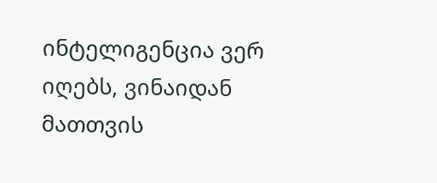ინტელიგენცია ვერ იღებს, ვინაიდან მათთვის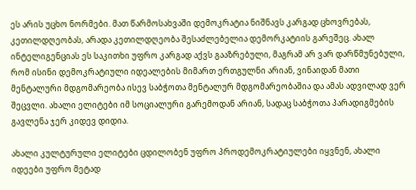ეს არის უცხო ნორმები. მათ წარმოსახვაში დემოკრატია ნიშნავს კარგად ცხოვრებას, კეთილდღეობას, არადა კეთილდღეობა შესაძლებელია დემორკატიის გარეშეც. ახალ ინტელიგენციას ეს საკითხი უფრო კარგად აქვს გააზრებული, მაგრამ არ ვარ დარწმუნებული, რომ ისინი დემოკრატიული იდეალების მიმართ ერთგულნი არიან, ვინაიდან მათი მენტალური მდგომარეობა ისევ საბჭოთა მენტალურ მდგომარეობაშია და ამას ადვილად ვერ შეცვლი. ახალი ელიტები იმ სოციალური გარემოდან არიან, სადაც საბჭოთა პარადიგმების გავლენა ჯერ კიდევ დიდია.

ახალი კულტურული ელიტები ცდილობენ უფრო პროდემოკრატიულები იყვნენ, ახალი იდეები უფრო მეტად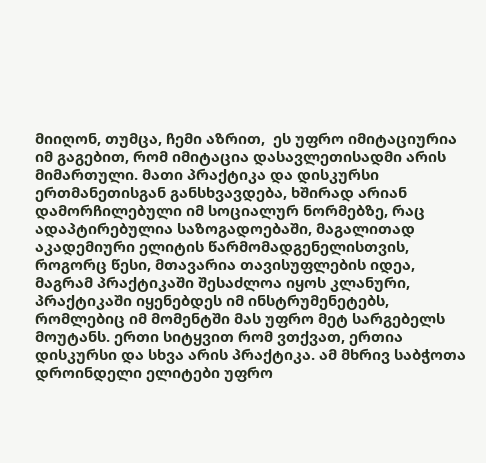მიიღონ, თუმცა, ჩემი აზრით,  ეს უფრო იმიტაციურია იმ გაგებით, რომ იმიტაცია დასავლეთისადმი არის მიმართული. მათი პრაქტიკა და დისკურსი ერთმანეთისგან განსხვავდება, ხშირად არიან დამორჩილებული იმ სოციალურ ნორმებზე, რაც ადაპტირებულია საზოგადოებაში, მაგალითად აკადემიური ელიტის წარმომადგენელისთვის, როგორც წესი, მთავარია თავისუფლების იდეა, მაგრამ პრაქტიკაში შესაძლოა იყოს კლანური, პრაქტიკაში იყენებდეს იმ ინსტრუმენეტებს, რომლებიც იმ მომენტში მას უფრო მეტ სარგებელს მოუტანს. ერთი სიტყვით რომ ვთქვათ, ერთია დისკურსი და სხვა არის პრაქტიკა. ამ მხრივ საბჭოთა დროინდელი ელიტები უფრო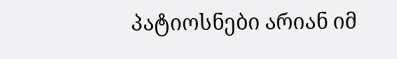პატიოსნები არიან იმ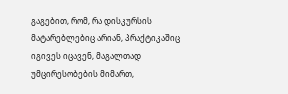გაგებით, რომ, რა დისკურსის მატარებლებიც არიან, პრაქტიკაშიც იგივეს იცავენ, მაგალთად უმცირესობების მიმართ,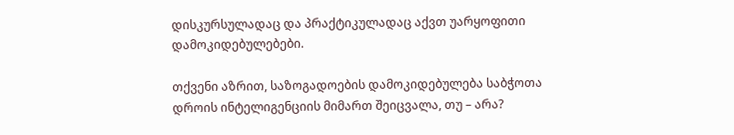დისკურსულადაც და პრაქტიკულადაც აქვთ უარყოფითი დამოკიდებულებები.

თქვენი აზრით, საზოგადოების დამოკიდებულება საბჭოთა დროის ინტელიგენციის მიმართ შეიცვალა, თუ – არა?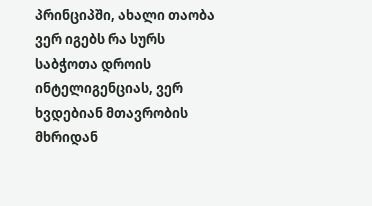პრინციპში, ახალი თაობა ვერ იგებს რა სურს საბჭოთა დროის ინტელიგენციას, ვერ ხვდებიან მთავრობის მხრიდან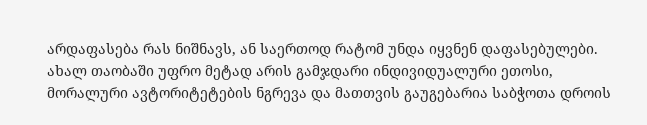არდაფასება რას ნიშნავს, ან საერთოდ რატომ უნდა იყვნენ დაფასებულები. ახალ თაობაში უფრო მეტად არის გამჯდარი ინდივიდუალური ეთოსი, მორალური ავტორიტეტების ნგრევა და მათთვის გაუგებარია საბჭოთა დროის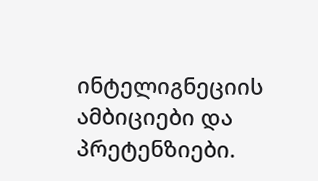ინტელიგნეციის ამბიციები და პრეტენზიები.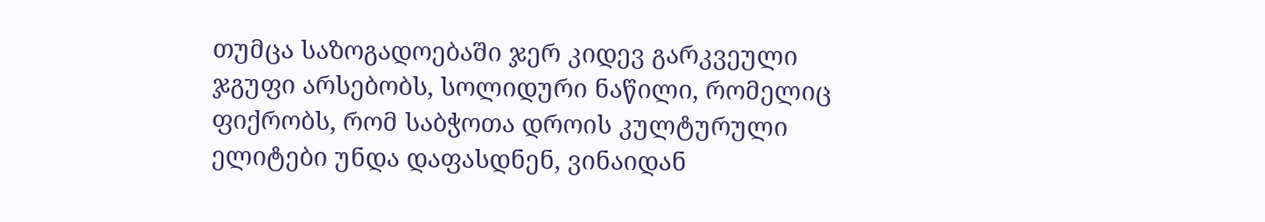თუმცა საზოგადოებაში ჯერ კიდევ გარკვეული ჯგუფი არსებობს, სოლიდური ნაწილი, რომელიც ფიქრობს, რომ საბჭოთა დროის კულტურული ელიტები უნდა დაფასდნენ, ვინაიდან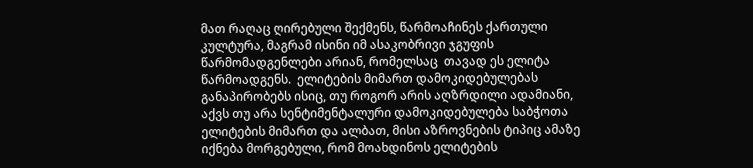მათ რაღაც ღირებული შექმენს, წარმოაჩინეს ქართული კულტურა, მაგრამ ისინი იმ ასაკობრივი ჯგუფის  წარმომადგენლები არიან, რომელსაც  თავად ეს ელიტა წარმოადგენს.  ელიტების მიმართ დამოკიდებულებას განაპირობებს ისიც, თუ როგორ არის აღზრდილი ადამიანი, აქვს თუ არა სენტიმენტალური დამოკიდებულება საბჭოთა ელიტების მიმართ და ალბათ, მისი აზროვნების ტიპიც ამაზე იქნება მორგებული, რომ მოახდინოს ელიტების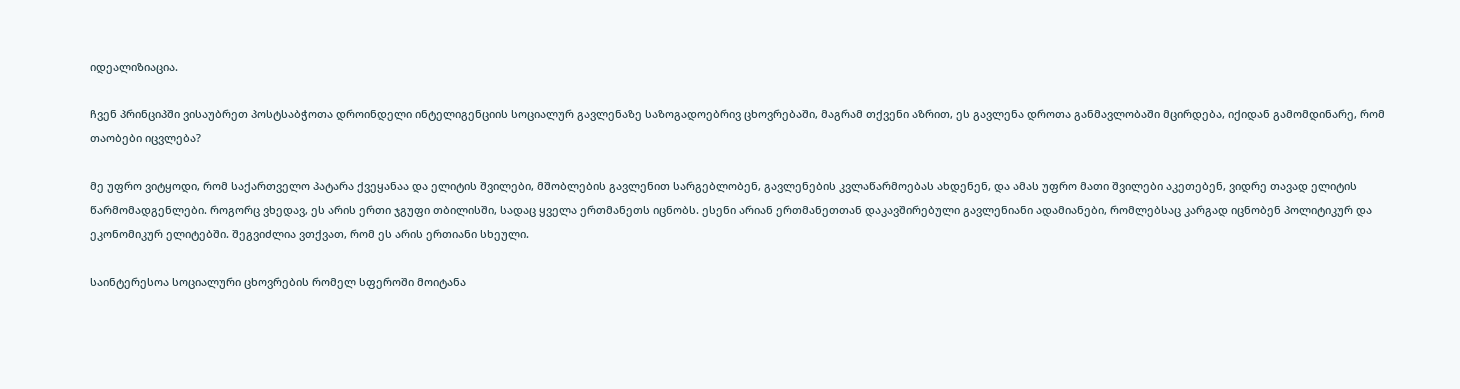იდეალიზიაცია.

ჩვენ პრინციპში ვისაუბრეთ პოსტსაბჭოთა დროინდელი ინტელიგენციის სოციალურ გავლენაზე საზოგადოებრივ ცხოვრებაში, მაგრამ თქვენი აზრით, ეს გავლენა დროთა განმავლობაში მცირდება, იქიდან გამომდინარე, რომ თაობები იცვლება?

მე უფრო ვიტყოდი, რომ საქართველო პატარა ქვეყანაა და ელიტის შვილები, მშობლების გავლენით სარგებლობენ, გავლენების კვლაწარმოებას ახდენენ, და ამას უფრო მათი შვილები აკეთებენ, ვიდრე თავად ელიტის წარმომადგენლები. როგორც ვხედავ, ეს არის ერთი ჯგუფი თბილისში, სადაც ყველა ერთმანეთს იცნობს. ესენი არიან ერთმანეთთან დაკავშირებული გავლენიანი ადამიანები, რომლებსაც კარგად იცნობენ პოლიტიკურ და ეკონომიკურ ელიტებში. შეგვიძლია ვთქვათ, რომ ეს არის ერთიანი სხეული.

საინტერესოა სოციალური ცხოვრების რომელ სფეროში მოიტანა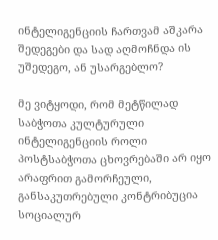ინტელიგენციის ჩართვამ აშკარა შედეგები და სად აღმოჩნდა ის უშედეგო, ან უსარგებლო?

მე ვიტყოდი, რომ მეტწილად საბჭოთა კულტურული ინტელიგენციის როლი პოსტსაბჭოთა ცხოვრებაში არ იყო არაფრით გამორჩეული, განსაკუთრებული კონტრიბუცია სოციალურ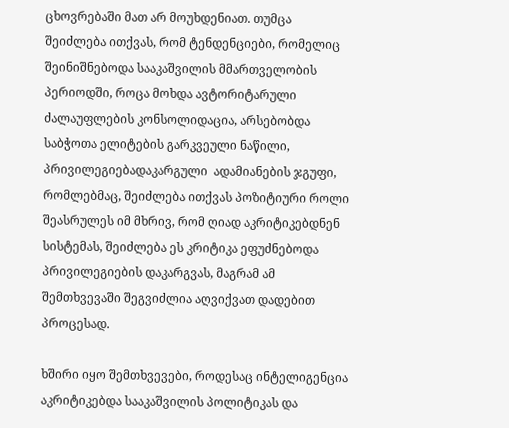ცხოვრებაში მათ არ მოუხდენიათ. თუმცა შეიძლება ითქვას, რომ ტენდენციები, რომელიც შეინიშნებოდა სააკაშვილის მმართველობის პერიოდში, როცა მოხდა ავტორიტარული ძალაუფლების კონსოლიდაცია, არსებობდა საბჭოთა ელიტების გარკვეული ნაწილი, პრივილეგიებადაკარგული  ადამიანების ჯგუფი, რომლებმაც, შეიძლება ითქვას პოზიტიური როლი შეასრულეს იმ მხრივ, რომ ღიად აკრიტიკებდნენ სისტემას, შეიძლება ეს კრიტიკა ეფუძნებოდა პრივილეგიების დაკარგვას, მაგრამ ამ შემთხვევაში შეგვიძლია აღვიქვათ დადებით პროცესად.

ხშირი იყო შემთხვევები, როდესაც ინტელიგენცია აკრიტიკებდა სააკაშვილის პოლიტიკას და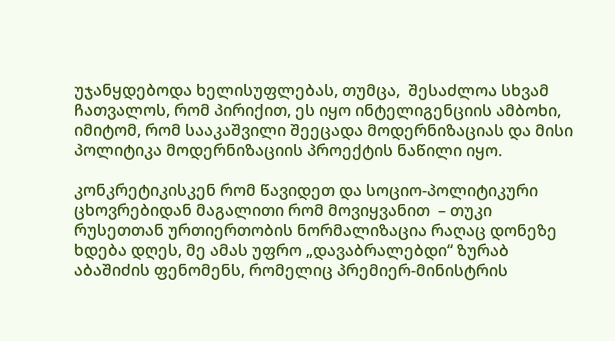უჯანყდებოდა ხელისუფლებას, თუმცა,  შესაძლოა სხვამ ჩათვალოს, რომ პირიქით, ეს იყო ინტელიგენციის ამბოხი, იმიტომ, რომ სააკაშვილი შეეცადა მოდერნიზაციას და მისი პოლიტიკა მოდერნიზაციის პროექტის ნაწილი იყო.

კონკრეტიკისკენ რომ წავიდეთ და სოციო-პოლიტიკური ცხოვრებიდან მაგალითი რომ მოვიყვანით  – თუკი რუსეთთან ურთიერთობის ნორმალიზაცია რაღაც დონეზე ხდება დღეს, მე ამას უფრო „დავაბრალებდი“ ზურაბ აბაშიძის ფენომენს, რომელიც პრემიერ-მინისტრის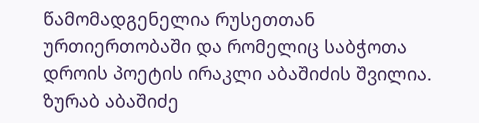წამომადგენელია რუსეთთან ურთიერთობაში და რომელიც საბჭოთა დროის პოეტის ირაკლი აბაშიძის შვილია. ზურაბ აბაშიძე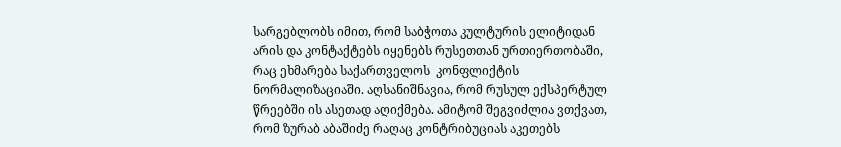სარგებლობს იმით, რომ საბჭოთა კულტურის ელიტიდან არის და კონტაქტებს იყენებს რუსეთთან ურთიერთობაში, რაც ეხმარება საქართველოს  კონფლიქტის ნორმალიზაციაში. აღსანიშნავია, რომ რუსულ ექსპერტულ წრეებში ის ასეთად აღიქმება. ამიტომ შეგვიძლია ვთქვათ, რომ ზურაბ აბაშიძე რაღაც კონტრიბუციას აკეთებს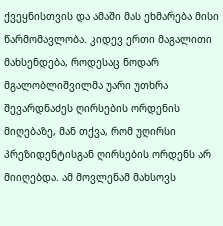ქვეყნისთვის და ამაში მას ეხმარება მისი წარმომავლობა. კიდევ ერთი მაგალითი მახსენდება, როდესაც ნოდარ მგალობლიშვილმა უარი უთხრა შევარდნაძეს ღირსების ორდენის მიღებაზე, მან თქვა, რომ უღირსი პრეზიდენტისგან ღირსების ორდენს არ მიიღებდა. ამ მოვლენამ მახსოვს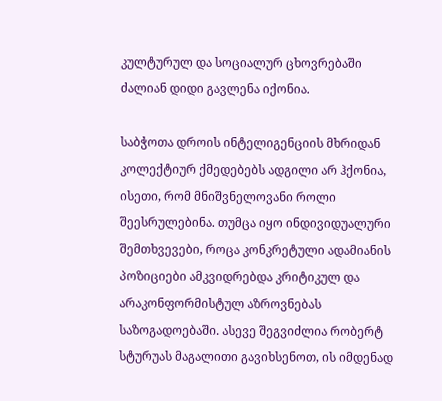კულტურულ და სოციალურ ცხოვრებაში ძალიან დიდი გავლენა იქონია.

საბჭოთა დროის ინტელიგენციის მხრიდან კოლექტიურ ქმედებებს ადგილი არ ჰქონია, ისეთი, რომ მნიშვნელოვანი როლი შეესრულებინა. თუმცა იყო ინდივიდუალური შემთხვევები, როცა კონკრეტული ადამიანის პოზიციები ამკვიდრებდა კრიტიკულ და არაკონფორმისტულ აზროვნებას საზოგადოებაში. ასევე შეგვიძლია რობერტ სტურუას მაგალითი გავიხსენოთ, ის იმდენად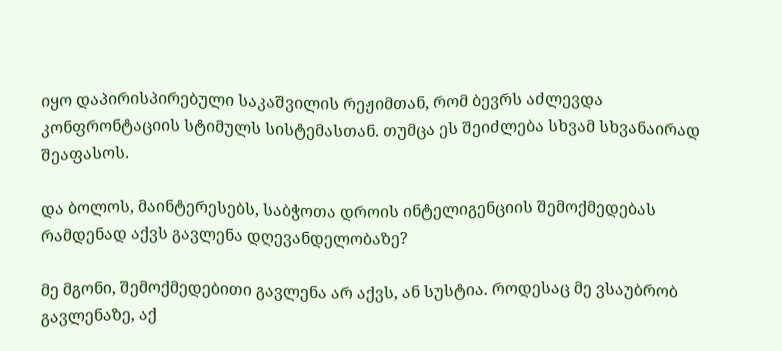იყო დაპირისპირებული საკაშვილის რეჟიმთან, რომ ბევრს აძლევდა კონფრონტაციის სტიმულს სისტემასთან. თუმცა ეს შეიძლება სხვამ სხვანაირად შეაფასოს.

და ბოლოს, მაინტერესებს, საბჭოთა დროის ინტელიგენციის შემოქმედებას რამდენად აქვს გავლენა დღევანდელობაზე?

მე მგონი, შემოქმედებითი გავლენა არ აქვს, ან სუსტია. როდესაც მე ვსაუბრობ გავლენაზე, აქ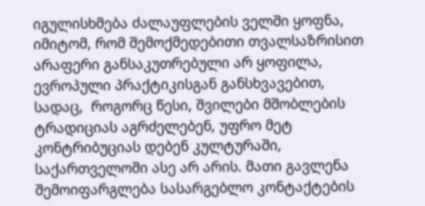იგულისხმება ძალაუფლების ველში ყოფნა, იმიტომ, რომ შემოქმედებითი თვალსაზრისით არაფერი განსაკუთრებული არ ყოფილა, ევროპული პრაქტიკისგან განსხვავებით, სადაც,  როგორც წესი, შვილები მშობლების ტრადიციას აგრძელებენ, უფრო მეტ კონტრიბუციას დებენ კულტურაში, საქართველოში ასე არ არის. მათი გავლენა შემოიფარგლება სასარგებლო კონტაქტების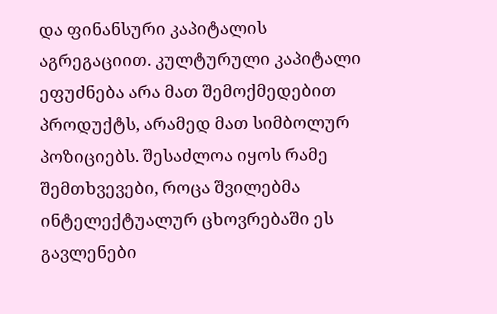და ფინანსური კაპიტალის აგრეგაციით. კულტურული კაპიტალი ეფუძნება არა მათ შემოქმედებით პროდუქტს, არამედ მათ სიმბოლურ პოზიციებს. შესაძლოა იყოს რამე შემთხვევები, როცა შვილებმა ინტელექტუალურ ცხოვრებაში ეს გავლენები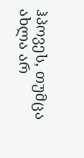ჰპოვეს, თუმცა ახლა არ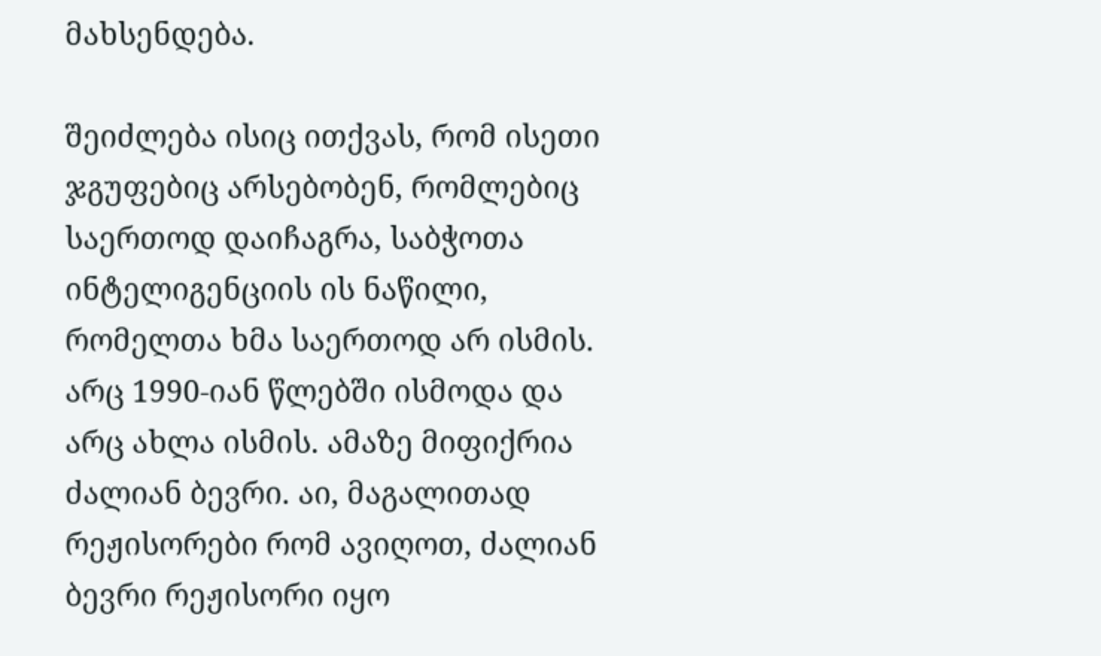მახსენდება.

შეიძლება ისიც ითქვას, რომ ისეთი ჯგუფებიც არსებობენ, რომლებიც საერთოდ დაიჩაგრა, საბჭოთა ინტელიგენციის ის ნაწილი, რომელთა ხმა საერთოდ არ ისმის. არც 1990-იან წლებში ისმოდა და არც ახლა ისმის. ამაზე მიფიქრია ძალიან ბევრი. აი, მაგალითად რეჟისორები რომ ავიღოთ, ძალიან ბევრი რეჟისორი იყო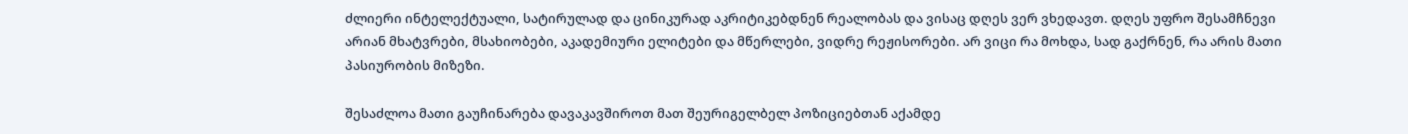ძლიერი ინტელექტუალი, სატირულად და ცინიკურად აკრიტიკებდნენ რეალობას და ვისაც დღეს ვერ ვხედავთ. დღეს უფრო შესამჩნევი არიან მხატვრები, მსახიობები, აკადემიური ელიტები და მწერლები, ვიდრე რეჟისორები. არ ვიცი რა მოხდა, სად გაქრნენ, რა არის მათი პასიურობის მიზეზი.

შესაძლოა მათი გაუჩინარება დავაკავშიროთ მათ შეურიგელბელ პოზიციებთან აქამდე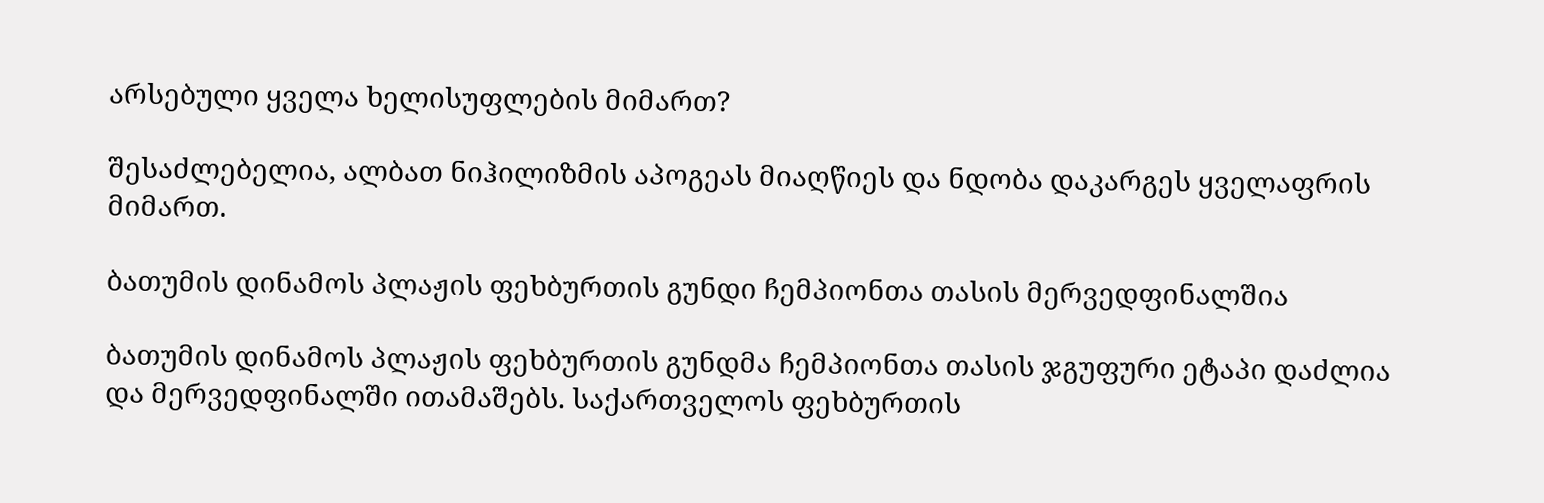არსებული ყველა ხელისუფლების მიმართ?

შესაძლებელია, ალბათ ნიჰილიზმის აპოგეას მიაღწიეს და ნდობა დაკარგეს ყველაფრის მიმართ.

ბათუმის დინამოს პლაჟის ფეხბურთის გუნდი ჩემპიონთა თასის მერვედფინალშია

ბათუმის დინამოს პლაჟის ფეხბურთის გუნდმა ჩემპიონთა თასის ჯგუფური ეტაპი დაძლია და მერვედფინალში ითამაშებს. საქართველოს ფეხბურთის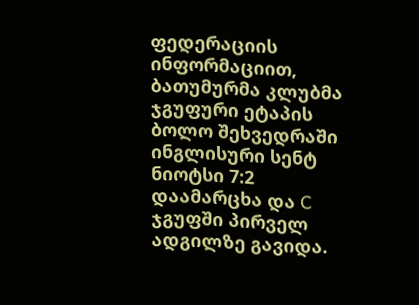ფედერაციის ინფორმაციით, ბათუმურმა კლუბმა ჯგუფური ეტაპის ბოლო შეხვედრაში ინგლისური სენტ ნიოტსი 7:2 დაამარცხა და C ჯგუფში პირველ ადგილზე გავიდა.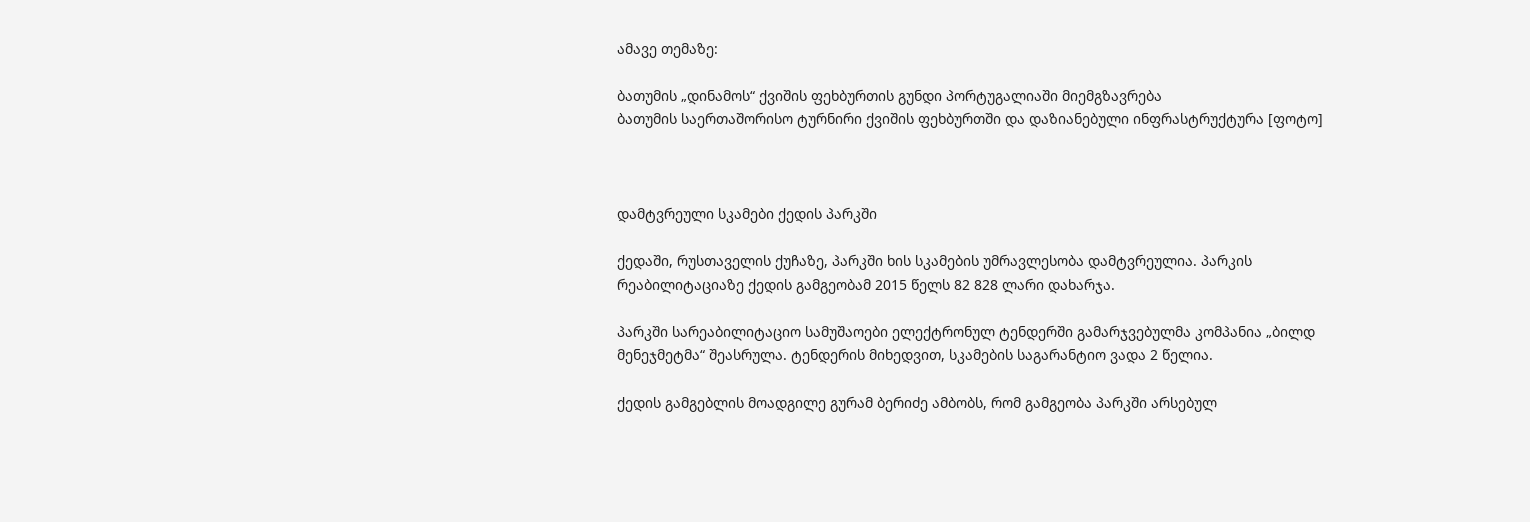ამავე თემაზე:

ბათუმის „დინამოს“ ქვიშის ფეხბურთის გუნდი პორტუგალიაში მიემგზავრება
ბათუმის საერთაშორისო ტურნირი ქვიშის ფეხბურთში და დაზიანებული ინფრასტრუქტურა [ფოტო]



დამტვრეული სკამები ქედის პარკში

ქედაში, რუსთაველის ქუჩაზე, პარკში ხის სკამების უმრავლესობა დამტვრეულია. პარკის რეაბილიტაციაზე ქედის გამგეობამ 2015 წელს 82 828 ლარი დახარჯა.

პარკში სარეაბილიტაციო სამუშაოები ელექტრონულ ტენდერში გამარჯვებულმა კომპანია „ბილდ მენეჯმეტმა“ შეასრულა. ტენდერის მიხედვით, სკამების საგარანტიო ვადა 2 წელია.

ქედის გამგებლის მოადგილე გურამ ბერიძე ამბობს, რომ გამგეობა პარკში არსებულ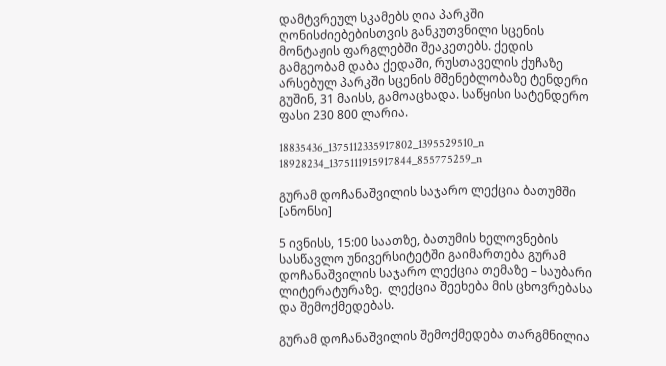დამტვრეულ სკამებს ღია პარკში ღონისძიებებისთვის განკუთვნილი სცენის მონტაჟის ფარგლებში შეაკეთებს. ქედის გამგეობამ დაბა ქედაში, რუსთაველის ქუჩაზე არსებულ პარკში სცენის მშენებლობაზე ტენდერი გუშინ, 31 მაისს, გამოაცხადა. საწყისი სატენდერო ფასი 230 800 ლარია.

18835436_1375112335917802_1395529510_n 18928234_1375111915917844_855775259_n

გურამ დოჩანაშვილის საჯარო ლექცია ბათუმში [ანონსი]

5 ივნისს, 15:00 საათზე, ბათუმის ხელოვნების სასწავლო უნივერსიტეტში გაიმართება გურამ დოჩანაშვილის საჯარო ლექცია თემაზე – საუბარი ლიტერატურაზე.  ლექცია შეეხება მის ცხოვრებასა და შემოქმედებას.

გურამ დოჩანაშვილის შემოქმედება თარგმნილია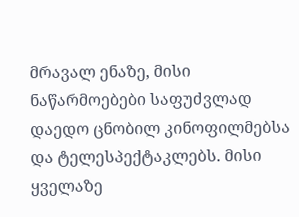მრავალ ენაზე, მისი ნაწარმოებები საფუძვლად დაედო ცნობილ კინოფილმებსა და ტელესპექტაკლებს. მისი ყველაზე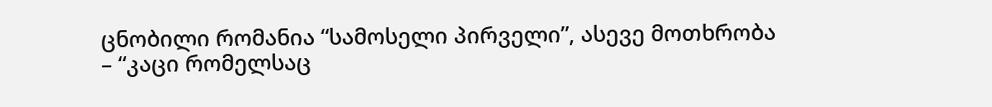ცნობილი რომანია “სამოსელი პირველი”, ასევე მოთხრობა  – “კაცი რომელსაც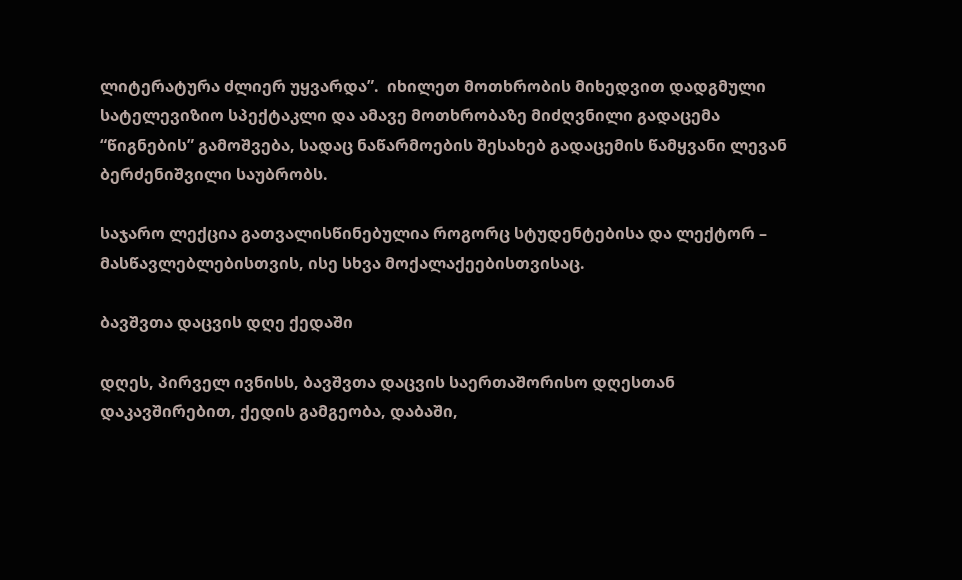ლიტერატურა ძლიერ უყვარდა”.  იხილეთ მოთხრობის მიხედვით დადგმული სატელევიზიო სპექტაკლი და ამავე მოთხრობაზე მიძღვნილი გადაცემა “წიგნების” გამოშვება, სადაც ნაწარმოების შესახებ გადაცემის წამყვანი ლევან ბერძენიშვილი საუბრობს.

საჯარო ლექცია გათვალისწინებულია როგორც სტუდენტებისა და ლექტორ – მასწავლებლებისთვის, ისე სხვა მოქალაქეებისთვისაც.

ბავშვთა დაცვის დღე ქედაში

დღეს, პირველ ივნისს, ბავშვთა დაცვის საერთაშორისო დღესთან დაკავშირებით, ქედის გამგეობა, დაბაში,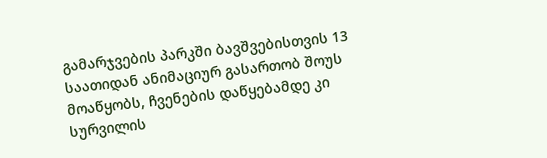გამარჯვების პარკში ბავშვებისთვის 13 საათიდან ანიმაციურ გასართობ შოუს მოაწყობს, ჩვენების დაწყებამდე კი სურვილის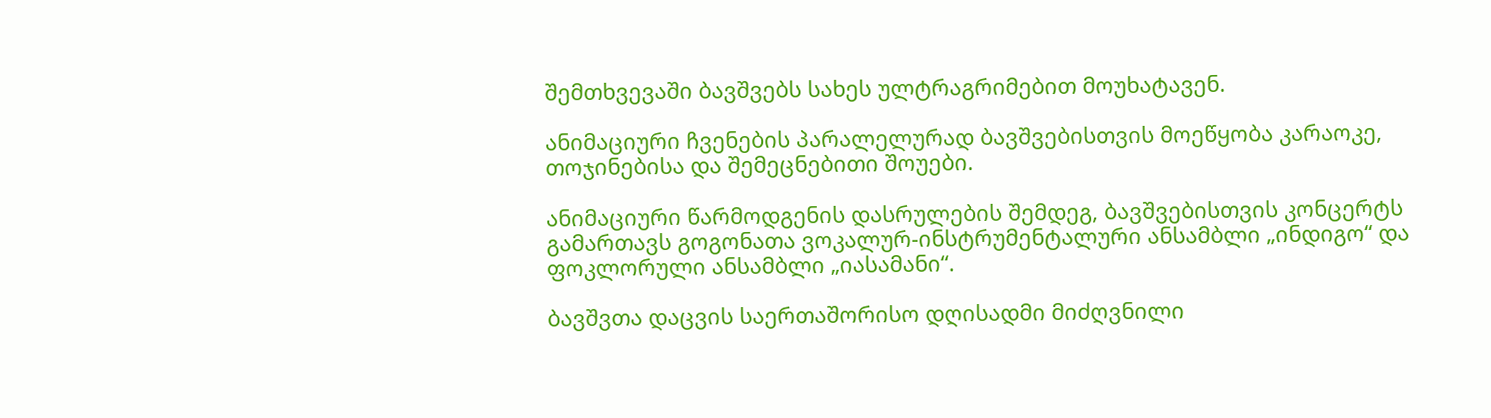შემთხვევაში ბავშვებს სახეს ულტრაგრიმებით მოუხატავენ.

ანიმაციური ჩვენების პარალელურად ბავშვებისთვის მოეწყობა კარაოკე, თოჯინებისა და შემეცნებითი შოუები.

ანიმაციური წარმოდგენის დასრულების შემდეგ, ბავშვებისთვის კონცერტს გამართავს გოგონათა ვოკალურ-ინსტრუმენტალური ანსამბლი „ინდიგო“ და ფოკლორული ანსამბლი „იასამანი“.

ბავშვთა დაცვის საერთაშორისო დღისადმი მიძღვნილი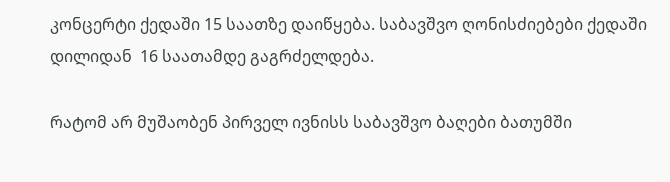კონცერტი ქედაში 15 საათზე დაიწყება. საბავშვო ღონისძიებები ქედაში დილიდან  16 საათამდე გაგრძელდება.

რატომ არ მუშაობენ პირველ ივნისს საბავშვო ბაღები ბათუმში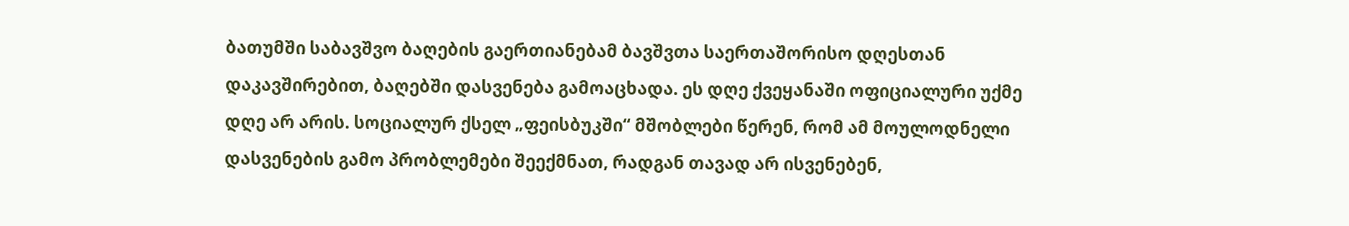ბათუმში საბავშვო ბაღების გაერთიანებამ ბავშვთა საერთაშორისო დღესთან დაკავშირებით, ბაღებში დასვენება გამოაცხადა. ეს დღე ქვეყანაში ოფიციალური უქმე დღე არ არის. სოციალურ ქსელ „ფეისბუკში“ მშობლები წერენ, რომ ამ მოულოდნელი დასვენების გამო პრობლემები შეექმნათ, რადგან თავად არ ისვენებენ,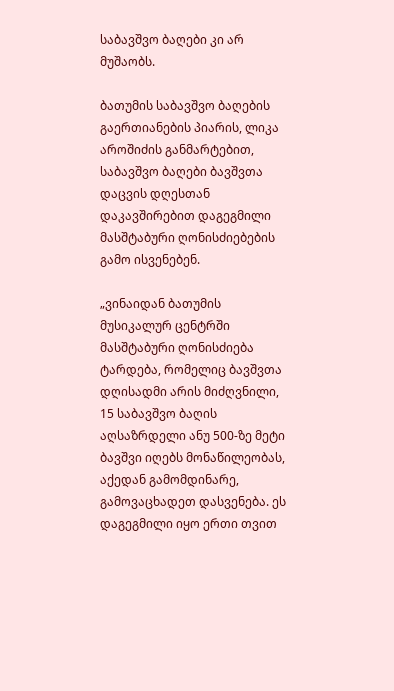საბავშვო ბაღები კი არ მუშაობს.

ბათუმის საბავშვო ბაღების გაერთიანების პიარის, ლიკა აროშიძის განმარტებით, საბავშვო ბაღები ბავშვთა დაცვის დღესთან დაკავშირებით დაგეგმილი მასშტაბური ღონისძიებების გამო ისვენებენ.

„ვინაიდან ბათუმის მუსიკალურ ცენტრში მასშტაბური ღონისძიება ტარდება, რომელიც ბავშვთა დღისადმი არის მიძღვნილი, 15 საბავშვო ბაღის აღსაზრდელი ანუ 500-ზე მეტი ბავშვი იღებს მონაწილეობას, აქედან გამომდინარე, გამოვაცხადეთ დასვენება. ეს დაგეგმილი იყო ერთი თვით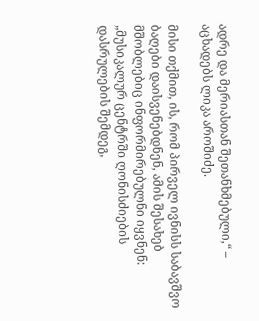ადრე და მერიასთან შეთანხმებული,“ – აცხადებს ლიკა აროშიძე.

მისი თქმით, ის, რომ პირველ ივნისს საბავშვო ბაღები დაისვენებდნენ, ამის შესახებ მშობლებიც ინფორმირებულნი იყვნენ: „მუსიკალურ ცენტრში ღონისძიების დასრულების შემდეგ,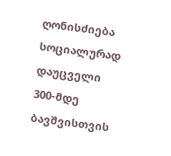ღონისძიება სოციალურად დაუცველი 300-მდე ბავშვისთვის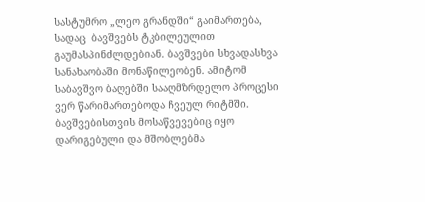სასტუმრო „ლეო გრანდში“ გაიმართება, სადაც  ბავშვებს ტკბილეულით გაუმასპინძლდებიან. ბავშვები სხვადასხვა სანახაობაში მონაწილეობენ. ამიტომ საბავშვო ბაღებში სააღმზრდელო პროცესი ვერ წარიმართებოდა ჩვეულ რიტმში. ბავშვებისთვის მოსაწვევებიც იყო დარიგებული და მშობლებმა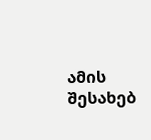ამის შესახებ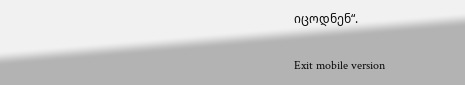იცოდნენ“.

Exit mobile version